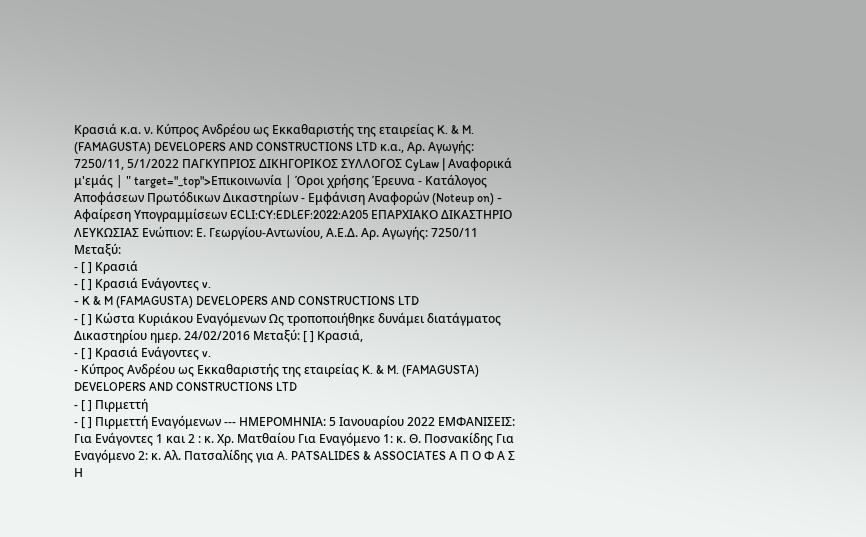Κρασιά κ.α. ν. Κύπρος Ανδρέου ως Εκκαθαριστής της εταιρείας K. & M. (FAMAGUSTA) DEVELOPERS AND CONSTRUCTIONS LTD κ.α., Αρ. Αγωγής: 7250/11, 5/1/2022 ΠΑΓΚΥΠΡΙΟΣ ΔΙΚΗΓΟΡΙΚΟΣ ΣΥΛΛΟΓΟΣ CyLaw | Αναφορικά μ'εμάς | " target="_top">Επικοινωνία | Όροι χρήσης Έρευνα - Κατάλογος Αποφάσεων Πρωτόδικων Δικαστηρίων - Εμφάνιση Αναφορών (Noteup on) - Αφαίρεση Υπογραμμίσεων ECLI:CY:EDLEF:2022:A205 ΕΠΑΡΧΙΑΚΟ ΔΙΚΑΣΤΗΡΙΟ ΛΕΥΚΩΣΙΑΣ Ενώπιον: Ε. Γεωργίου-Αντωνίου, Α.Ε.Δ. Αρ. Αγωγής: 7250/11 Μεταξύ:
- [ ] Κρασιά
- [ ] Κρασιά Ενάγοντες v.
- K & M (FAMAGUSTA) DEVELOPERS AND CONSTRUCTIONS LTD
- [ ] Κώστα Κυριάκου Εναγόμενων Ως τροποποιήθηκε δυνάμει διατάγματος Δικαστηρίου ημερ. 24/02/2016 Μεταξύ: [ ] Κρασιά,
- [ ] Κρασιά Ενάγοντες v.
- Κύπρος Ανδρέου ως Εκκαθαριστής της εταιρείας K. & M. (FAMAGUSTA) DEVELOPERS AND CONSTRUCTIONS LTD
- [ ] Πιρμεττή
- [ ] Πιρμεττή Εναγόμενων --- ΗΜΕΡΟΜΗΝΙΑ: 5 Ιανουαρίου 2022 ΕΜΦΑΝΙΣΕΙΣ: Για Ενάγοντες 1 και 2 : κ. Χρ. Ματθαίου Για Εναγόμενο 1: κ. Θ. Ποσνακίδης Για Εναγόμενο 2: κ. Αλ. Πατσαλίδης για A. PATSALIDES & ASSOCIATES Α Π Ο Φ Α Σ Η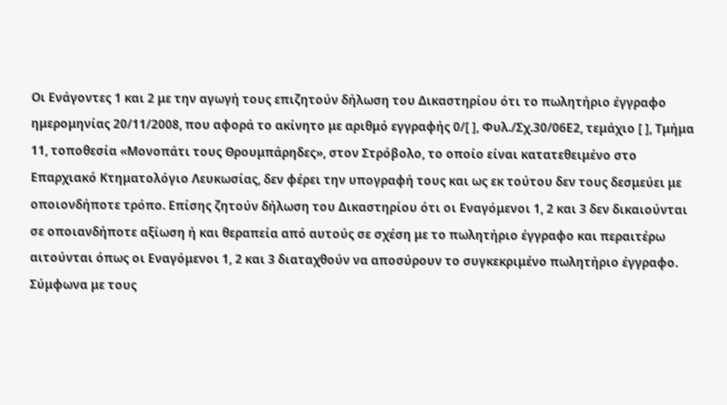Οι Ενάγοντες 1 και 2 με την αγωγή τους επιζητούν δήλωση του Δικαστηρίου ότι το πωλητήριο έγγραφο ημερομηνίας 20/11/2008, που αφορά το ακίνητο με αριθμό εγγραφής 0/[ ], Φυλ./Σχ.30/06Ε2, τεμάχιο [ ], Τμήμα 11, τοποθεσία «Μονοπάτι τους Θρουμπάρηδες», στον Στρόβολο, το οποίο είναι κατατεθειμένο στο Επαρχιακό Κτηματολόγιο Λευκωσίας, δεν φέρει την υπογραφή τους και ως εκ τούτου δεν τους δεσμεύει με οποιονδήποτε τρόπο. Επίσης ζητούν δήλωση του Δικαστηρίου ότι οι Εναγόμενοι 1, 2 και 3 δεν δικαιούνται σε οποιανδήποτε αξίωση ή και θεραπεία από αυτούς σε σχέση με το πωλητήριο έγγραφο και περαιτέρω αιτούνται όπως οι Εναγόμενοι 1, 2 και 3 διαταχθούν να αποσύρουν το συγκεκριμένο πωλητήριο έγγραφο. Σύμφωνα με τους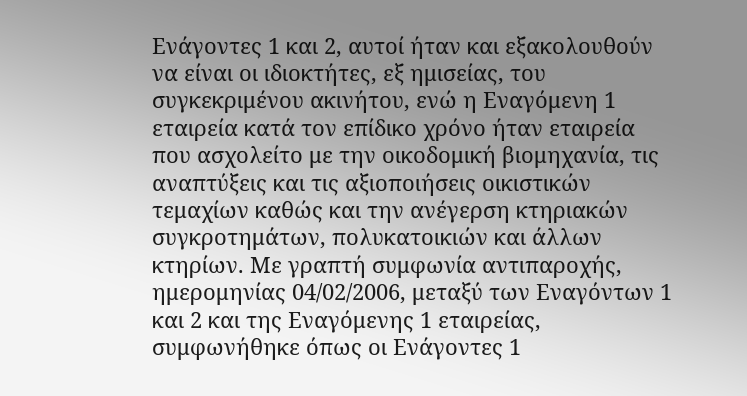Ενάγοντες 1 και 2, αυτοί ήταν και εξακολουθούν να είναι οι ιδιοκτήτες, εξ ημισείας, του συγκεκριμένου ακινήτου, ενώ η Εναγόμενη 1 εταιρεία κατά τον επίδικο χρόνο ήταν εταιρεία που ασχολείτο με την οικοδομική βιομηχανία, τις αναπτύξεις και τις αξιοποιήσεις οικιστικών τεμαχίων καθώς και την ανέγερση κτηριακών συγκροτημάτων, πολυκατοικιών και άλλων κτηρίων. Με γραπτή συμφωνία αντιπαροχής, ημερομηνίας 04/02/2006, μεταξύ των Εναγόντων 1 και 2 και της Εναγόμενης 1 εταιρείας, συμφωνήθηκε όπως οι Ενάγοντες 1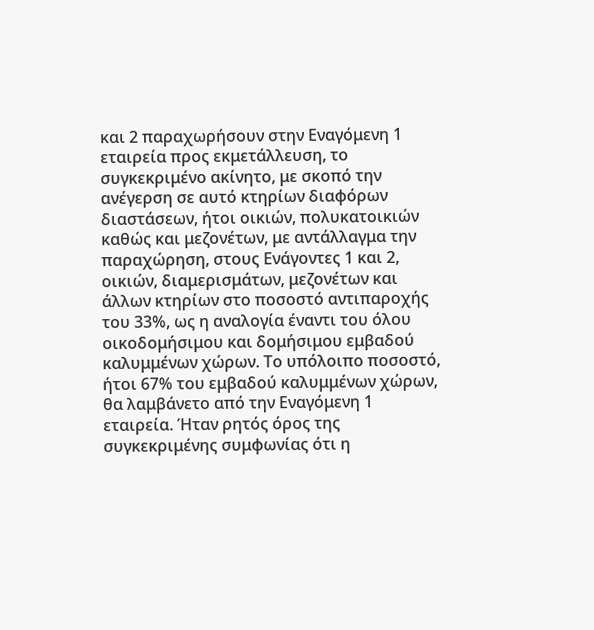και 2 παραχωρήσουν στην Εναγόμενη 1 εταιρεία προς εκμετάλλευση, το συγκεκριμένο ακίνητο, με σκοπό την ανέγερση σε αυτό κτηρίων διαφόρων διαστάσεων, ήτοι οικιών, πολυκατοικιών καθώς και μεζονέτων, με αντάλλαγμα την παραχώρηση, στους Ενάγοντες 1 και 2, οικιών, διαμερισμάτων, μεζονέτων και άλλων κτηρίων στο ποσοστό αντιπαροχής του 33%, ως η αναλογία έναντι του όλου οικοδομήσιμου και δομήσιμου εμβαδού καλυμμένων χώρων. Το υπόλοιπο ποσοστό, ήτοι 67% του εμβαδού καλυμμένων χώρων, θα λαμβάνετο από την Εναγόμενη 1 εταιρεία. Ήταν ρητός όρος της συγκεκριμένης συμφωνίας ότι η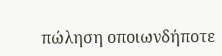πώληση οποιωνδήποτε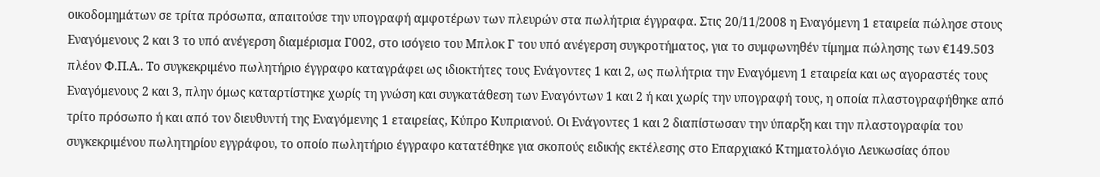οικοδομημάτων σε τρίτα πρόσωπα, απαιτούσε την υπογραφή αμφοτέρων των πλευρών στα πωλήτρια έγγραφα. Στις 20/11/2008 η Εναγόμενη 1 εταιρεία πώλησε στους Εναγόμενους 2 και 3 το υπό ανέγερση διαμέρισμα Γ002, στο ισόγειο του Μπλοκ Γ του υπό ανέγερση συγκροτήματος, για το συμφωνηθέν τίμημα πώλησης των €149.503 πλέον Φ.Π.Α.. Το συγκεκριμένο πωλητήριο έγγραφο καταγράφει ως ιδιοκτήτες τους Ενάγοντες 1 και 2, ως πωλήτρια την Εναγόμενη 1 εταιρεία και ως αγοραστές τους Εναγόμενους 2 και 3, πλην όμως καταρτίστηκε χωρίς τη γνώση και συγκατάθεση των Εναγόντων 1 και 2 ή και χωρίς την υπογραφή τους, η οποία πλαστογραφήθηκε από τρίτο πρόσωπο ή και από τον διευθυντή της Εναγόμενης 1 εταιρείας, Κύπρο Κυπριανού. Οι Ενάγοντες 1 και 2 διαπίστωσαν την ύπαρξη και την πλαστογραφία του συγκεκριμένου πωλητηρίου εγγράφου, το οποίο πωλητήριο έγγραφο κατατέθηκε για σκοπούς ειδικής εκτέλεσης στο Επαρχιακό Κτηματολόγιο Λευκωσίας όπου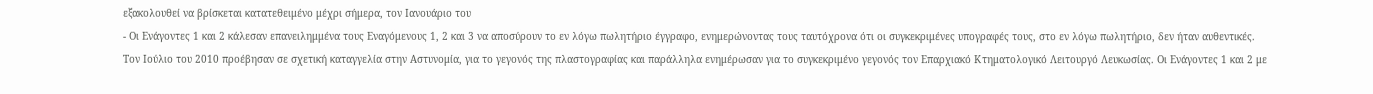εξακολουθεί να βρίσκεται κατατεθειμένο μέχρι σήμερα, τον Ιανουάριο του
- Οι Ενάγοντες 1 και 2 κάλεσαν επανειλημμένα τους Εναγόμενους 1, 2 και 3 να αποσύρουν το εν λόγω πωλητήριο έγγραφο, ενημερώνοντας τους ταυτόχρονα ότι οι συγκεκριμένες υπογραφές τους, στο εν λόγω πωλητήριο, δεν ήταν αυθεντικές. Τον Ιούλιο του 2010 προέβησαν σε σχετική καταγγελία στην Αστυνομία, για το γεγονός της πλαστογραφίας και παράλληλα ενημέρωσαν για το συγκεκριμένο γεγονός τον Επαρχιακό Κτηματολογικό Λειτουργό Λευκωσίας. Οι Ενάγοντες 1 και 2 με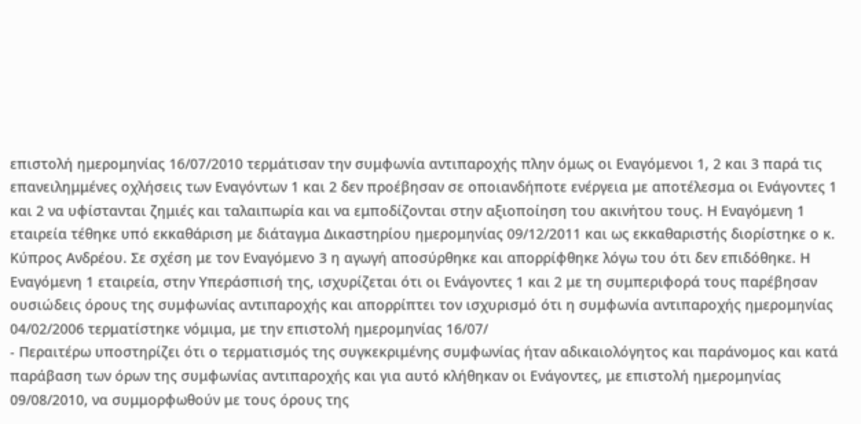επιστολή ημερομηνίας 16/07/2010 τερμάτισαν την συμφωνία αντιπαροχής πλην όμως οι Εναγόμενοι 1, 2 και 3 παρά τις επανειλημμένες οχλήσεις των Εναγόντων 1 και 2 δεν προέβησαν σε οποιανδήποτε ενέργεια με αποτέλεσμα οι Ενάγοντες 1 και 2 να υφίστανται ζημιές και ταλαιπωρία και να εμποδίζονται στην αξιοποίηση του ακινήτου τους. Η Εναγόμενη 1 εταιρεία τέθηκε υπό εκκαθάριση με διάταγμα Δικαστηρίου ημερομηνίας 09/12/2011 και ως εκκαθαριστής διορίστηκε ο κ. Κύπρος Ανδρέου. Σε σχέση με τον Εναγόμενο 3 η αγωγή αποσύρθηκε και απορρίφθηκε λόγω του ότι δεν επιδόθηκε. Η Εναγόμενη 1 εταιρεία, στην Υπεράσπισή της, ισχυρίζεται ότι οι Ενάγοντες 1 και 2 με τη συμπεριφορά τους παρέβησαν ουσιώδεις όρους της συμφωνίας αντιπαροχής και απορρίπτει τον ισχυρισμό ότι η συμφωνία αντιπαροχής ημερομηνίας 04/02/2006 τερματίστηκε νόμιμα, με την επιστολή ημερομηνίας 16/07/
- Περαιτέρω υποστηρίζει ότι ο τερματισμός της συγκεκριμένης συμφωνίας ήταν αδικαιολόγητος και παράνομος και κατά παράβαση των όρων της συμφωνίας αντιπαροχής και για αυτό κλήθηκαν οι Ενάγοντες, με επιστολή ημερομηνίας 09/08/2010, να συμμορφωθούν με τους όρους της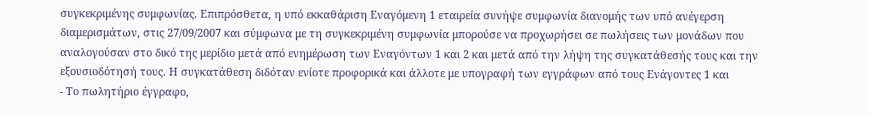συγκεκριμένης συμφωνίας. Επιπρόσθετα, η υπό εκκαθάριση Εναγόμενη 1 εταιρεία συνήψε συμφωνία διανομής των υπό ανέγερση διαμερισμάτων, στις 27/09/2007 και σύμφωνα με τη συγκεκριμένη συμφωνία μπορούσε να προχωρήσει σε πωλήσεις των μονάδων που αναλογούσαν στο δικό της μερίδιο μετά από ενημέρωση των Εναγόντων 1 και 2 και μετά από την λήψη της συγκατάθεσής τους και την εξουσιοδότησή τους. Η συγκατάθεση διδόταν ενίοτε προφορικά και άλλοτε με υπογραφή των εγγράφων από τους Ενάγοντες 1 και
- Το πωλητήριο έγγραφο,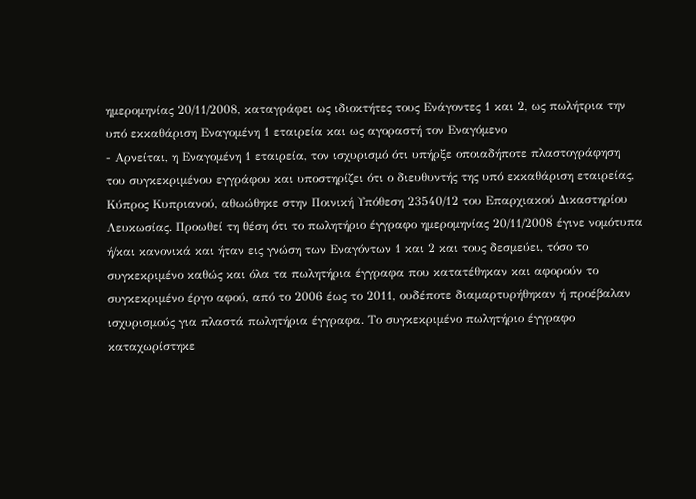ημερομηνίας 20/11/2008, καταγράφει ως ιδιοκτήτες τους Ενάγοντες 1 και 2, ως πωλήτρια την υπό εκκαθάριση Εναγομένη 1 εταιρεία και ως αγοραστή τον Εναγόμενο
- Αρνείται, η Εναγομένη 1 εταιρεία, τον ισχυρισμό ότι υπήρξε οποιαδήποτε πλαστογράφηση του συγκεκριμένου εγγράφου και υποστηρίζει ότι ο διευθυντής της υπό εκκαθάριση εταιρείας, Κύπρος Κυπριανού, αθωώθηκε στην Ποινική Υπόθεση 23540/12 του Επαρχιακού Δικαστηρίου Λευκωσίας. Προωθεί τη θέση ότι το πωλητήριο έγγραφο ημερομηνίας 20/11/2008 έγινε νομότυπα ή/και κανονικά και ήταν εις γνώση των Εναγόντων 1 και 2 και τους δεσμεύει, τόσο το συγκεκριμένο καθώς και όλα τα πωλητήρια έγγραφα που κατατέθηκαν και αφορούν το συγκεκριμένο έργο αφού, από το 2006 έως το 2011, ουδέποτε διαμαρτυρήθηκαν ή προέβαλαν ισχυρισμούς για πλαστά πωλητήρια έγγραφα. Το συγκεκριμένο πωλητήριο έγγραφο καταχωρίστηκε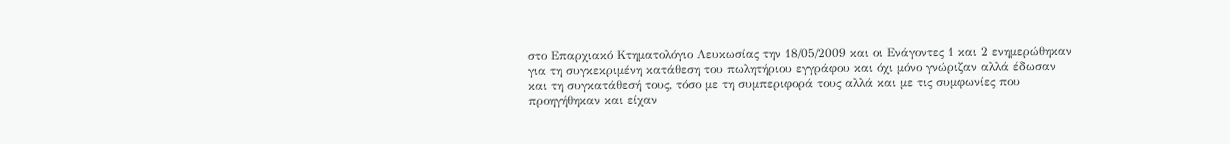στο Επαρχιακό Κτηματολόγιο Λευκωσίας την 18/05/2009 και οι Ενάγοντες 1 και 2 ενημερώθηκαν για τη συγκεκριμένη κατάθεση του πωλητήριου εγγράφου και όχι μόνο γνώριζαν αλλά έδωσαν και τη συγκατάθεσή τους, τόσο με τη συμπεριφορά τους αλλά και με τις συμφωνίες που προηγήθηκαν και είχαν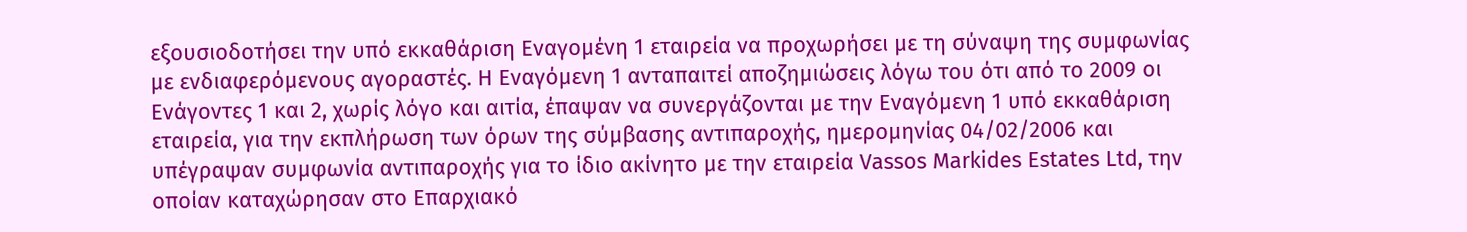εξουσιοδοτήσει την υπό εκκαθάριση Εναγομένη 1 εταιρεία να προχωρήσει με τη σύναψη της συμφωνίας με ενδιαφερόμενους αγοραστές. Η Εναγόμενη 1 ανταπαιτεί αποζημιώσεις λόγω του ότι από το 2009 οι Ενάγοντες 1 και 2, χωρίς λόγο και αιτία, έπαψαν να συνεργάζονται με την Εναγόμενη 1 υπό εκκαθάριση εταιρεία, για την εκπλήρωση των όρων της σύμβασης αντιπαροχής, ημερομηνίας 04/02/2006 και υπέγραψαν συμφωνία αντιπαροχής για το ίδιο ακίνητο με την εταιρεία Vassos Markides Estates Ltd, την οποίαν καταχώρησαν στο Επαρχιακό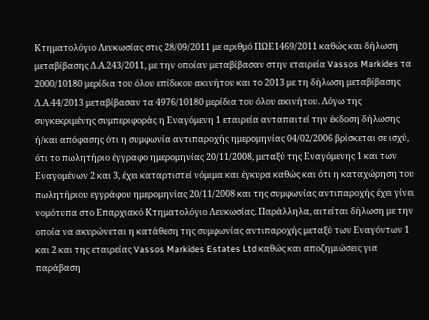Κτηματολόγιο Λευκωσίας στις 28/09/2011 με αριθμό ΠΩΕ1469/2011 καθώς και δήλωση μεταβίβασης Δ.Α.243/2011, με την οποίαν μεταβίβασαν στην εταιρεία Vassos Markides τα 2000/10180 μερίδια του όλου επίδικου ακινήτου και το 2013 με τη δήλωση μεταβίβασης Δ.Α.44/2013 μεταβίβασαν τα 4976/10180 μερίδια του όλου ακινήτου. Λόγω της συγκεκριμένης συμπεριφοράς η Εναγόμενη 1 εταιρεία ανταπαιτεί την έκδοση δήλωσης ή/και απόφασης ότι η συμφωνία αντιπαροχής ημερομηνίας 04/02/2006 βρίσκεται σε ισχύ, ότι το πωλητήριο έγγραφο ημερομηνίας 20/11/2008, μεταξύ της Εναγόμενης 1 και των Εναγομένων 2 και 3, έχει καταρτιστεί νόμιμα και έγκυρα καθώς και ότι η καταχώρηση του πωλητήριου εγγράφου ημερομηνίας 20/11/2008 και της συμφωνίας αντιπαροχής έχει γίνει νομότυπα στο Επαρχιακό Κτηματολόγιο Λευκωσίας. Παράλληλα, αιτείται δήλωση με την οποία να ακυρώνεται η κατάθεση της συμφωνίας αντιπαροχής μεταξύ των Εναγόντων 1 και 2 και της εταιρείας Vassos Markides Estates Ltd καθώς και αποζημιώσεις για παράβαση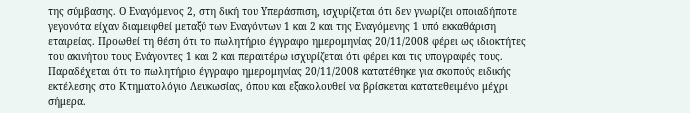της σύμβασης. Ο Εναγόμενος 2, στη δική του Υπεράσπιση, ισχυρίζεται ότι δεν γνωρίζει οποιαδήποτε γεγονότα είχαν διαμειφθεί μεταξύ των Εναγόντων 1 και 2 και της Εναγόμενης 1 υπό εκκαθάριση εταιρείας. Προωθεί τη θέση ότι το πωλητήριο έγγραφο ημερομηνίας 20/11/2008 φέρει ως ιδιοκτήτες του ακινήτου τους Ενάγοντες 1 και 2 και περαιτέρω ισχυρίζεται ότι φέρει και τις υπογραφές τους. Παραδέχεται ότι το πωλητήριο έγγραφο ημερομηνίας 20/11/2008 κατατέθηκε για σκοπούς ειδικής εκτέλεσης στο Κτηματολόγιο Λευκωσίας, όπου και εξακολουθεί να βρίσκεται κατατεθειμένο μέχρι σήμερα.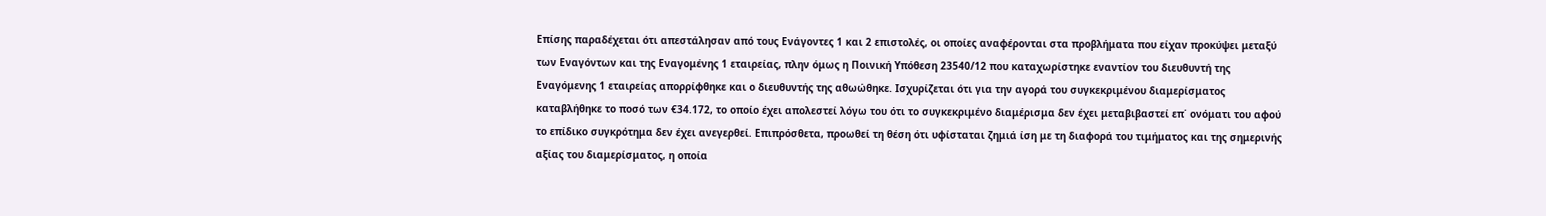Επίσης παραδέχεται ότι απεστάλησαν από τους Ενάγοντες 1 και 2 επιστολές, οι οποίες αναφέρονται στα προβλήματα που είχαν προκύψει μεταξύ των Εναγόντων και της Εναγομένης 1 εταιρείας, πλην όμως η Ποινική Υπόθεση 23540/12 που καταχωρίστηκε εναντίον του διευθυντή της Εναγόμενης 1 εταιρείας απορρίφθηκε και ο διευθυντής της αθωώθηκε. Ισχυρίζεται ότι για την αγορά του συγκεκριμένου διαμερίσματος καταβλήθηκε το ποσό των €34.172, το οποίο έχει απολεστεί λόγω του ότι το συγκεκριμένο διαμέρισμα δεν έχει μεταβιβαστεί επ΄ ονόματι του αφού το επίδικο συγκρότημα δεν έχει ανεγερθεί. Επιπρόσθετα, προωθεί τη θέση ότι υφίσταται ζημιά ίση με τη διαφορά του τιμήματος και της σημερινής αξίας του διαμερίσματος, η οποία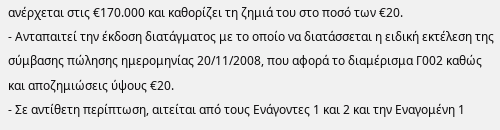ανέρχεται στις €170.000 και καθορίζει τη ζημιά του στο ποσό των €20.
- Ανταπαιτεί την έκδοση διατάγματος με το οποίο να διατάσσεται η ειδική εκτέλεση της σύμβασης πώλησης ημερομηνίας 20/11/2008, που αφορά το διαμέρισμα Γ002 καθώς και αποζημιώσεις ύψους €20.
- Σε αντίθετη περίπτωση, αιτείται από τους Ενάγοντες 1 και 2 και την Εναγομένη 1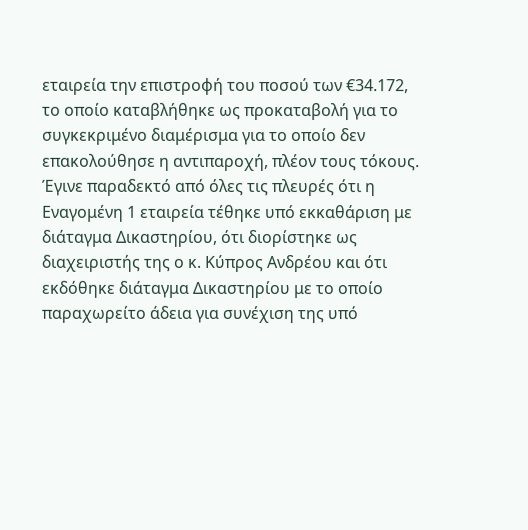εταιρεία την επιστροφή του ποσού των €34.172, το οποίο καταβλήθηκε ως προκαταβολή για το συγκεκριμένο διαμέρισμα για το οποίο δεν επακολούθησε η αντιπαροχή, πλέον τους τόκους. Έγινε παραδεκτό από όλες τις πλευρές ότι η Εναγομένη 1 εταιρεία τέθηκε υπό εκκαθάριση με διάταγμα Δικαστηρίου, ότι διορίστηκε ως διαχειριστής της ο κ. Κύπρος Ανδρέου και ότι εκδόθηκε διάταγμα Δικαστηρίου με το οποίο παραχωρείτο άδεια για συνέχιση της υπό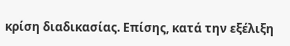κρίση διαδικασίας. Επίσης, κατά την εξέλιξη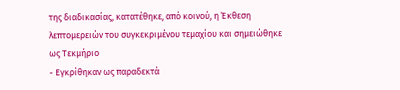της διαδικασίας, κατατέθηκε, από κοινού, η Έκθεση λεπτομερειών του συγκεκριμένου τεμαχίου και σημειώθηκε ως Τεκμήριο
- Εγκρίθηκαν ως παραδεκτά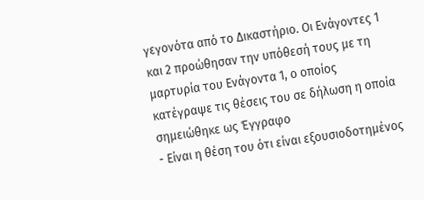γεγονότα από το Δικαστήριο. Οι Ενάγοντες 1 και 2 προώθησαν την υπόθεσή τους με τη μαρτυρία του Ενάγοντα 1, ο οποίος κατέγραψε τις θέσεις του σε δήλωση η οποία σημειώθηκε ως Έγγραφο
- Είναι η θέση του ότι είναι εξουσιοδοτημένος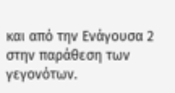και από την Ενάγουσα 2 στην παράθεση των γεγονότων.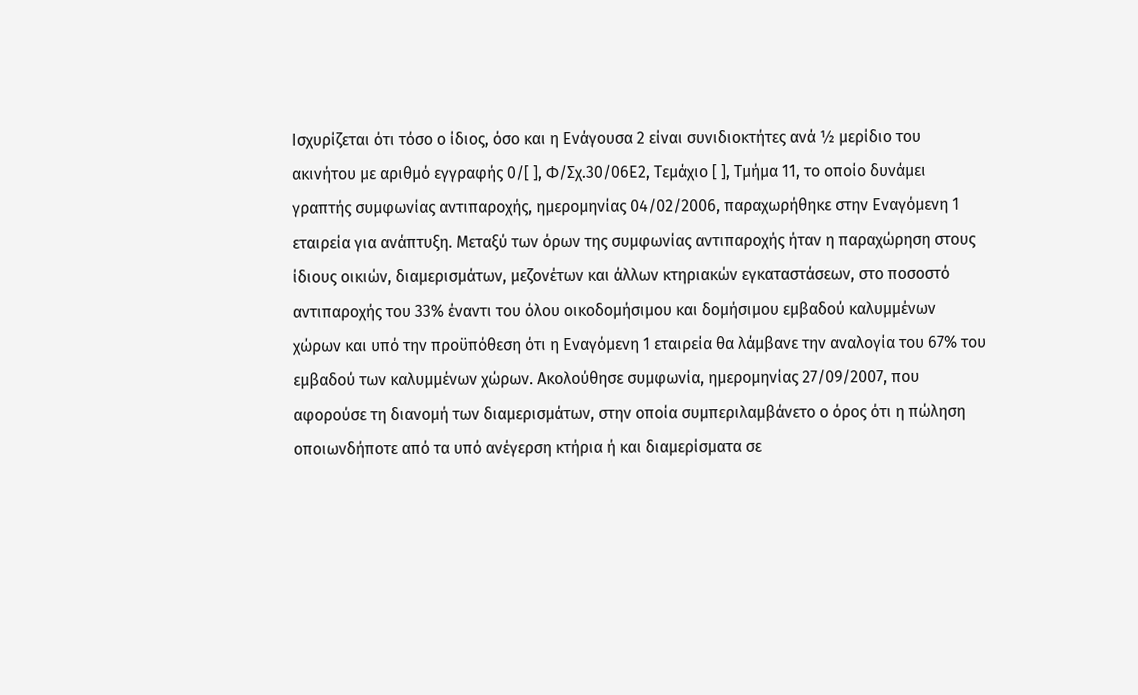Ισχυρίζεται ότι τόσο ο ίδιος, όσο και η Ενάγουσα 2 είναι συνιδιοκτήτες ανά ½ μερίδιο του ακινήτου με αριθμό εγγραφής 0/[ ], Φ/Σχ.30/06Ε2, Τεμάχιο [ ], Τμήμα 11, το οποίο δυνάμει γραπτής συμφωνίας αντιπαροχής, ημερομηνίας 04/02/2006, παραχωρήθηκε στην Εναγόμενη 1 εταιρεία για ανάπτυξη. Μεταξύ των όρων της συμφωνίας αντιπαροχής ήταν η παραχώρηση στους ίδιους οικιών, διαμερισμάτων, μεζονέτων και άλλων κτηριακών εγκαταστάσεων, στο ποσοστό αντιπαροχής του 33% έναντι του όλου οικοδομήσιμου και δομήσιμου εμβαδού καλυμμένων χώρων και υπό την προϋπόθεση ότι η Εναγόμενη 1 εταιρεία θα λάμβανε την αναλογία του 67% του εμβαδού των καλυμμένων χώρων. Ακολούθησε συμφωνία, ημερομηνίας 27/09/2007, που αφορούσε τη διανομή των διαμερισμάτων, στην οποία συμπεριλαμβάνετο ο όρος ότι η πώληση οποιωνδήποτε από τα υπό ανέγερση κτήρια ή και διαμερίσματα σε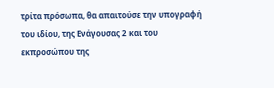τρίτα πρόσωπα, θα απαιτούσε την υπογραφή του ιδίου, της Ενάγουσας 2 και του εκπροσώπου της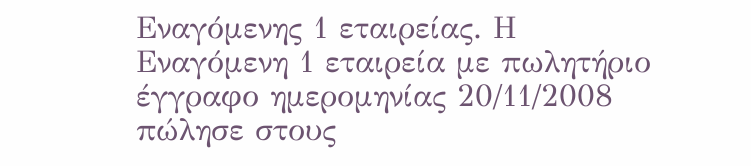Εναγόμενης 1 εταιρείας. Η Εναγόμενη 1 εταιρεία με πωλητήριο έγγραφο ημερομηνίας 20/11/2008 πώλησε στους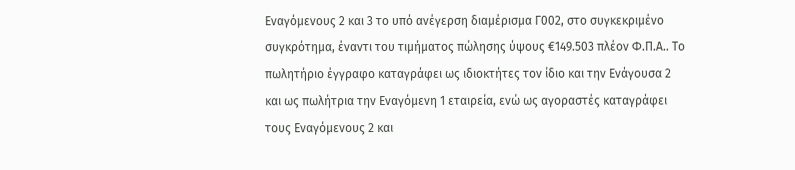Εναγόμενους 2 και 3 το υπό ανέγερση διαμέρισμα Γ002, στο συγκεκριμένο συγκρότημα, έναντι του τιμήματος πώλησης ύψους €149.503 πλέον Φ.Π.Α.. Το πωλητήριο έγγραφο καταγράφει ως ιδιοκτήτες τον ίδιο και την Ενάγουσα 2 και ως πωλήτρια την Εναγόμενη 1 εταιρεία, ενώ ως αγοραστές καταγράφει τους Εναγόμενους 2 και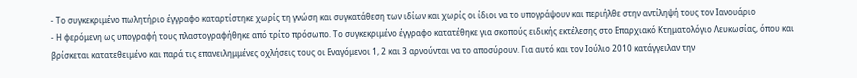- Το συγκεκριμένο πωλητήριο έγγραφο καταρτίστηκε χωρίς τη γνώση και συγκατάθεση των ιδίων και χωρίς οι ίδιοι να το υπογράψουν και περιήλθε στην αντίληψή τους τον Ιανουάριο
- Η φερόμενη ως υπογραφή τους πλαστογραφήθηκε από τρίτο πρόσωπο. Το συγκεκριμένο έγγραφο κατατέθηκε για σκοπούς ειδικής εκτέλεσης στο Επαρχιακό Κτηματολόγιο Λευκωσίας, όπου και βρίσκεται κατατεθειμένο και παρά τις επανειλημμένες οχλήσεις τους οι Εναγόμενοι 1, 2 και 3 αρνούνται να το αποσύρουν. Για αυτό και τον Ιούλιο 2010 κατάγγειλαν την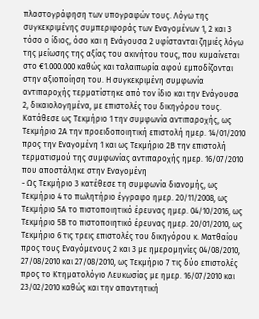πλαστογράφηση των υπογραφών τους. Λόγω της συγκεκριμένης συμπεριφοράς των Εναγομένων 1, 2 και 3 τόσο ο ίδιος, όσο και η Ενάγουσα 2 υφίστανται ζημιές λόγω της μείωσης της αξίας του ακινήτου τους, που κυμαίνεται στο €1.000.000 καθώς και ταλαιπωρία αφού εμποδίζονται στην αξιοποίηση του. Η συγκεκριμένη συμφωνία αντιπαροχής τερματίστηκε από τον ίδιο και την Ενάγουσα 2, δικαιολογημένα, με επιστολές του δικηγόρου τους. Κατάθεσε ως Τεκμήριο 1 την συμφωνία αντιπαροχής, ως Τεκμήριο 2Α την προειδοποιητική επιστολή ημερ. 14/01/2010 προς την Εναγομένη 1 και ως Τεκμήριο 2Β την επιστολή τερματισμού της συμφωνίας αντιπαροχής ημερ. 16/07/2010 που αποστάληκε στην Εναγομένη
- Ως Τεκμήριο 3 κατέθεσε τη συμφωνία διανομής, ως Τεκμήριο 4 το πωλητήριο έγγραφο ημερ. 20/11/2008, ως Τεκμήριο 5Α το πιστοποιητικό έρευνας ημερ. 04/10/2016, ως Τεκμήριο 5Β το πιστοποιητικό έρευνας ημερ. 20/01/2010, ως Τεκμήριο 6 τις τρεις επιστολές του δικηγόρου κ. Ματθαίου προς τους Εναγόμενους 2 και 3 με ημερομηνίες 04/08/2010, 27/08/2010 και 27/08/2010, ως Τεκμήριο 7 τις δύο επιστολές προς το Κτηματολόγιο Λευκωσίας με ημερ. 16/07/2010 και 23/02/2010 καθώς και την απαντητική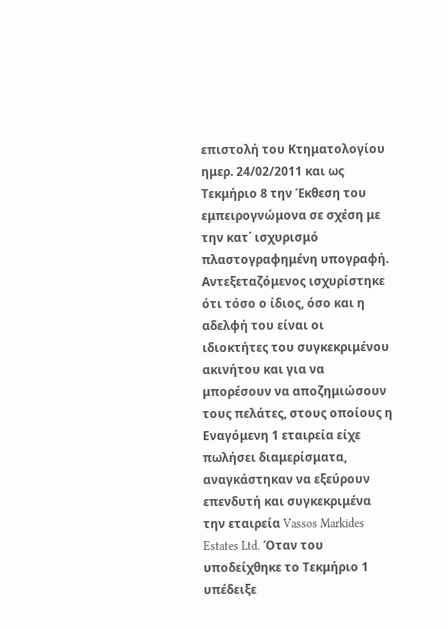επιστολή του Κτηματολογίου ημερ. 24/02/2011 και ως Τεκμήριο 8 την Έκθεση του εμπειρογνώμονα σε σχέση με την κατ΄ ισχυρισμό πλαστογραφημένη υπογραφή. Αντεξεταζόμενος ισχυρίστηκε ότι τόσο ο ίδιος, όσο και η αδελφή του είναι οι ιδιοκτήτες του συγκεκριμένου ακινήτου και για να μπορέσουν να αποζημιώσουν τους πελάτες, στους οποίους η Εναγόμενη 1 εταιρεία είχε πωλήσει διαμερίσματα, αναγκάστηκαν να εξεύρουν επενδυτή και συγκεκριμένα την εταιρεία Vassos Markides Estates Ltd. Όταν του υποδείχθηκε το Τεκμήριο 1 υπέδειξε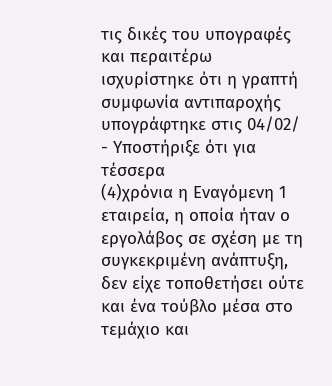τις δικές του υπογραφές και περαιτέρω ισχυρίστηκε ότι η γραπτή συμφωνία αντιπαροχής υπογράφτηκε στις 04/02/
- Υποστήριξε ότι για τέσσερα
(4)χρόνια η Εναγόμενη 1 εταιρεία, η οποία ήταν ο εργολάβος σε σχέση με τη συγκεκριμένη ανάπτυξη, δεν είχε τοποθετήσει ούτε και ένα τούβλο μέσα στο τεμάχιο και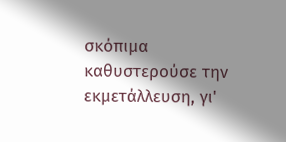σκόπιμα καθυστερούσε την εκμετάλλευση, γι'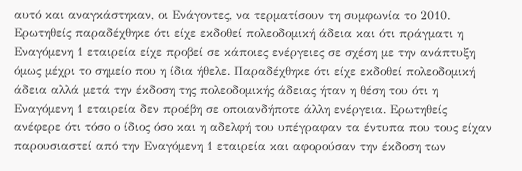αυτό και αναγκάστηκαν, οι Ενάγοντες, να τερματίσουν τη συμφωνία το 2010. Ερωτηθείς παραδέχθηκε ότι είχε εκδοθεί πολεοδομική άδεια και ότι πράγματι η Εναγόμενη 1 εταιρεία είχε προβεί σε κάποιες ενέργειες σε σχέση με την ανάπτυξη όμως μέχρι το σημείο που η ίδια ήθελε. Παραδέχθηκε ότι είχε εκδοθεί πολεοδομική άδεια αλλά μετά την έκδοση της πολεοδομικής άδειας ήταν η θέση του ότι η Εναγόμενη 1 εταιρεία δεν προέβη σε οποιανδήποτε άλλη ενέργεια. Ερωτηθείς ανέφερε ότι τόσο ο ίδιος όσο και η αδελφή του υπέγραφαν τα έντυπα που τους είχαν παρουσιαστεί από την Εναγόμενη 1 εταιρεία και αφορούσαν την έκδοση των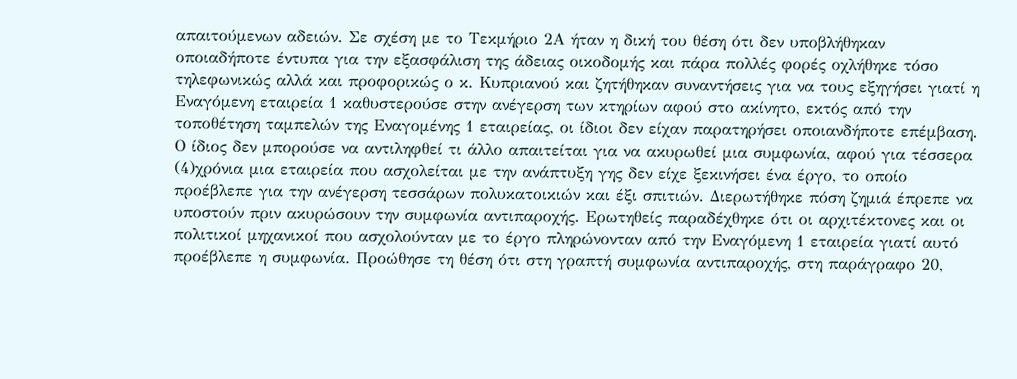απαιτούμενων αδειών. Σε σχέση με το Τεκμήριο 2Α ήταν η δική του θέση ότι δεν υποβλήθηκαν οποιαδήποτε έντυπα για την εξασφάλιση της άδειας οικοδομής και πάρα πολλές φορές οχλήθηκε τόσο τηλεφωνικώς αλλά και προφορικώς ο κ. Κυπριανού και ζητήθηκαν συναντήσεις για να τους εξηγήσει γιατί η Εναγόμενη εταιρεία 1 καθυστερούσε στην ανέγερση των κτηρίων αφού στο ακίνητο, εκτός από την τοποθέτηση ταμπελών της Εναγομένης 1 εταιρείας, οι ίδιοι δεν είχαν παρατηρήσει οποιανδήποτε επέμβαση. Ο ίδιος δεν μπορούσε να αντιληφθεί τι άλλο απαιτείται για να ακυρωθεί μια συμφωνία, αφού για τέσσερα
(4)χρόνια μια εταιρεία που ασχολείται με την ανάπτυξη γης δεν είχε ξεκινήσει ένα έργο, το οποίο προέβλεπε για την ανέγερση τεσσάρων πολυκατοικιών και έξι σπιτιών. Διερωτήθηκε πόση ζημιά έπρεπε να υποστούν πριν ακυρώσουν την συμφωνία αντιπαροχής. Ερωτηθείς παραδέχθηκε ότι οι αρχιτέκτονες και οι πολιτικοί μηχανικοί που ασχολούνταν με το έργο πληρώνονταν από την Εναγόμενη 1 εταιρεία γιατί αυτό προέβλεπε η συμφωνία. Προώθησε τη θέση ότι στη γραπτή συμφωνία αντιπαροχής, στη παράγραφο 20,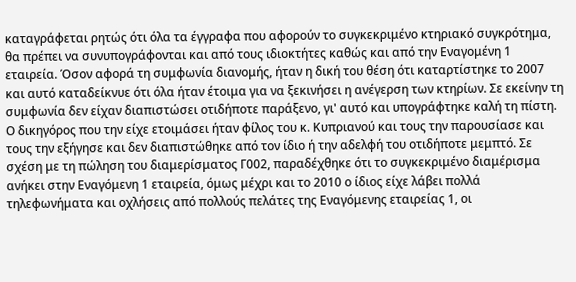καταγράφεται ρητώς ότι όλα τα έγγραφα που αφορούν το συγκεκριμένο κτηριακό συγκρότημα, θα πρέπει να συνυπογράφονται και από τους ιδιοκτήτες καθώς και από την Εναγομένη 1 εταιρεία. Όσον αφορά τη συμφωνία διανομής, ήταν η δική του θέση ότι καταρτίστηκε το 2007 και αυτό καταδείκνυε ότι όλα ήταν έτοιμα για να ξεκινήσει η ανέγερση των κτηρίων. Σε εκείνην τη συμφωνία δεν είχαν διαπιστώσει οτιδήποτε παράξενο, γι' αυτό και υπογράφτηκε καλή τη πίστη. Ο δικηγόρος που την είχε ετοιμάσει ήταν φίλος του κ. Κυπριανού και τους την παρουσίασε και τους την εξήγησε και δεν διαπιστώθηκε από τον ίδιο ή την αδελφή του οτιδήποτε μεμπτό. Σε σχέση με τη πώληση του διαμερίσματος Γ002, παραδέχθηκε ότι το συγκεκριμένο διαμέρισμα ανήκει στην Εναγόμενη 1 εταιρεία, όμως μέχρι και το 2010 ο ίδιος είχε λάβει πολλά τηλεφωνήματα και οχλήσεις από πολλούς πελάτες της Εναγόμενης εταιρείας 1, οι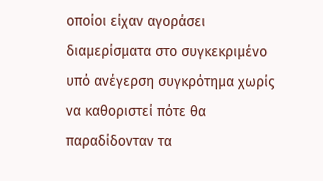οποίοι είχαν αγοράσει διαμερίσματα στο συγκεκριμένο υπό ανέγερση συγκρότημα χωρίς να καθοριστεί πότε θα παραδίδονταν τα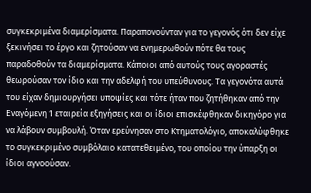συγκεκριμένα διαμερίσματα. Παραπονούνταν για το γεγονός ότι δεν είχε ξεκινήσει το έργο και ζητούσαν να ενημερωθούν πότε θα τους παραδοθούν τα διαμερίσματα. Κάποιοι από αυτούς τους αγοραστές θεωρούσαν τον ίδιο και την αδελφή του υπεύθυνους. Τα γεγονότα αυτά του είχαν δημιουργήσει υποψίες και τότε ήταν που ζητήθηκαν από την Εναγόμενη 1 εταιρεία εξηγήσεις και οι ίδιοι επισκέφθηκαν δικηγόρο για να λάβουν συμβουλή. Όταν ερεύνησαν στο Κτηματολόγιο, αποκαλύφθηκε το συγκεκριμένο συμβόλαιο κατατεθειμένο, του οποίου την ύπαρξη οι ίδιοι αγνοούσαν.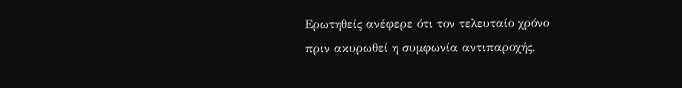Ερωτηθείς ανέφερε ότι τον τελευταίο χρόνο πριν ακυρωθεί η συμφωνία αντιπαροχής,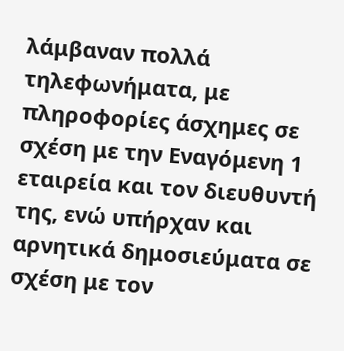λάμβαναν πολλά τηλεφωνήματα, με πληροφορίες άσχημες σε σχέση με την Εναγόμενη 1 εταιρεία και τον διευθυντή της, ενώ υπήρχαν και αρνητικά δημοσιεύματα σε σχέση με τον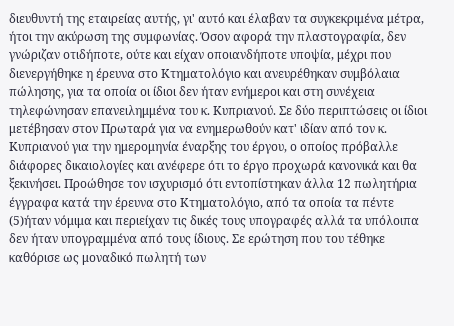διευθυντή της εταιρείας αυτής, γι' αυτό και έλαβαν τα συγκεκριμένα μέτρα, ήτοι την ακύρωση της συμφωνίας. Όσον αφορά την πλαστογραφία, δεν γνώριζαν οτιδήποτε, ούτε και είχαν οποιανδήποτε υποψία, μέχρι που διενεργήθηκε η έρευνα στο Κτηματολόγιο και ανευρέθηκαν συμβόλαια πώλησης, για τα οποία οι ίδιοι δεν ήταν ενήμεροι και στη συνέχεια τηλεφώνησαν επανειλημμένα του κ. Κυπριανού. Σε δύο περιπτώσεις οι ίδιοι μετέβησαν στον Πρωταρά για να ενημερωθούν κατ' ιδίαν από τον κ. Κυπριανού για την ημερομηνία έναρξης του έργου, ο οποίος πρόβαλλε διάφορες δικαιολογίες και ανέφερε ότι το έργο προχωρά κανονικά και θα ξεκινήσει. Προώθησε τον ισχυρισμό ότι εντοπίστηκαν άλλα 12 πωλητήρια έγγραφα κατά την έρευνα στο Κτηματολόγιο, από τα οποία τα πέντε
(5)ήταν νόμιμα και περιείχαν τις δικές τους υπογραφές αλλά τα υπόλοιπα δεν ήταν υπογραμμένα από τους ίδιους. Σε ερώτηση που του τέθηκε καθόρισε ως μοναδικό πωλητή των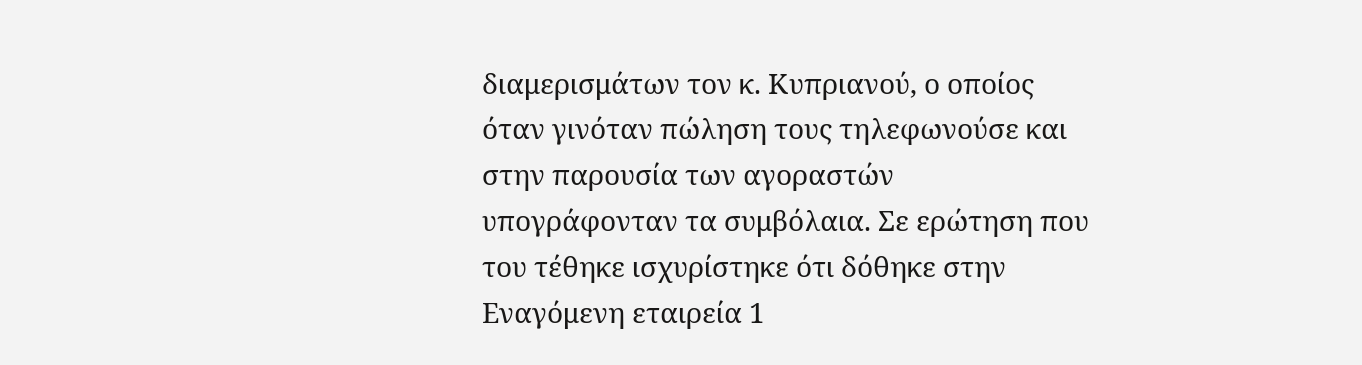διαμερισμάτων τον κ. Κυπριανού, ο οποίος όταν γινόταν πώληση τους τηλεφωνούσε και στην παρουσία των αγοραστών υπογράφονταν τα συμβόλαια. Σε ερώτηση που του τέθηκε ισχυρίστηκε ότι δόθηκε στην Εναγόμενη εταιρεία 1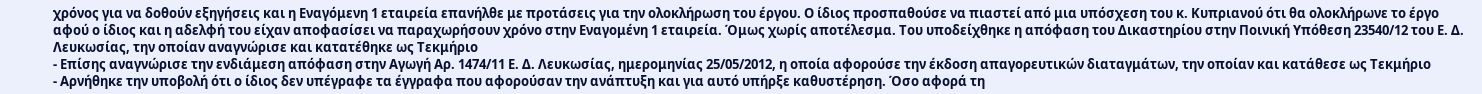χρόνος για να δοθούν εξηγήσεις και η Εναγόμενη 1 εταιρεία επανήλθε με προτάσεις για την ολοκλήρωση του έργου. Ο ίδιος προσπαθούσε να πιαστεί από μια υπόσχεση του κ. Κυπριανού ότι θα ολοκλήρωνε το έργο αφού ο ίδιος και η αδελφή του είχαν αποφασίσει να παραχωρήσουν χρόνο στην Εναγομένη 1 εταιρεία. Όμως χωρίς αποτέλεσμα. Του υποδείχθηκε η απόφαση του Δικαστηρίου στην Ποινική Υπόθεση 23540/12 του Ε. Δ. Λευκωσίας, την οποίαν αναγνώρισε και κατατέθηκε ως Τεκμήριο
- Επίσης αναγνώρισε την ενδιάμεση απόφαση στην Αγωγή Αρ. 1474/11 Ε. Δ. Λευκωσίας, ημερομηνίας 25/05/2012, η οποία αφορούσε την έκδοση απαγορευτικών διαταγμάτων, την οποίαν και κατάθεσε ως Τεκμήριο
- Αρνήθηκε την υποβολή ότι ο ίδιος δεν υπέγραφε τα έγγραφα που αφορούσαν την ανάπτυξη και για αυτό υπήρξε καθυστέρηση. Όσο αφορά τη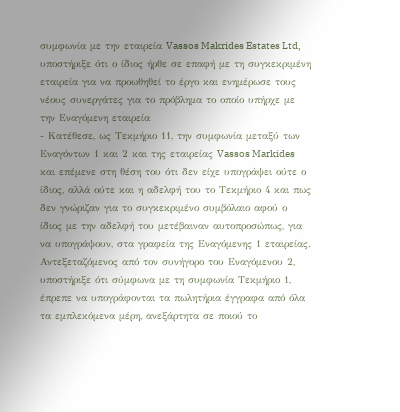συμφωνία με την εταιρεία Vassos Makrides Estates Ltd, υποστήριξε ότι ο ίδιος ήρθε σε επαφή με τη συγκεκριμένη εταιρεία για να προωθηθεί το έργο και ενημέρωσε τους νέους συνεργάτες για το πρόβλημα το οποίο υπήρχε με την Εναγόμενη εταιρεία
- Κατέθεσε, ως Τεκμήριο 11, την συμφωνία μεταξύ των Εναγόντων 1 και 2 και της εταιρείας Vassos Markides και επέμενε στη θέση του ότι δεν είχε υπογράψει ούτε ο ίδιος, αλλά ούτε και η αδελφή του το Τεκμήριο 4 και πως δεν γνώριζαν για το συγκεκριμένο συμβόλαιο αφού ο ίδιος με την αδελφή του μετέβαιναν αυτοπροσώπως, για να υπογράψουν, στα γραφεία της Εναγόμενης 1 εταιρείας. Αντεξεταζόμενος από τον συνήγορο του Εναγόμενου 2, υποστήριξε ότι σύμφωνα με τη συμφωνία Τεκμήριο 1, έπρεπε να υπογράφονται τα πωλητήρια έγγραφα από όλα τα εμπλεκόμενα μέρη, ανεξάρτητα σε ποιού το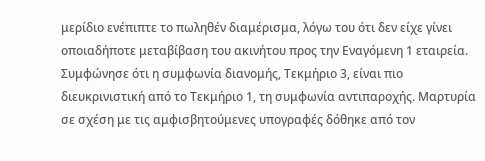μερίδιο ενέπιπτε το πωληθέν διαμέρισμα, λόγω του ότι δεν είχε γίνει οποιαδήποτε μεταβίβαση του ακινήτου προς την Εναγόμενη 1 εταιρεία. Συμφώνησε ότι η συμφωνία διανομής, Τεκμήριο 3, είναι πιο διευκρινιστική από το Τεκμήριο 1, τη συμφωνία αντιπαροχής. Μαρτυρία σε σχέση με τις αμφισβητούμενες υπογραφές δόθηκε από τον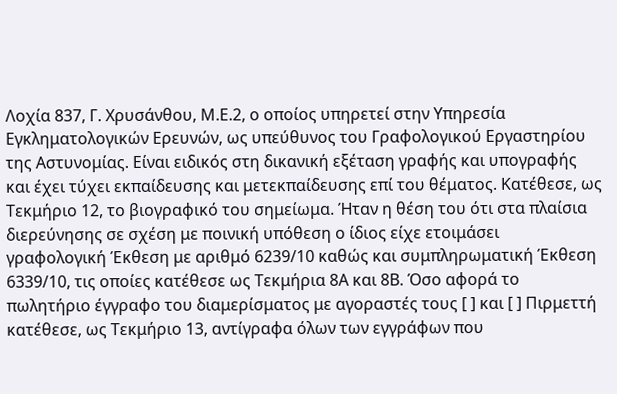Λοχία 837, Γ. Χρυσάνθου, Μ.Ε.2, ο οποίος υπηρετεί στην Υπηρεσία Εγκληματολογικών Ερευνών, ως υπεύθυνος του Γραφολογικού Εργαστηρίου της Αστυνομίας. Είναι ειδικός στη δικανική εξέταση γραφής και υπογραφής και έχει τύχει εκπαίδευσης και μετεκπαίδευσης επί του θέματος. Κατέθεσε, ως Τεκμήριο 12, το βιογραφικό του σημείωμα. Ήταν η θέση του ότι στα πλαίσια διερεύνησης σε σχέση με ποινική υπόθεση ο ίδιος είχε ετοιμάσει γραφολογική Έκθεση με αριθμό 6239/10 καθώς και συμπληρωματική Έκθεση 6339/10, τις οποίες κατέθεσε ως Τεκμήρια 8Α και 8Β. Όσο αφορά το πωλητήριο έγγραφο του διαμερίσματος με αγοραστές τους [ ] και [ ] Πιρμεττή κατέθεσε, ως Τεκμήριο 13, αντίγραφα όλων των εγγράφων που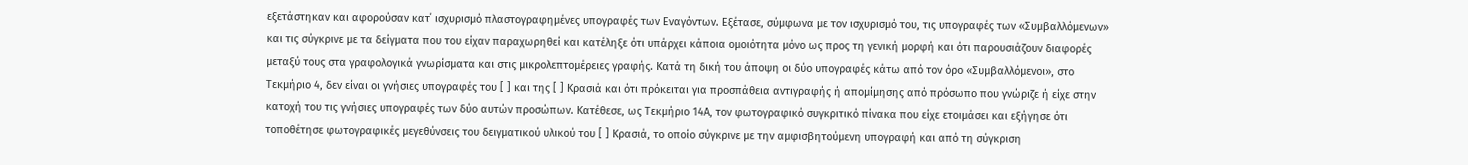εξετάστηκαν και αφορούσαν κατ΄ ισχυρισμό πλαστογραφημένες υπογραφές των Εναγόντων. Εξέτασε, σύμφωνα με τον ισχυρισμό του, τις υπογραφές των «Συμβαλλόμενων» και τις σύγκρινε με τα δείγματα που του είχαν παραχωρηθεί και κατέληξε ότι υπάρχει κάποια ομοιότητα μόνο ως προς τη γενική μορφή και ότι παρουσιάζουν διαφορές μεταξύ τους στα γραφολογικά γνωρίσματα και στις μικρολεπτομέρειες γραφής. Κατά τη δική του άποψη οι δύο υπογραφές κάτω από τον όρο «Συμβαλλόμενοι», στο Τεκμήριο 4, δεν είναι οι γνήσιες υπογραφές του [ ] και της [ ] Κρασιά και ότι πρόκειται για προσπάθεια αντιγραφής ή απομίμησης από πρόσωπο που γνώριζε ή είχε στην κατοχή του τις γνήσιες υπογραφές των δύο αυτών προσώπων. Κατέθεσε, ως Τεκμήριο 14Α, τον φωτογραφικό συγκριτικό πίνακα που είχε ετοιμάσει και εξήγησε ότι τοποθέτησε φωτογραφικές μεγεθύνσεις του δειγματικού υλικού του [ ] Κρασιά, το οποίο σύγκρινε με την αμφισβητούμενη υπογραφή και από τη σύγκριση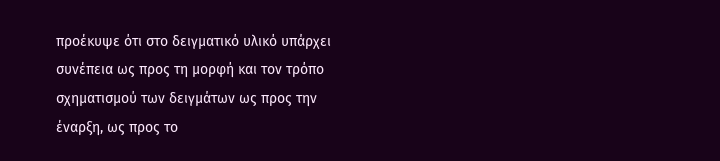προέκυψε ότι στο δειγματικό υλικό υπάρχει συνέπεια ως προς τη μορφή και τον τρόπο σχηματισμού των δειγμάτων ως προς την έναρξη, ως προς το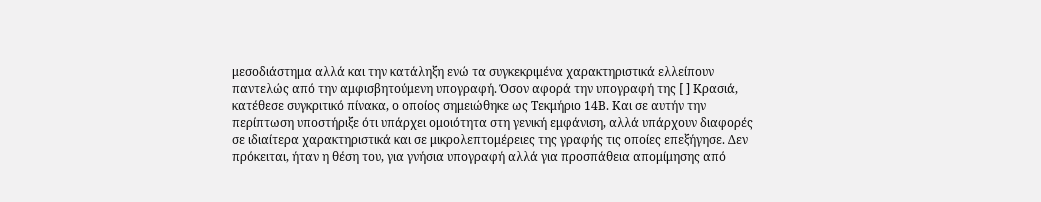μεσοδιάστημα αλλά και την κατάληξη ενώ τα συγκεκριμένα χαρακτηριστικά ελλείπουν παντελώς από την αμφισβητούμενη υπογραφή. Όσον αφορά την υπογραφή της [ ] Κρασιά, κατέθεσε συγκριτικό πίνακα, ο οποίος σημειώθηκε ως Τεκμήριο 14Β. Και σε αυτήν την περίπτωση υποστήριξε ότι υπάρχει ομοιότητα στη γενική εμφάνιση, αλλά υπάρχουν διαφορές σε ιδιαίτερα χαρακτηριστικά και σε μικρολεπτομέρειες της γραφής τις οποίες επεξήγησε. Δεν πρόκειται, ήταν η θέση του, για γνήσια υπογραφή αλλά για προσπάθεια απομίμησης από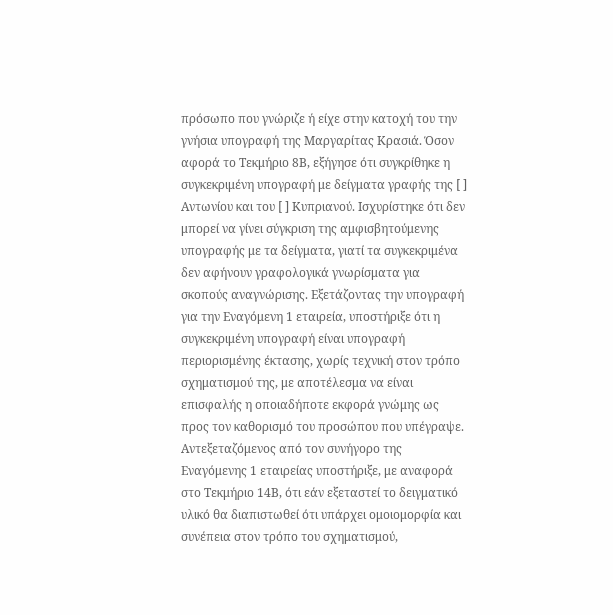πρόσωπο που γνώριζε ή είχε στην κατοχή του την γνήσια υπογραφή της Μαργαρίτας Κρασιά. Όσον αφορά το Τεκμήριο 8Β, εξήγησε ότι συγκρίθηκε η συγκεκριμένη υπογραφή με δείγματα γραφής της [ ] Αντωνίου και του [ ] Κυπριανού. Ισχυρίστηκε ότι δεν μπορεί να γίνει σύγκριση της αμφισβητούμενης υπογραφής με τα δείγματα, γιατί τα συγκεκριμένα δεν αφήνουν γραφολογικά γνωρίσματα για σκοπούς αναγνώρισης. Εξετάζοντας την υπογραφή για την Εναγόμενη 1 εταιρεία, υποστήριξε ότι η συγκεκριμένη υπογραφή είναι υπογραφή περιορισμένης έκτασης, χωρίς τεχνική στον τρόπο σχηματισμού της, με αποτέλεσμα να είναι επισφαλής η οποιαδήποτε εκφορά γνώμης ως προς τον καθορισμό του προσώπου που υπέγραψε. Αντεξεταζόμενος από τον συνήγορο της Εναγόμενης 1 εταιρείας υποστήριξε, με αναφορά στο Τεκμήριο 14Β, ότι εάν εξεταστεί το δειγματικό υλικό θα διαπιστωθεί ότι υπάρχει ομοιομορφία και συνέπεια στον τρόπο του σχηματισμού,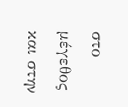στο μέγεθος και στην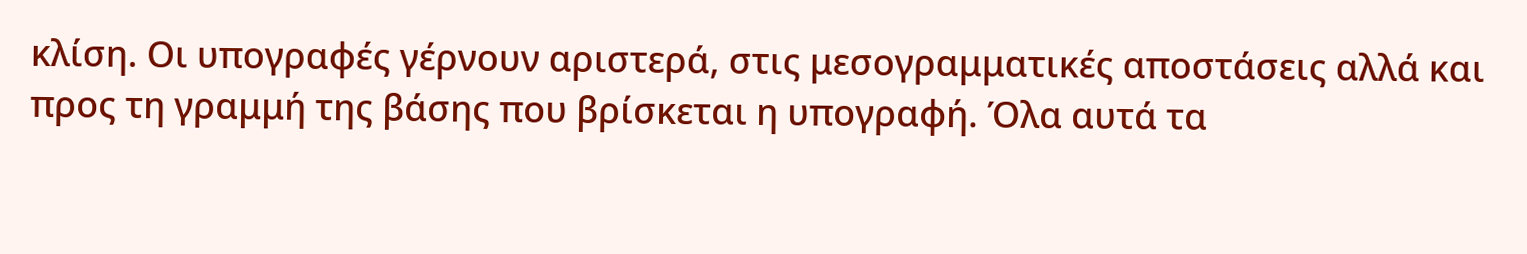κλίση. Οι υπογραφές γέρνουν αριστερά, στις μεσογραμματικές αποστάσεις αλλά και προς τη γραμμή της βάσης που βρίσκεται η υπογραφή. Όλα αυτά τα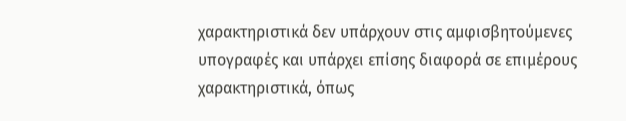χαρακτηριστικά δεν υπάρχουν στις αμφισβητούμενες υπογραφές και υπάρχει επίσης διαφορά σε επιμέρους χαρακτηριστικά, όπως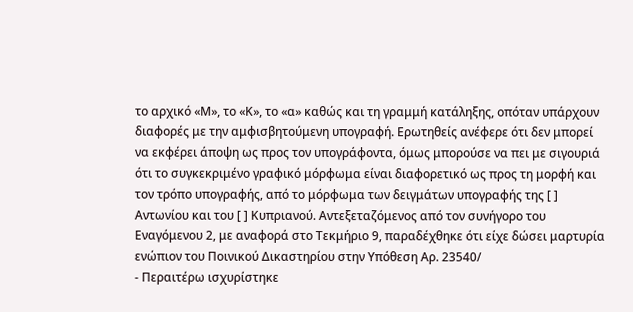το αρχικό «Μ», το «Κ», το «α» καθώς και τη γραμμή κατάληξης, οπόταν υπάρχουν διαφορές με την αμφισβητούμενη υπογραφή. Ερωτηθείς ανέφερε ότι δεν μπορεί να εκφέρει άποψη ως προς τον υπογράφοντα, όμως μπορούσε να πει με σιγουριά ότι το συγκεκριμένο γραφικό μόρφωμα είναι διαφορετικό ως προς τη μορφή και τον τρόπο υπογραφής, από το μόρφωμα των δειγμάτων υπογραφής της [ ] Αντωνίου και του [ ] Κυπριανού. Αντεξεταζόμενος από τον συνήγορο του Εναγόμενου 2, με αναφορά στο Τεκμήριο 9, παραδέχθηκε ότι είχε δώσει μαρτυρία ενώπιον του Ποινικού Δικαστηρίου στην Υπόθεση Αρ. 23540/
- Περαιτέρω ισχυρίστηκε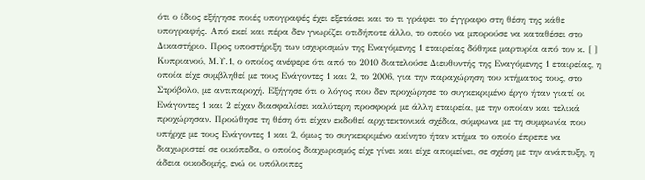ότι ο ίδιος εξήγησε ποιές υπογραφές έχει εξετάσει και το τι γράφει το έγγραφο στη θέση της κάθε υπογραφής. Από εκεί και πέρα δεν γνωρίζει οτιδήποτε άλλο, το οποίο να μπορούσε να καταθέσει στο Δικαστήριο. Προς υποστήριξη των ισχυρισμών της Εναγόμενης 1 εταιρείας δόθηκε μαρτυρία από τον κ. [ ] Κυπριανού, Μ.Υ.1, ο οποίος ανέφερε ότι από το 2010 διατελούσε Διευθυντής της Εναγόμενης 1 εταιρείας, η οποία είχε συμβληθεί με τους Ενάγοντες 1 και 2, το 2006, για την παραχώρηση του κτήματος τους, στο Στρόβολο, με αντιπαροχή. Εξήγησε ότι ο λόγος που δεν προχώρησε το συγκεκριμένο έργο ήταν γιατί οι Ενάγοντες 1 και 2 είχαν διασφαλίσει καλύτερη προσφορά με άλλη εταιρεία, με την οποίαν και τελικά προχώρησαν. Προώθησε τη θέση ότι είχαν εκδοθεί αρχιτεκτονικά σχέδια, σύμφωνα με τη συμφωνία που υπήρχε με τους Ενάγοντες 1 και 2, όμως το συγκεκριμένο ακίνητο ήταν κτήμα το οποίο έπρεπε να διαχωριστεί σε οικόπεδα, ο οποίος διαχωρισμός είχε γίνει και είχε απομείνει, σε σχέση με την ανάπτυξη, η άδεια οικοδομής, ενώ οι υπόλοιπες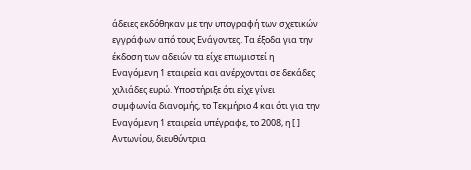άδειες εκδόθηκαν με την υπογραφή των σχετικών εγγράφων από τους Ενάγοντες. Τα έξοδα για την έκδοση των αδειών τα είχε επωμιστεί η Εναγόμενη 1 εταιρεία και ανέρχονται σε δεκάδες χιλιάδες ευρώ. Υποστήριξε ότι είχε γίνει συμφωνία διανομής, το Τεκμήριο 4 και ότι για την Εναγόμενη 1 εταιρεία υπέγραφε, το 2008, η [ ] Αντωνίου, διευθύντρια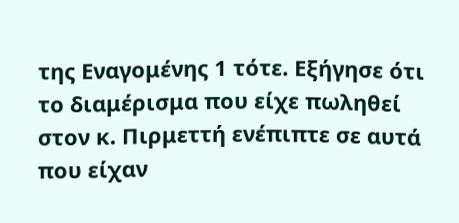της Εναγομένης 1 τότε. Εξήγησε ότι το διαμέρισμα που είχε πωληθεί στον κ. Πιρμεττή ενέπιπτε σε αυτά που είχαν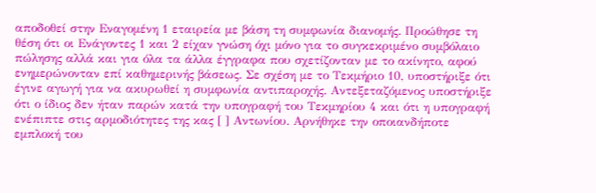αποδοθεί στην Εναγομένη 1 εταιρεία με βάση τη συμφωνία διανομής. Προώθησε τη θέση ότι οι Ενάγοντες 1 και 2 είχαν γνώση όχι μόνο για το συγκεκριμένο συμβόλαιο πώλησης αλλά και για όλα τα άλλα έγγραφα που σχετίζονταν με το ακίνητο, αφού ενημερώνονταν επί καθημερινής βάσεως. Σε σχέση με το Τεκμήριο 10, υποστήριξε ότι έγινε αγωγή για να ακυρωθεί η συμφωνία αντιπαροχής. Αντεξεταζόμενος υποστήριξε ότι ο ίδιος δεν ήταν παρών κατά την υπογραφή του Τεκμηρίου 4 και ότι η υπογραφή ενέπιπτε στις αρμοδιότητες της κας [ ] Αντωνίου. Αρνήθηκε την οποιανδήποτε εμπλοκή του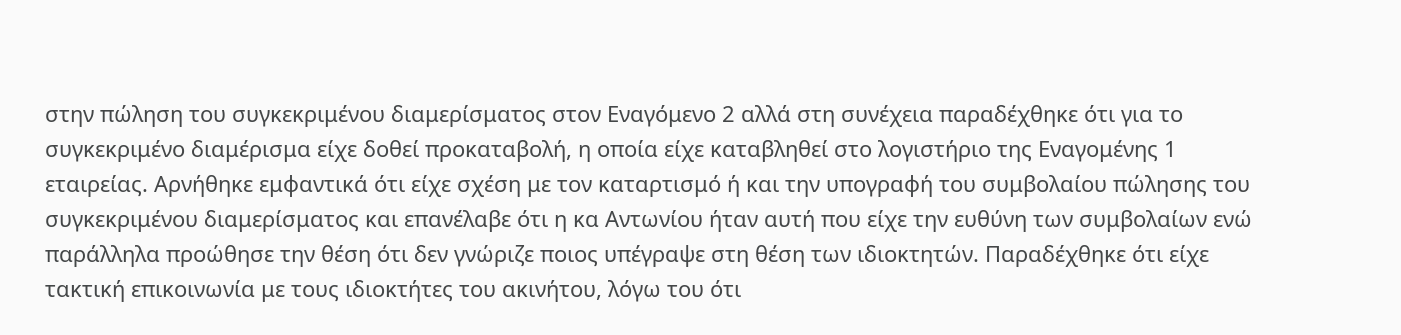στην πώληση του συγκεκριμένου διαμερίσματος στον Εναγόμενο 2 αλλά στη συνέχεια παραδέχθηκε ότι για το συγκεκριμένο διαμέρισμα είχε δοθεί προκαταβολή, η οποία είχε καταβληθεί στο λογιστήριο της Εναγομένης 1 εταιρείας. Αρνήθηκε εμφαντικά ότι είχε σχέση με τον καταρτισμό ή και την υπογραφή του συμβολαίου πώλησης του συγκεκριμένου διαμερίσματος και επανέλαβε ότι η κα Αντωνίου ήταν αυτή που είχε την ευθύνη των συμβολαίων ενώ παράλληλα προώθησε την θέση ότι δεν γνώριζε ποιος υπέγραψε στη θέση των ιδιοκτητών. Παραδέχθηκε ότι είχε τακτική επικοινωνία με τους ιδιοκτήτες του ακινήτου, λόγω του ότι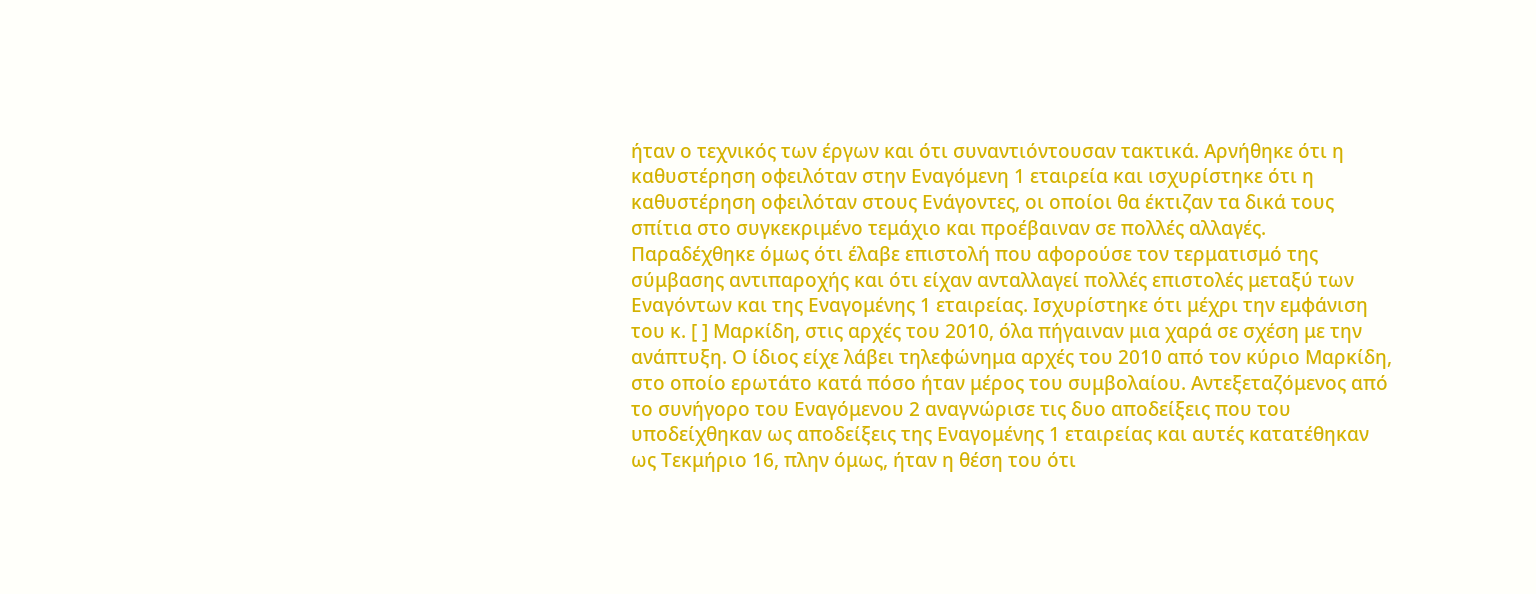ήταν ο τεχνικός των έργων και ότι συναντιόντουσαν τακτικά. Αρνήθηκε ότι η καθυστέρηση οφειλόταν στην Εναγόμενη 1 εταιρεία και ισχυρίστηκε ότι η καθυστέρηση οφειλόταν στους Ενάγοντες, οι οποίοι θα έκτιζαν τα δικά τους σπίτια στο συγκεκριμένο τεμάχιο και προέβαιναν σε πολλές αλλαγές. Παραδέχθηκε όμως ότι έλαβε επιστολή που αφορούσε τον τερματισμό της σύμβασης αντιπαροχής και ότι είχαν ανταλλαγεί πολλές επιστολές μεταξύ των Εναγόντων και της Εναγομένης 1 εταιρείας. Ισχυρίστηκε ότι μέχρι την εμφάνιση του κ. [ ] Μαρκίδη, στις αρχές του 2010, όλα πήγαιναν μια χαρά σε σχέση με την ανάπτυξη. Ο ίδιος είχε λάβει τηλεφώνημα αρχές του 2010 από τον κύριο Μαρκίδη, στο οποίο ερωτάτο κατά πόσο ήταν μέρος του συμβολαίου. Αντεξεταζόμενος από το συνήγορο του Εναγόμενου 2 αναγνώρισε τις δυο αποδείξεις που του υποδείχθηκαν ως αποδείξεις της Εναγομένης 1 εταιρείας και αυτές κατατέθηκαν ως Τεκμήριο 16, πλην όμως, ήταν η θέση του ότι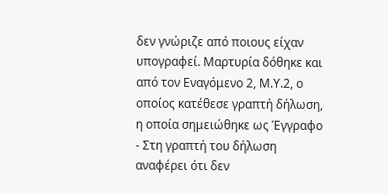δεν γνώριζε από ποιους είχαν υπογραφεί. Μαρτυρία δόθηκε και από τον Εναγόμενο 2, Μ.Υ.2, ο οποίος κατέθεσε γραπτή δήλωση, η οποία σημειώθηκε ως Έγγραφο
- Στη γραπτή του δήλωση αναφέρει ότι δεν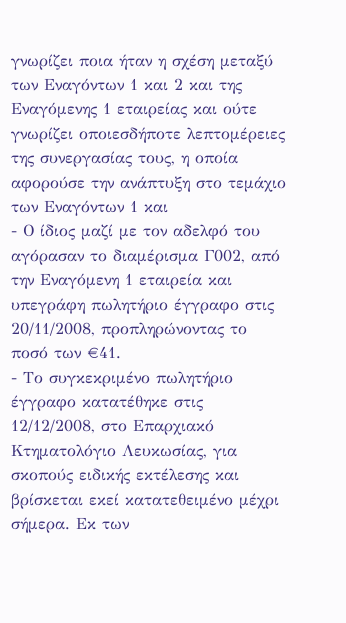γνωρίζει ποια ήταν η σχέση μεταξύ των Εναγόντων 1 και 2 και της Εναγόμενης 1 εταιρείας και ούτε γνωρίζει οποιεσδήποτε λεπτομέρειες της συνεργασίας τους, η οποία αφορούσε την ανάπτυξη στο τεμάχιο των Εναγόντων 1 και
- Ο ίδιος μαζί με τον αδελφό του αγόρασαν το διαμέρισμα Γ002, από την Εναγόμενη 1 εταιρεία και υπεγράφη πωλητήριο έγγραφο στις 20/11/2008, προπληρώνοντας το ποσό των €41.
- Το συγκεκριμένο πωλητήριο έγγραφο κατατέθηκε στις 12/12/2008, στο Επαρχιακό Κτηματολόγιο Λευκωσίας, για σκοπούς ειδικής εκτέλεσης και βρίσκεται εκεί κατατεθειμένο μέχρι σήμερα. Εκ των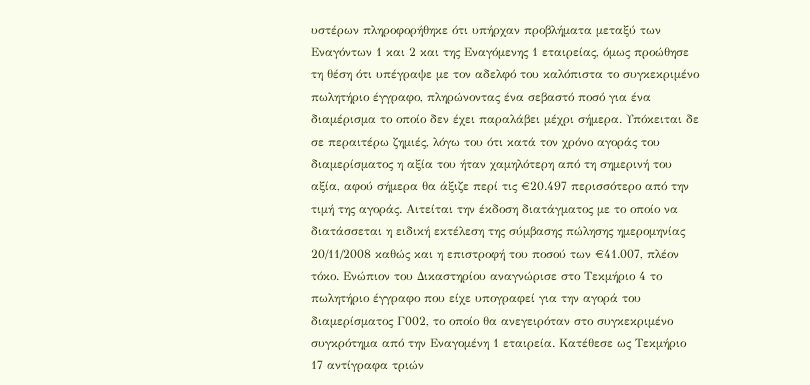υστέρων πληροφορήθηκε ότι υπήρχαν προβλήματα μεταξύ των Εναγόντων 1 και 2 και της Εναγόμενης 1 εταιρείας, όμως προώθησε τη θέση ότι υπέγραψε με τον αδελφό του καλόπιστα το συγκεκριμένο πωλητήριο έγγραφο, πληρώνοντας ένα σεβαστό ποσό για ένα διαμέρισμα το οποίο δεν έχει παραλάβει μέχρι σήμερα. Υπόκειται δε σε περαιτέρω ζημιές, λόγω του ότι κατά τον χρόνο αγοράς του διαμερίσματος η αξία του ήταν χαμηλότερη από τη σημερινή του αξία, αφού σήμερα θα άξιζε περί τις €20.497 περισσότερο από την τιμή της αγοράς. Αιτείται την έκδοση διατάγματος με το οποίο να διατάσσεται η ειδική εκτέλεση της σύμβασης πώλησης ημερομηνίας 20/11/2008 καθώς και η επιστροφή του ποσού των €41.007, πλέον τόκο. Ενώπιον του Δικαστηρίου αναγνώρισε στο Τεκμήριο 4 το πωλητήριο έγγραφο που είχε υπογραφεί για την αγορά του διαμερίσματος Γ002, το οποίο θα ανεγειρόταν στο συγκεκριμένο συγκρότημα από την Εναγομένη 1 εταιρεία. Κατέθεσε ως Τεκμήριο 17 αντίγραφα τριών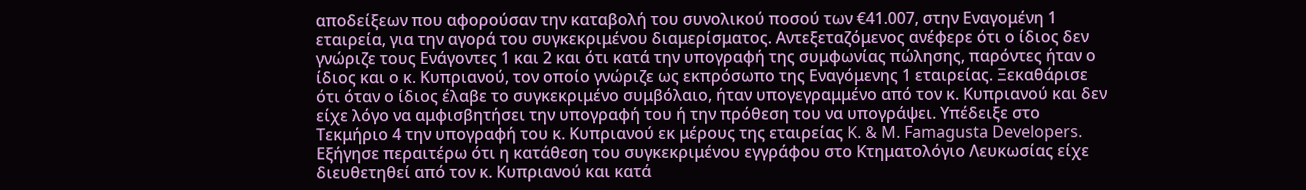αποδείξεων που αφορούσαν την καταβολή του συνολικού ποσού των €41.007, στην Εναγομένη 1 εταιρεία, για την αγορά του συγκεκριμένου διαμερίσματος. Αντεξεταζόμενος ανέφερε ότι ο ίδιος δεν γνώριζε τους Ενάγοντες 1 και 2 και ότι κατά την υπογραφή της συμφωνίας πώλησης, παρόντες ήταν ο ίδιος και ο κ. Κυπριανού, τον οποίο γνώριζε ως εκπρόσωπο της Εναγόμενης 1 εταιρείας. Ξεκαθάρισε ότι όταν ο ίδιος έλαβε το συγκεκριμένο συμβόλαιο, ήταν υπογεγραμμένο από τον κ. Κυπριανού και δεν είχε λόγο να αμφισβητήσει την υπογραφή του ή την πρόθεση του να υπογράψει. Υπέδειξε στο Τεκμήριο 4 την υπογραφή του κ. Κυπριανού εκ μέρους της εταιρείας K. & M. Famagusta Developers. Εξήγησε περαιτέρω ότι η κατάθεση του συγκεκριμένου εγγράφου στο Κτηματολόγιο Λευκωσίας είχε διευθετηθεί από τον κ. Κυπριανού και κατά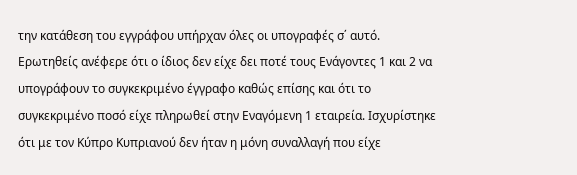την κατάθεση του εγγράφου υπήρχαν όλες οι υπογραφές σ΄ αυτό. Ερωτηθείς ανέφερε ότι ο ίδιος δεν είχε δει ποτέ τους Ενάγοντες 1 και 2 να υπογράφουν το συγκεκριμένο έγγραφο καθώς επίσης και ότι το συγκεκριμένο ποσό είχε πληρωθεί στην Εναγόμενη 1 εταιρεία. Ισχυρίστηκε ότι με τον Κύπρο Κυπριανού δεν ήταν η μόνη συναλλαγή που είχε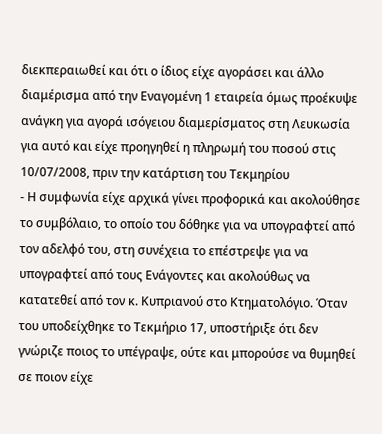διεκπεραιωθεί και ότι ο ίδιος είχε αγοράσει και άλλο διαμέρισμα από την Εναγομένη 1 εταιρεία όμως προέκυψε ανάγκη για αγορά ισόγειου διαμερίσματος στη Λευκωσία για αυτό και είχε προηγηθεί η πληρωμή του ποσού στις 10/07/2008, πριν την κατάρτιση του Τεκμηρίου
- Η συμφωνία είχε αρχικά γίνει προφορικά και ακολούθησε το συμβόλαιο, το οποίο του δόθηκε για να υπογραφτεί από τον αδελφό του, στη συνέχεια το επέστρεψε για να υπογραφτεί από τους Ενάγοντες και ακολούθως να κατατεθεί από τον κ. Κυπριανού στο Κτηματολόγιο. Όταν του υποδείχθηκε το Τεκμήριο 17, υποστήριξε ότι δεν γνώριζε ποιος το υπέγραψε, ούτε και μπορούσε να θυμηθεί σε ποιον είχε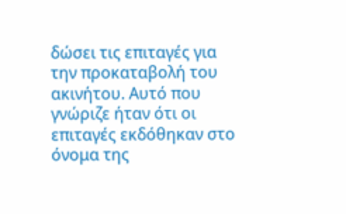δώσει τις επιταγές για την προκαταβολή του ακινήτου. Αυτό που γνώριζε ήταν ότι οι επιταγές εκδόθηκαν στο όνομα της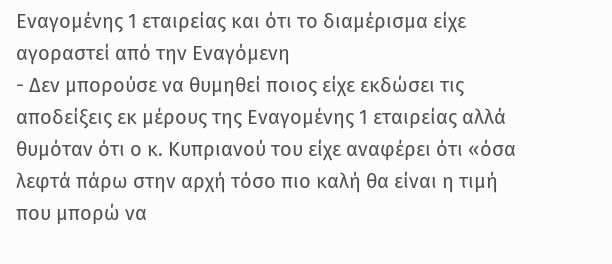Εναγομένης 1 εταιρείας και ότι το διαμέρισμα είχε αγοραστεί από την Εναγόμενη
- Δεν μπορούσε να θυμηθεί ποιος είχε εκδώσει τις αποδείξεις εκ μέρους της Εναγομένης 1 εταιρείας αλλά θυμόταν ότι ο κ. Κυπριανού του είχε αναφέρει ότι «όσα λεφτά πάρω στην αρχή τόσο πιο καλή θα είναι η τιμή που μπορώ να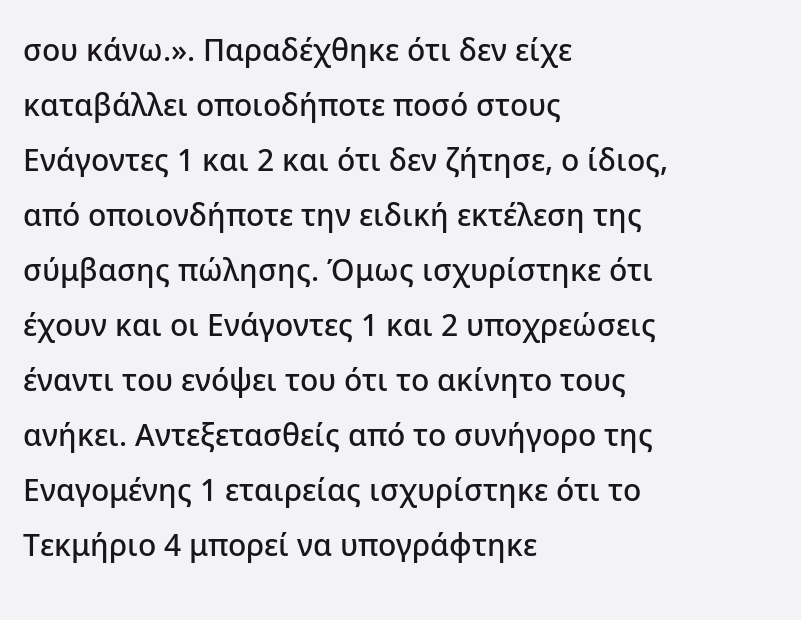σου κάνω.». Παραδέχθηκε ότι δεν είχε καταβάλλει οποιοδήποτε ποσό στους Ενάγοντες 1 και 2 και ότι δεν ζήτησε, ο ίδιος, από οποιονδήποτε την ειδική εκτέλεση της σύμβασης πώλησης. Όμως ισχυρίστηκε ότι έχουν και οι Ενάγοντες 1 και 2 υποχρεώσεις έναντι του ενόψει του ότι το ακίνητο τους ανήκει. Αντεξετασθείς από το συνήγορο της Εναγομένης 1 εταιρείας ισχυρίστηκε ότι το Τεκμήριο 4 μπορεί να υπογράφτηκε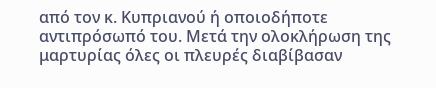από τον κ. Κυπριανού ή οποιοδήποτε αντιπρόσωπό του. Μετά την ολοκλήρωση της μαρτυρίας όλες οι πλευρές διαβίβασαν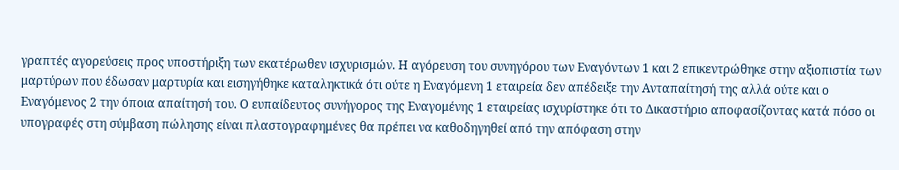γραπτές αγορεύσεις προς υποστήριξη των εκατέρωθεν ισχυρισμών. Η αγόρευση του συνηγόρου των Εναγόντων 1 και 2 επικεντρώθηκε στην αξιοπιστία των μαρτύρων που έδωσαν μαρτυρία και εισηγήθηκε καταληκτικά ότι ούτε η Εναγόμενη 1 εταιρεία δεν απέδειξε την Ανταπαίτησή της αλλά ούτε και ο Εναγόμενος 2 την όποια απαίτησή του. Ο ευπαίδευτος συνήγορος της Εναγομένης 1 εταιρείας ισχυρίστηκε ότι το Δικαστήριο αποφασίζοντας κατά πόσο οι υπογραφές στη σύμβαση πώλησης είναι πλαστογραφημένες θα πρέπει να καθοδηγηθεί από την απόφαση στην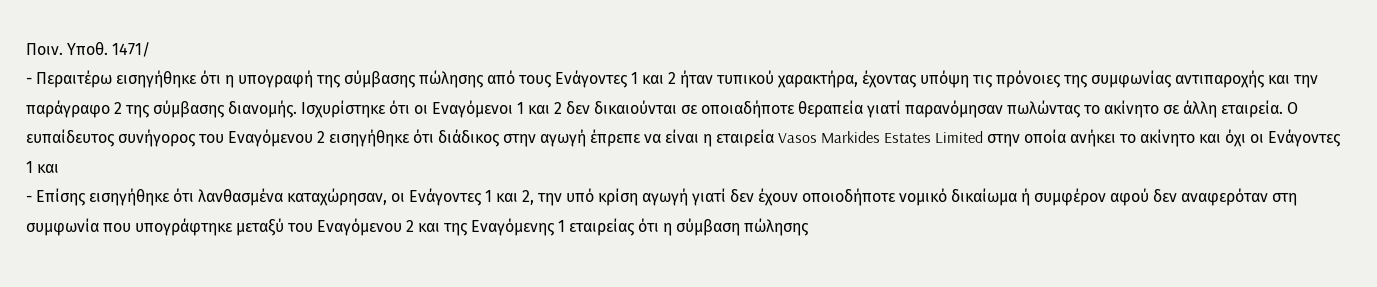Ποιν. Υποθ. 1471/
- Περαιτέρω εισηγήθηκε ότι η υπογραφή της σύμβασης πώλησης από τους Ενάγοντες 1 και 2 ήταν τυπικού χαρακτήρα, έχοντας υπόψη τις πρόνοιες της συμφωνίας αντιπαροχής και την παράγραφο 2 της σύμβασης διανομής. Ισχυρίστηκε ότι οι Εναγόμενοι 1 και 2 δεν δικαιούνται σε οποιαδήποτε θεραπεία γιατί παρανόμησαν πωλώντας το ακίνητο σε άλλη εταιρεία. Ο ευπαίδευτος συνήγορος του Εναγόμενου 2 εισηγήθηκε ότι διάδικος στην αγωγή έπρεπε να είναι η εταιρεία Vasos Markides Estates Limited στην οποία ανήκει το ακίνητο και όχι οι Ενάγοντες 1 και
- Επίσης εισηγήθηκε ότι λανθασμένα καταχώρησαν, οι Ενάγοντες 1 και 2, την υπό κρίση αγωγή γιατί δεν έχουν οποιοδήποτε νομικό δικαίωμα ή συμφέρον αφού δεν αναφερόταν στη συμφωνία που υπογράφτηκε μεταξύ του Εναγόμενου 2 και της Εναγόμενης 1 εταιρείας ότι η σύμβαση πώλησης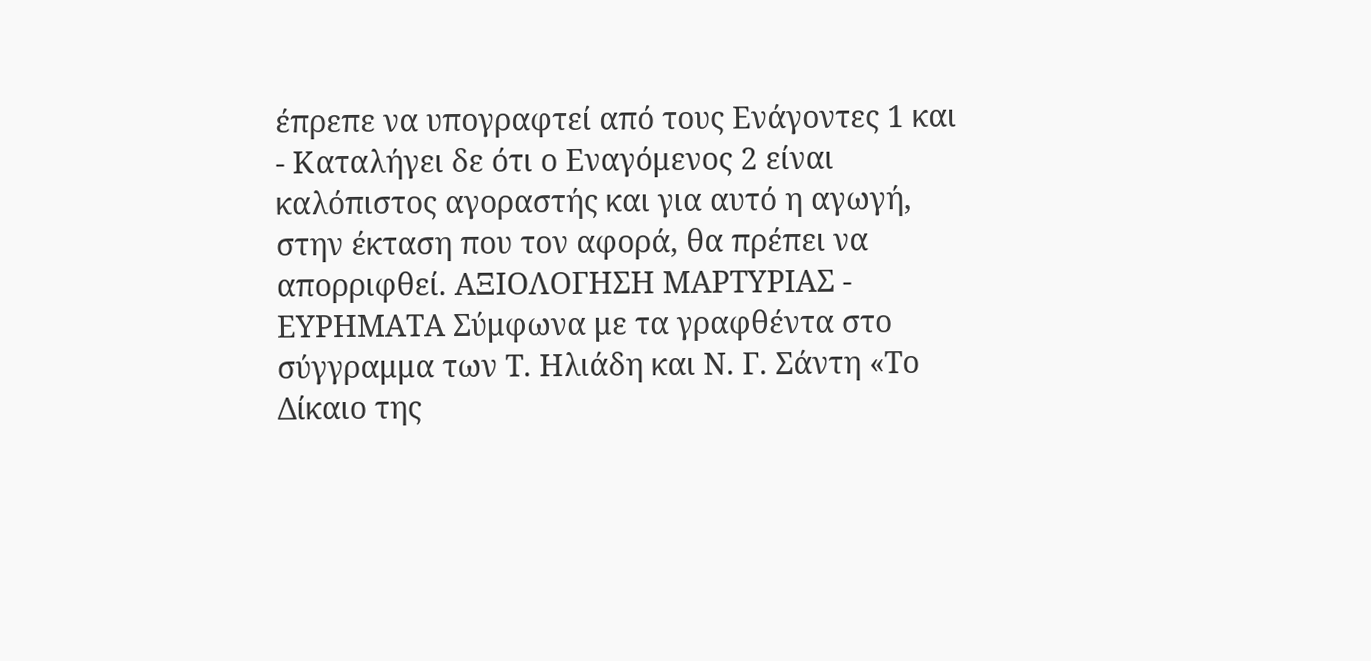έπρεπε να υπογραφτεί από τους Ενάγοντες 1 και
- Καταλήγει δε ότι ο Εναγόμενος 2 είναι καλόπιστος αγοραστής και για αυτό η αγωγή, στην έκταση που τον αφορά, θα πρέπει να απορριφθεί. ΑΞΙΟΛΟΓΗΣΗ ΜΑΡΤΥΡΙΑΣ - ΕΥΡΗΜΑΤΑ Σύμφωνα με τα γραφθέντα στο σύγγραμμα των Τ. Ηλιάδη και Ν. Γ. Σάντη «Το Δίκαιο της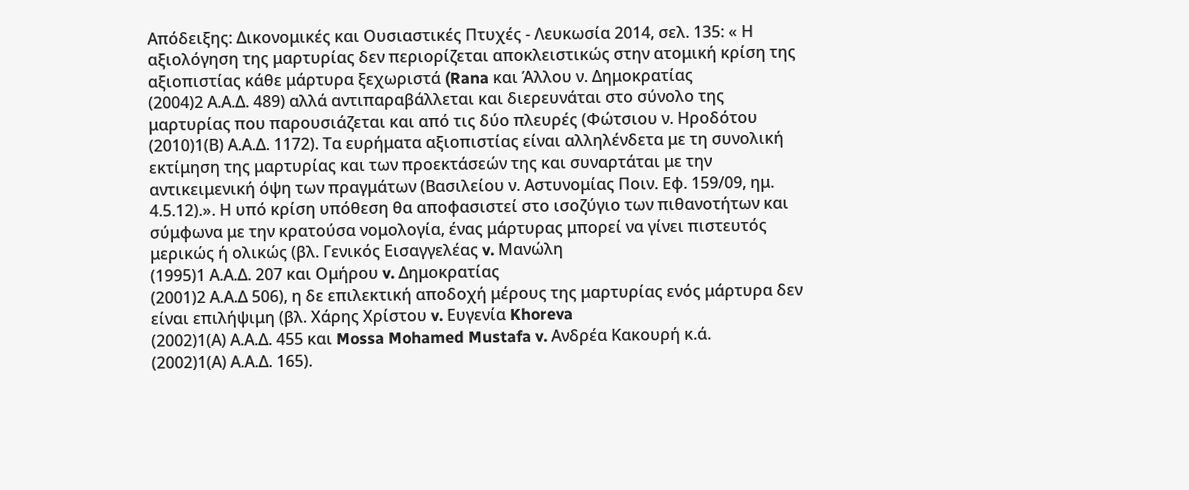Απόδειξης: Δικονομικές και Ουσιαστικές Πτυχές - Λευκωσία 2014, σελ. 135: « Η αξιολόγηση της μαρτυρίας δεν περιορίζεται αποκλειστικώς στην ατομική κρίση της αξιοπιστίας κάθε μάρτυρα ξεχωριστά (Rana και Άλλου ν. Δημοκρατίας
(2004)2 Α.Α.Δ. 489) αλλά αντιπαραβάλλεται και διερευνάται στο σύνολο της μαρτυρίας που παρουσιάζεται και από τις δύο πλευρές (Φώτσιου ν. Ηροδότου
(2010)1(Β) Α.Α.Δ. 1172). Τα ευρήματα αξιοπιστίας είναι αλληλένδετα με τη συνολική εκτίμηση της μαρτυρίας και των προεκτάσεών της και συναρτάται με την αντικειμενική όψη των πραγμάτων (Βασιλείου ν. Αστυνομίας Ποιν. Εφ. 159/09, ημ. 4.5.12).». Η υπό κρίση υπόθεση θα αποφασιστεί στο ισοζύγιο των πιθανοτήτων και σύμφωνα με την κρατούσα νομολογία, ένας μάρτυρας μπορεί να γίνει πιστευτός μερικώς ή ολικώς (βλ. Γενικός Εισαγγελέας v. Μανώλη
(1995)1 Α.Α.Δ. 207 και Ομήρου v. Δημοκρατίας
(2001)2 Α.Α.Δ 506), η δε επιλεκτική αποδοχή μέρους της μαρτυρίας ενός μάρτυρα δεν είναι επιλήψιμη (βλ. Χάρης Χρίστου v. Ευγενία Khoreva
(2002)1(Α) Α.Α.Δ. 455 και Mossa Mohamed Mustafa v. Ανδρέα Κακουρή κ.ά.
(2002)1(Α) Α.Α.Δ. 165).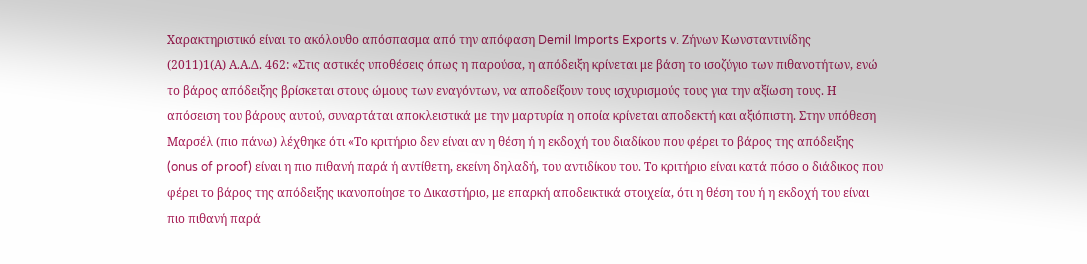Χαρακτηριστικό είναι το ακόλουθο απόσπασμα από την απόφαση Demil Imports Exports v. Ζήνων Κωνσταντινίδης
(2011)1(Α) Α.Α.Δ. 462: «Στις αστικές υποθέσεις όπως η παρούσα, η απόδειξη κρίνεται με βάση το ισοζύγιο των πιθανοτήτων, ενώ το βάρος απόδειξης βρίσκεται στους ώμους των εναγόντων, να αποδείξουν τους ισχυρισμούς τους για την αξίωση τους. Η απόσειση του βάρους αυτού, συναρτάται αποκλειστικά με την μαρτυρία η οποία κρίνεται αποδεκτή και αξιόπιστη. Στην υπόθεση Μαρσέλ (πιο πάνω) λέχθηκε ότι «Το κριτήριο δεν είναι αν η θέση ή η εκδοχή του διαδίκου που φέρει το βάρος της απόδειξης (onus of proof) είναι η πιο πιθανή παρά ή αντίθετη, εκείνη δηλαδή, του αντιδίκου του. Το κριτήριο είναι κατά πόσο ο διάδικος που φέρει το βάρος της απόδειξης ικανοποίησε το Δικαστήριο, με επαρκή αποδεικτικά στοιχεία, ότι η θέση του ή η εκδοχή του είναι πιο πιθανή παρά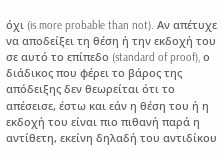όχι (is more probable than not). Αν απέτυχε να αποδείξει τη θέση ή την εκδοχή του σε αυτό το επίπεδο (standard of proof), ο διάδικος που φέρει το βάρος της απόδειξης δεν θεωρείται ότι το απέσεισε, έστω και εάν η θέση του ή η εκδοχή του είναι πιο πιθανή παρά η αντίθετη, εκείνη δηλαδή του αντιδίκου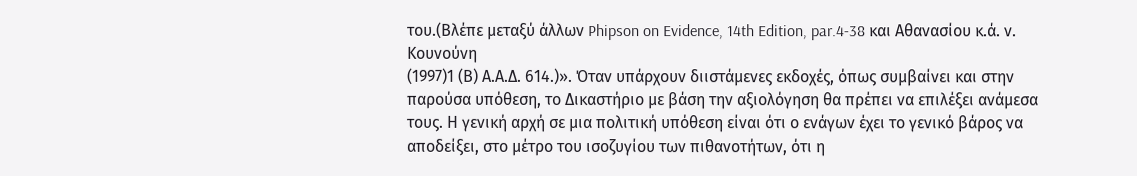του.(Βλέπε μεταξύ άλλων Phipson on Evidence, 14th Edition, par.4-38 και Αθανασίου κ.ά. ν. Κουνούνη
(1997)1 (Β) Α.Α.Δ. 614.)». Όταν υπάρχουν διιστάμενες εκδοχές, όπως συμβαίνει και στην παρούσα υπόθεση, το Δικαστήριο με βάση την αξιολόγηση θα πρέπει να επιλέξει ανάμεσα τους. Η γενική αρχή σε μια πολιτική υπόθεση είναι ότι ο ενάγων έχει το γενικό βάρος να αποδείξει, στο μέτρο του ισοζυγίου των πιθανοτήτων, ότι η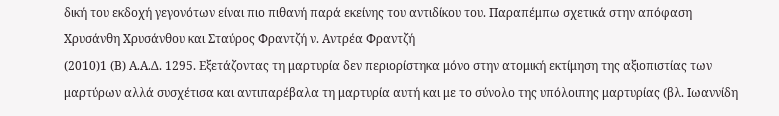δική του εκδοχή γεγονότων είναι πιο πιθανή παρά εκείνης του αντιδίκου του. Παραπέμπω σχετικά στην απόφαση Χρυσάνθη Χρυσάνθου και Σταύρος Φραντζή ν. Αντρέα Φραντζή
(2010)1 (Β) Α.Α.Δ. 1295. Εξετάζοντας τη μαρτυρία δεν περιορίστηκα μόνο στην ατομική εκτίμηση της αξιοπιστίας των μαρτύρων αλλά συσχέτισα και αντιπαρέβαλα τη μαρτυρία αυτή και με το σύνολο της υπόλοιπης μαρτυρίας (βλ. Ιωαννίδη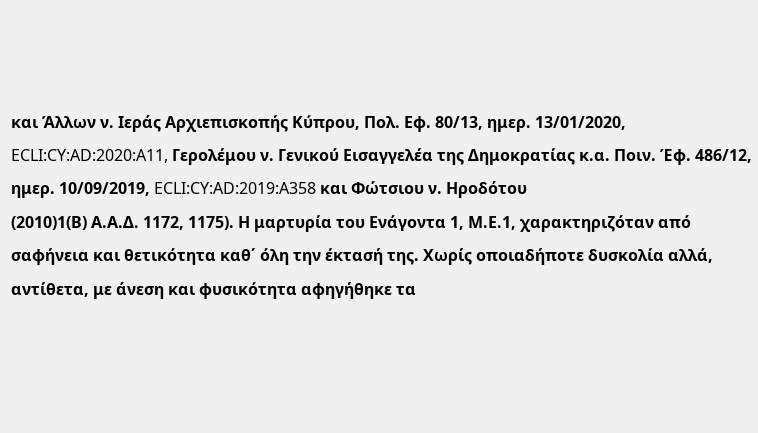και Άλλων ν. Ιεράς Αρχιεπισκοπής Κύπρου, Πολ. Εφ. 80/13, ημερ. 13/01/2020, ECLI:CY:AD:2020:A11, Γερολέμου ν. Γενικού Εισαγγελέα της Δημοκρατίας κ.α. Ποιν. Έφ. 486/12, ημερ. 10/09/2019, ECLI:CY:AD:2019:A358 και Φώτσιου ν. Ηροδότου
(2010)1(Β) Α.Α.Δ. 1172, 1175). Η μαρτυρία του Ενάγοντα 1, Μ.Ε.1, χαρακτηριζόταν από σαφήνεια και θετικότητα καθ΄ όλη την έκτασή της. Χωρίς οποιαδήποτε δυσκολία αλλά, αντίθετα, με άνεση και φυσικότητα αφηγήθηκε τα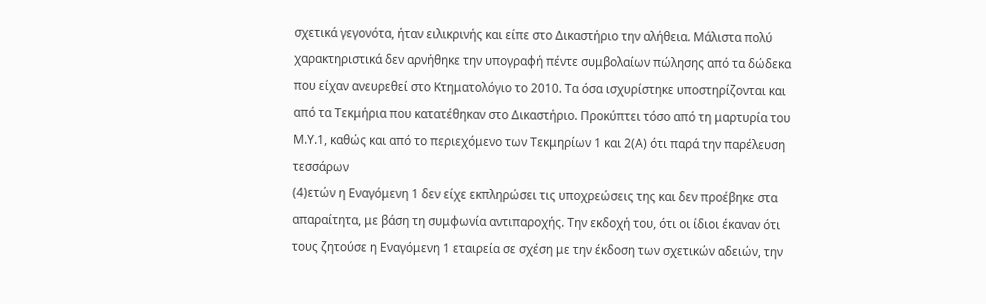σχετικά γεγονότα, ήταν ειλικρινής και είπε στο Δικαστήριο την αλήθεια. Μάλιστα πολύ χαρακτηριστικά δεν αρνήθηκε την υπογραφή πέντε συμβολαίων πώλησης από τα δώδεκα που είχαν ανευρεθεί στο Κτηματολόγιο το 2010. Τα όσα ισχυρίστηκε υποστηρίζονται και από τα Τεκμήρια που κατατέθηκαν στο Δικαστήριο. Προκύπτει τόσο από τη μαρτυρία του Μ.Υ.1, καθώς και από το περιεχόμενο των Τεκμηρίων 1 και 2(Α) ότι παρά την παρέλευση τεσσάρων
(4)ετών η Εναγόμενη 1 δεν είχε εκπληρώσει τις υποχρεώσεις της και δεν προέβηκε στα απαραίτητα, με βάση τη συμφωνία αντιπαροχής. Την εκδοχή του, ότι οι ίδιοι έκαναν ότι τους ζητούσε η Εναγόμενη 1 εταιρεία σε σχέση με την έκδοση των σχετικών αδειών, την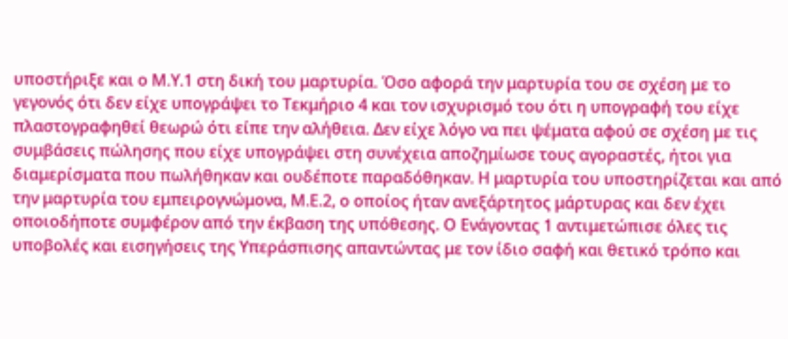υποστήριξε και ο Μ.Υ.1 στη δική του μαρτυρία. Όσο αφορά την μαρτυρία του σε σχέση με το γεγονός ότι δεν είχε υπογράψει το Τεκμήριο 4 και τον ισχυρισμό του ότι η υπογραφή του είχε πλαστογραφηθεί θεωρώ ότι είπε την αλήθεια. Δεν είχε λόγο να πει ψέματα αφού σε σχέση με τις συμβάσεις πώλησης που είχε υπογράψει στη συνέχεια αποζημίωσε τους αγοραστές, ήτοι για διαμερίσματα που πωλήθηκαν και ουδέποτε παραδόθηκαν. Η μαρτυρία του υποστηρίζεται και από την μαρτυρία του εμπειρογνώμονα, Μ.Ε.2, ο οποίος ήταν ανεξάρτητος μάρτυρας και δεν έχει οποιοδήποτε συμφέρον από την έκβαση της υπόθεσης. Ο Ενάγοντας 1 αντιμετώπισε όλες τις υποβολές και εισηγήσεις της Υπεράσπισης απαντώντας με τον ίδιο σαφή και θετικό τρόπο και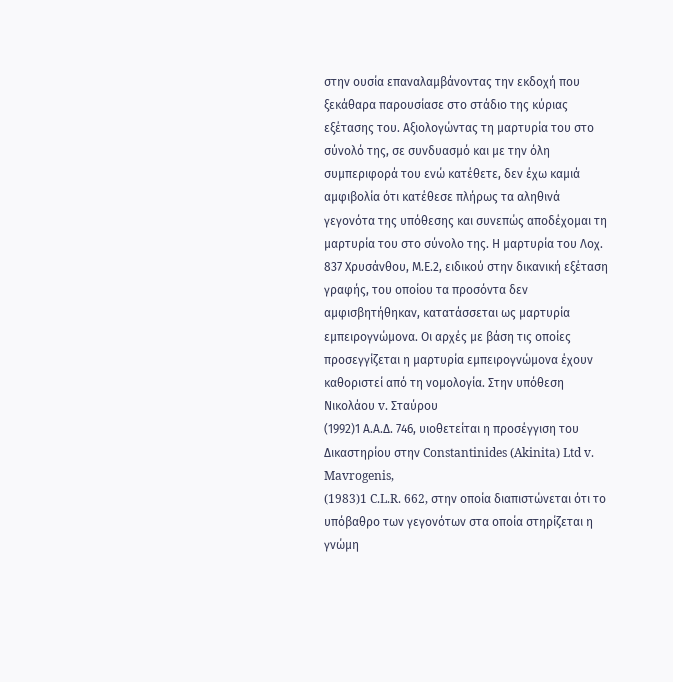στην ουσία επαναλαμβάνοντας την εκδοχή που ξεκάθαρα παρουσίασε στο στάδιο της κύριας εξέτασης του. Αξιολογώντας τη μαρτυρία του στο σύνολό της, σε συνδυασμό και με την όλη συμπεριφορά του ενώ κατέθετε, δεν έχω καμιά αμφιβολία ότι κατέθεσε πλήρως τα αληθινά γεγονότα της υπόθεσης και συνεπώς αποδέχομαι τη μαρτυρία του στο σύνολο της. Η μαρτυρία του Λοχ. 837 Χρυσάνθου, Μ.Ε.2, ειδικού στην δικανική εξέταση γραφής, του οποίου τα προσόντα δεν αμφισβητήθηκαν, κατατάσσεται ως μαρτυρία εμπειρογνώμονα. Οι αρχές με βάση τις οποίες προσεγγίζεται η μαρτυρία εμπειρογνώμονα έχουν καθοριστεί από τη νομολογία. Στην υπόθεση Nικολάου v. Σταύρου
(1992)1 Α.Α.Δ. 746, υιοθετείται η προσέγγιση του Δικαστηρίου στην Constantinides (Akinita) Ltd v. Mavrogenis,
(1983)1 C.L.R. 662, στην οποία διαπιστώνεται ότι το υπόβαθρο των γεγονότων στα οποία στηρίζεται η γνώμη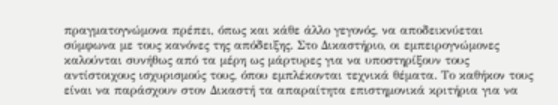πραγματογνώμονα πρέπει, όπως και κάθε άλλο γεγονός, να αποδεικνύεται σύμφωνα με τους κανόνες της απόδειξης. Στο Δικαστήριο, οι εμπειρογνώμονες καλούνται συνήθως από τα μέρη ως μάρτυρες για να υποστηρίξουν τους αντίστοιχους ισχυρισμούς τους, όπου εμπλέκονται τεχνικά θέματα. Το καθήκον τους είναι να παράσχουν στον Δικαστή τα απαραίτητα επιστημονικά κριτήρια για να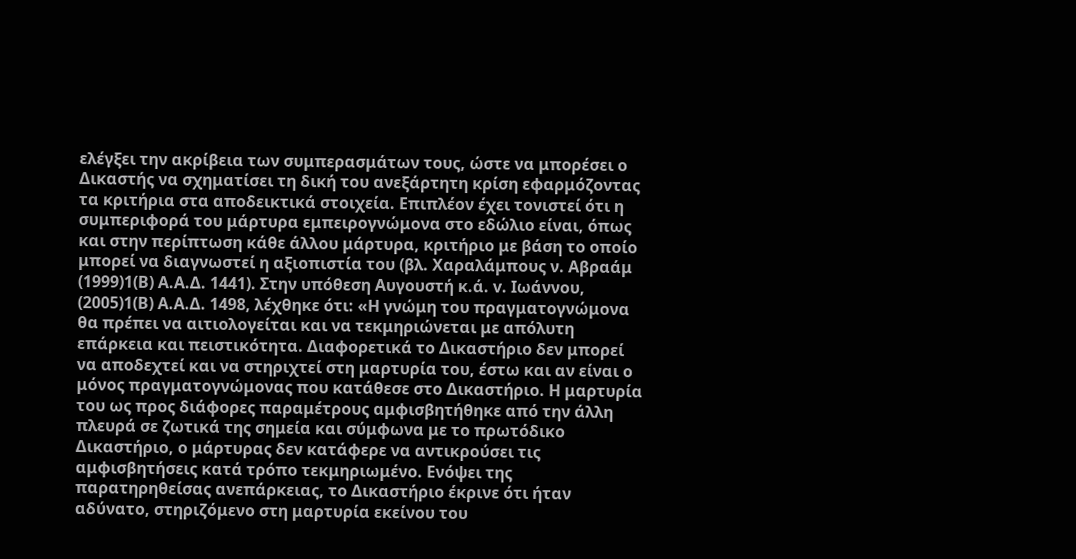ελέγξει την ακρίβεια των συμπερασμάτων τους, ώστε να μπορέσει ο Δικαστής να σχηματίσει τη δική του ανεξάρτητη κρίση εφαρμόζοντας τα κριτήρια στα αποδεικτικά στοιχεία. Επιπλέον έχει τονιστεί ότι η συμπεριφορά του μάρτυρα εμπειρογνώμονα στο εδώλιο είναι, όπως και στην περίπτωση κάθε άλλου μάρτυρα, κριτήριο με βάση το οποίο μπορεί να διαγνωστεί η αξιοπιστία του (βλ. Χαραλάμπους ν. Αβραάμ
(1999)1(Β) Α.Α.Δ. 1441). Στην υπόθεση Αυγουστή κ.ά. v. Ιωάννου,
(2005)1(Β) Α.Α.Δ. 1498, λέχθηκε ότι: «Η γνώμη του πραγματογνώμονα θα πρέπει να αιτιολογείται και να τεκμηριώνεται με απόλυτη επάρκεια και πειστικότητα. Διαφορετικά το Δικαστήριο δεν μπορεί να αποδεχτεί και να στηριχτεί στη μαρτυρία του, έστω και αν είναι ο μόνος πραγματογνώμονας που κατάθεσε στο Δικαστήριο. Η μαρτυρία του ως προς διάφορες παραμέτρους αμφισβητήθηκε από την άλλη πλευρά σε ζωτικά της σημεία και σύμφωνα με το πρωτόδικο Δικαστήριο, ο μάρτυρας δεν κατάφερε να αντικρούσει τις αμφισβητήσεις κατά τρόπο τεκμηριωμένο. Ενόψει της παρατηρηθείσας ανεπάρκειας, το Δικαστήριο έκρινε ότι ήταν αδύνατο, στηριζόμενο στη μαρτυρία εκείνου του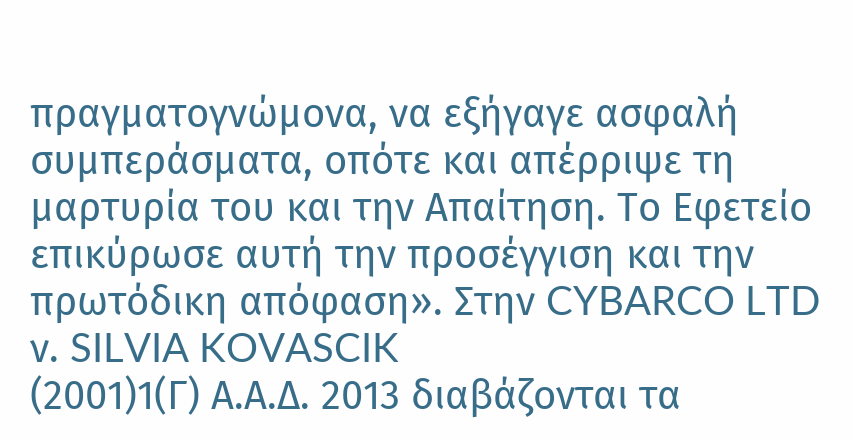πραγματογνώμονα, να εξήγαγε ασφαλή συμπεράσματα, οπότε και απέρριψε τη μαρτυρία του και την Απαίτηση. Το Εφετείο επικύρωσε αυτή την προσέγγιση και την πρωτόδικη απόφαση». Στην CYBARCO LTD ν. SILVIA KOVASCIK
(2001)1(Γ) Α.Α.Δ. 2013 διαβάζονται τα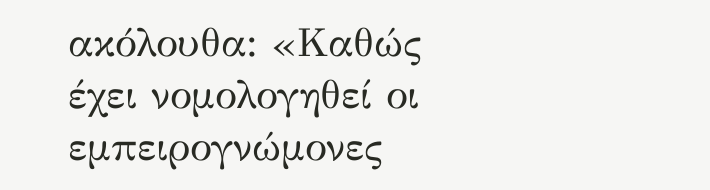ακόλουθα: «Καθώς έχει νομολογηθεί οι εμπειρογνώμονες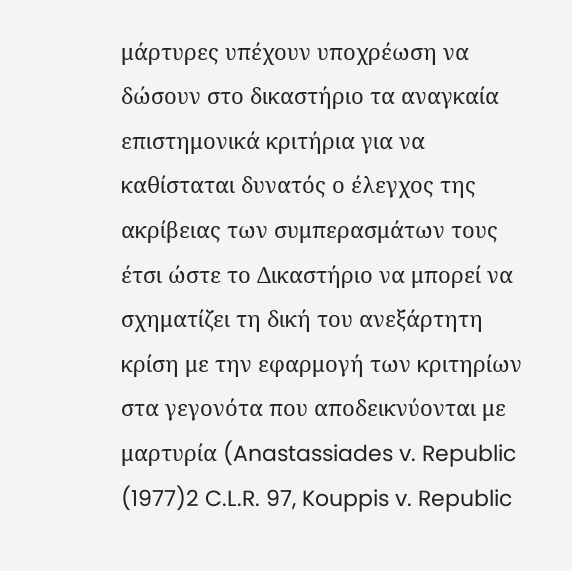μάρτυρες υπέχουν υποχρέωση να δώσουν στο δικαστήριο τα αναγκαία επιστημονικά κριτήρια για να καθίσταται δυνατός ο έλεγχος της ακρίβειας των συμπερασμάτων τους έτσι ώστε το Δικαστήριο να μπορεί να σχηματίζει τη δική του ανεξάρτητη κρίση με την εφαρμογή των κριτηρίων στα γεγονότα που αποδεικνύονται με μαρτυρία (Anastassiades v. Republic
(1977)2 C.L.R. 97, Kouppis v. Republic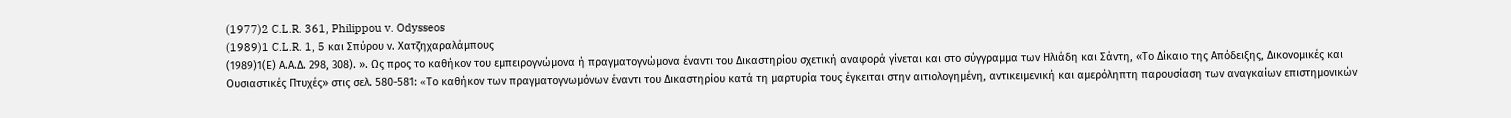(1977)2 C.L.R. 361, Philippou v. Odysseos
(1989)1 C.L.R. 1, 5 και Σπύρου ν. Χατζηχαραλάμπους
(1989)1(Ε) Α.Α.Δ. 298, 308). ». Ως προς το καθήκον του εμπειρογνώμονα ή πραγματογνώμονα έναντι του Δικαστηρίου σχετική αναφορά γίνεται και στο σύγγραμμα των Ηλιάδη και Σάντη, «Το Δίκαιο της Απόδειξης, Δικονομικές και Ουσιαστικές Πτυχές» στις σελ. 580-581: «Tο καθήκον των πραγματογνωμόνων έναντι του Δικαστηρίου κατά τη μαρτυρία τους έγκειται στην αιτιολογημένη, αντικειμενική και αμερόληπτη παρουσίαση των αναγκαίων επιστημονικών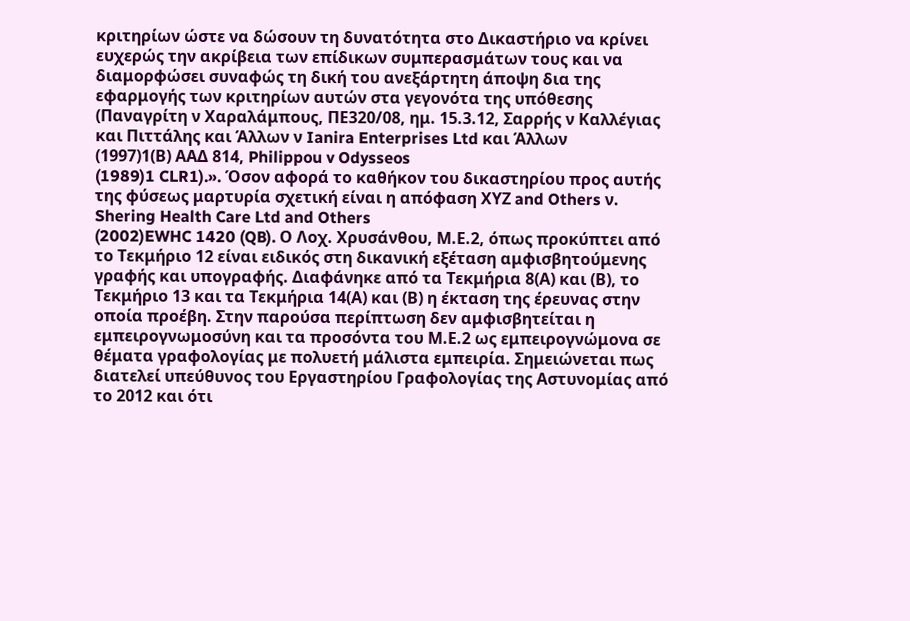κριτηρίων ώστε να δώσουν τη δυνατότητα στο Δικαστήριο να κρίνει ευχερώς την ακρίβεια των επίδικων συμπερασμάτων τους και να διαμορφώσει συναφώς τη δική του ανεξάρτητη άποψη δια της εφαρμογής των κριτηρίων αυτών στα γεγονότα της υπόθεσης (Παναγρίτη ν Χαραλάμπους, ΠΕ320/08, ημ. 15.3.12, Σαρρής ν Καλλέγιας και Πιττάλης και Άλλων ν Ianira Enterprises Ltd και Άλλων
(1997)1(Β) ΑΑΔ 814, Philippou v Odysseos
(1989)1 CLR1).». Όσον αφορά το καθήκον του δικαστηρίου προς αυτής της φύσεως μαρτυρία σχετική είναι η απόφαση ΧΥΖ and Others ν. Shering Health Care Ltd and Others
(2002)EWHC 1420 (QB). Ο Λοχ. Χρυσάνθου, Μ.Ε.2, όπως προκύπτει από το Τεκμήριο 12 είναι ειδικός στη δικανική εξέταση αμφισβητούμενης γραφής και υπογραφής. Διαφάνηκε από τα Τεκμήρια 8(Α) και (Β), το Τεκμήριο 13 και τα Τεκμήρια 14(Α) και (Β) η έκταση της έρευνας στην οποία προέβη. Στην παρούσα περίπτωση δεν αμφισβητείται η εμπειρογνωμοσύνη και τα προσόντα του Μ.Ε.2 ως εμπειρογνώμονα σε θέματα γραφολογίας με πολυετή μάλιστα εμπειρία. Σημειώνεται πως διατελεί υπεύθυνος του Εργαστηρίου Γραφολογίας της Αστυνομίας από το 2012 και ότι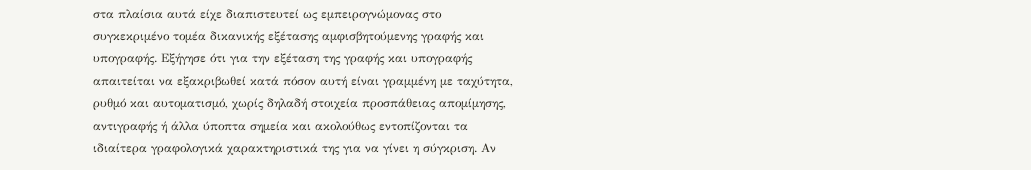στα πλαίσια αυτά είχε διαπιστευτεί ως εμπειρογνώμονας στο συγκεκριμένο τομέα δικανικής εξέτασης αμφισβητούμενης γραφής και υπογραφής. Εξήγησε ότι για την εξέταση της γραφής και υπογραφής απαιτείται να εξακριβωθεί κατά πόσον αυτή είναι γραμμένη με ταχύτητα, ρυθμό και αυτοματισμό, χωρίς δηλαδή στοιχεία προσπάθειας απομίμησης, αντιγραφής ή άλλα ύποπτα σημεία και ακολούθως εντοπίζονται τα ιδιαίτερα γραφολογικά χαρακτηριστικά της για να γίνει η σύγκριση. Αν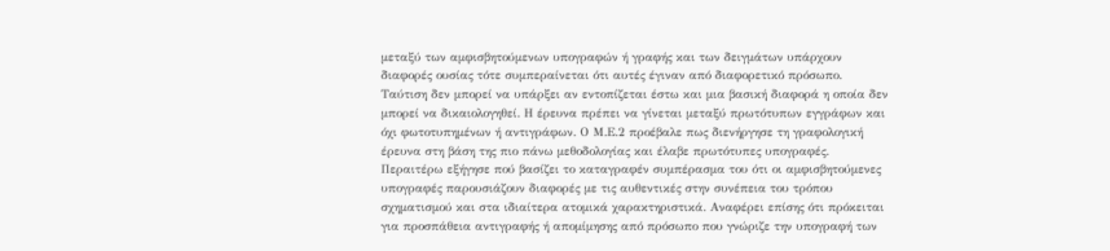μεταξύ των αμφισβητούμενων υπογραφών ή γραφής και των δειγμάτων υπάρχουν διαφορές ουσίας τότε συμπεραίνεται ότι αυτές έγιναν από διαφορετικό πρόσωπο. Ταύτιση δεν μπορεί να υπάρξει αν εντοπίζεται έστω και μια βασική διαφορά η οποία δεν μπορεί να δικαιολογηθεί. Η έρευνα πρέπει να γίνεται μεταξύ πρωτότυπων εγγράφων και όχι φωτοτυπημένων ή αντιγράφων. Ο Μ.Ε.2 προέβαλε πως διενήργησε τη γραφολογική έρευνα στη βάση της πιο πάνω μεθοδολογίας και έλαβε πρωτότυπες υπογραφές. Περαιτέρω εξήγησε πού βασίζει το καταγραφέν συμπέρασμα του ότι οι αμφισβητούμενες υπογραφές παρουσιάζουν διαφορές με τις αυθεντικές στην συνέπεια του τρόπου σχηματισμού και στα ιδιαίτερα ατομικά χαρακτηριστικά. Αναφέρει επίσης ότι πρόκειται για προσπάθεια αντιγραφής ή απομίμησης από πρόσωπο που γνώριζε την υπογραφή των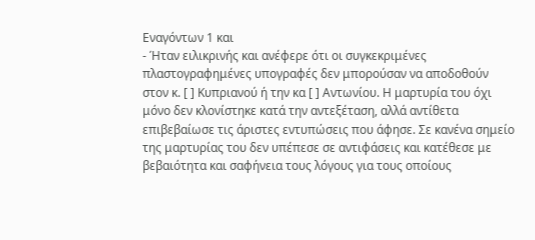Εναγόντων 1 και
- Ήταν ειλικρινής και ανέφερε ότι οι συγκεκριμένες πλαστογραφημένες υπογραφές δεν μπορούσαν να αποδοθούν στον κ. [ ] Κυπριανού ή την κα [ ] Αντωνίου. Η μαρτυρία του όχι μόνο δεν κλονίστηκε κατά την αντεξέταση, αλλά αντίθετα επιβεβαίωσε τις άριστες εντυπώσεις που άφησε. Σε κανένα σημείο της μαρτυρίας του δεν υπέπεσε σε αντιφάσεις και κατέθεσε με βεβαιότητα και σαφήνεια τους λόγους για τους οποίους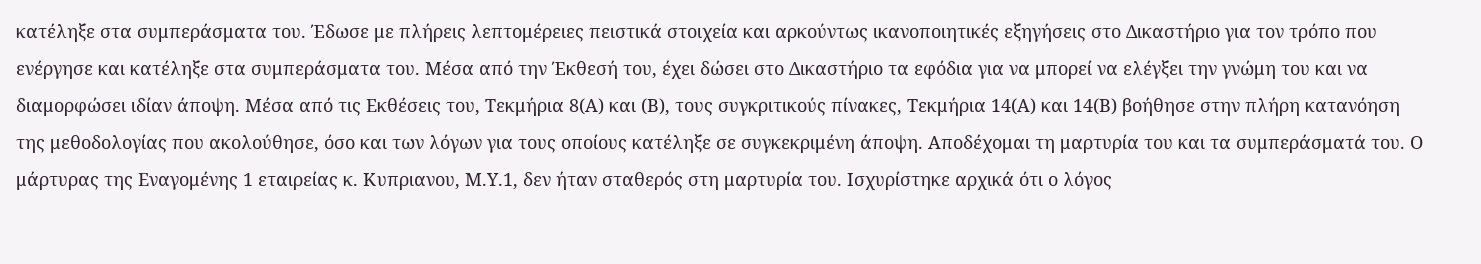κατέληξε στα συμπεράσματα του. Έδωσε με πλήρεις λεπτομέρειες πειστικά στοιχεία και αρκούντως ικανοποιητικές εξηγήσεις στο Δικαστήριο για τον τρόπο που ενέργησε και κατέληξε στα συμπεράσματα του. Μέσα από την Έκθεσή του, έχει δώσει στο Δικαστήριο τα εφόδια για να μπορεί να ελέγξει την γνώμη του και να διαμορφώσει ιδίαν άποψη. Μέσα από τις Εκθέσεις του, Τεκμήρια 8(Α) και (Β), τους συγκριτικούς πίνακες, Τεκμήρια 14(Α) και 14(Β) βοήθησε στην πλήρη κατανόηση της μεθοδολογίας που ακολούθησε, όσο και των λόγων για τους οποίους κατέληξε σε συγκεκριμένη άποψη. Αποδέχομαι τη μαρτυρία του και τα συμπεράσματά του. Ο μάρτυρας της Εναγομένης 1 εταιρείας κ. Κυπριανου, Μ.Υ.1, δεν ήταν σταθερός στη μαρτυρία του. Ισχυρίστηκε αρχικά ότι ο λόγος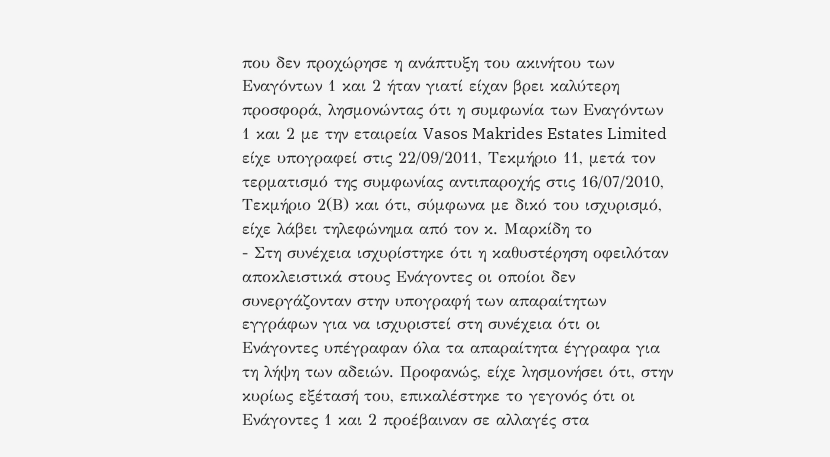που δεν προχώρησε η ανάπτυξη του ακινήτου των Εναγόντων 1 και 2 ήταν γιατί είχαν βρει καλύτερη προσφορά, λησμονώντας ότι η συμφωνία των Εναγόντων 1 και 2 με την εταιρεία Vasos Makrides Estates Limited είχε υπογραφεί στις 22/09/2011, Τεκμήριο 11, μετά τον τερματισμό της συμφωνίας αντιπαροχής στις 16/07/2010, Τεκμήριο 2(Β) και ότι, σύμφωνα με δικό του ισχυρισμό, είχε λάβει τηλεφώνημα από τον κ. Μαρκίδη το
- Στη συνέχεια ισχυρίστηκε ότι η καθυστέρηση οφειλόταν αποκλειστικά στους Ενάγοντες οι οποίοι δεν συνεργάζονταν στην υπογραφή των απαραίτητων εγγράφων για να ισχυριστεί στη συνέχεια ότι οι Ενάγοντες υπέγραφαν όλα τα απαραίτητα έγγραφα για τη λήψη των αδειών. Προφανώς, είχε λησμονήσει ότι, στην κυρίως εξέτασή του, επικαλέστηκε το γεγονός ότι οι Ενάγοντες 1 και 2 προέβαιναν σε αλλαγές στα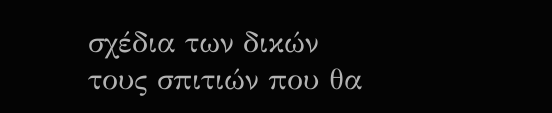σχέδια των δικών τους σπιτιών που θα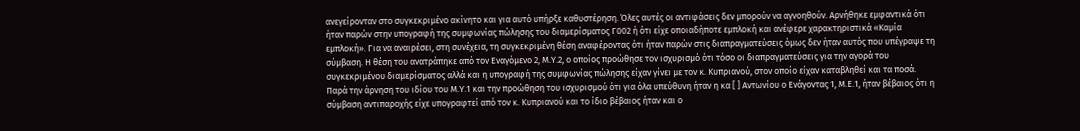ανεγείρονταν στο συγκεκριμένο ακίνητο και για αυτό υπήρξε καθυστέρηση. Όλες αυτές οι αντιφάσεις δεν μπορούν να αγνοηθούν. Αρνήθηκε εμφαντικά ότι ήταν παρών στην υπογραφή της συμφωνίας πώλησης του διαμερίσματος Γ002 ή ότι είχε οποιαδήποτε εμπλοκή και ανέφερε χαρακτηριστικά «Καμία εμπλοκή». Για να αναιρέσει, στη συνέχεια, τη συγκεκριμένη θέση αναφέροντας ότι ήταν παρών στις διαπραγματεύσεις όμως δεν ήταν αυτός που υπέγραψε τη σύμβαση. Η θέση του ανατράπηκε από τον Εναγόμενο 2, Μ.Υ.2, ο οποίος προώθησε τον ισχυρισμό ότι τόσο οι διαπραγματεύσεις για την αγορά του συγκεκριμένου διαμερίσματος αλλά και η υπογραφή της συμφωνίας πώλησης είχαν γίνει με τον κ. Κυπριανού, στον οποίο είχαν καταβληθεί και τα ποσά. Παρά την άρνηση του ιδίου του Μ.Υ.1 και την προώθηση του ισχυρισμού ότι για όλα υπεύθυνη ήταν η κα [ ] Αντωνίου ο Ενάγοντας 1, Μ.Ε.1, ήταν βέβαιος ότι η σύμβαση αντιπαροχής είχε υπογραφτεί από τον κ. Κυπριανού και το ίδιο βέβαιος ήταν και ο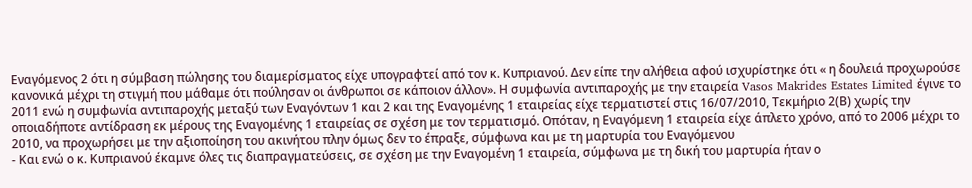Εναγόμενος 2 ότι η σύμβαση πώλησης του διαμερίσματος είχε υπογραφτεί από τον κ. Κυπριανού. Δεν είπε την αλήθεια αφού ισχυρίστηκε ότι « η δουλειά προχωρούσε κανονικά μέχρι τη στιγμή που μάθαμε ότι πούλησαν οι άνθρωποι σε κάποιον άλλον». Η συμφωνία αντιπαροχής με την εταιρεία Vasos Makrides Estates Limited έγινε το 2011 ενώ η συμφωνία αντιπαροχής μεταξύ των Εναγόντων 1 και 2 και της Εναγομένης 1 εταιρείας είχε τερματιστεί στις 16/07/2010, Τεκμήριο 2(Β) χωρίς την οποιαδήποτε αντίδραση εκ μέρους της Εναγομένης 1 εταιρείας σε σχέση με τον τερματισμό. Οπόταν, η Εναγόμενη 1 εταιρεία είχε άπλετο χρόνο, από το 2006 μέχρι το 2010, να προχωρήσει με την αξιοποίηση του ακινήτου πλην όμως δεν το έπραξε, σύμφωνα και με τη μαρτυρία του Εναγόμενου
- Και ενώ ο κ. Κυπριανού έκαμνε όλες τις διαπραγματεύσεις, σε σχέση με την Εναγομένη 1 εταιρεία, σύμφωνα με τη δική του μαρτυρία ήταν ο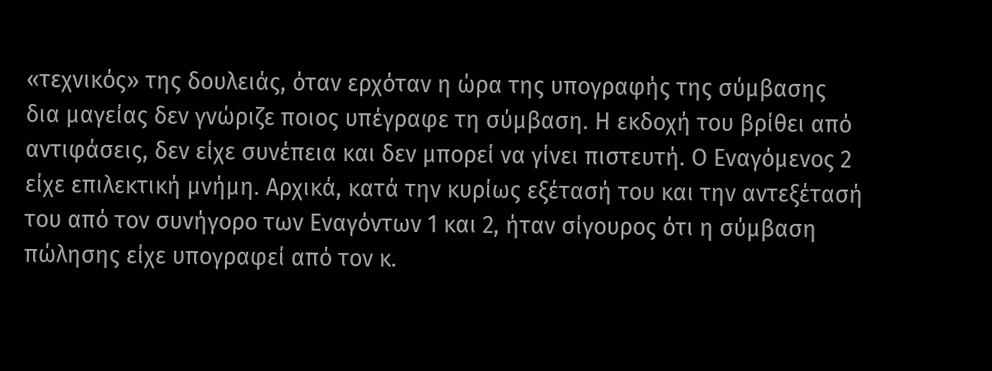«τεχνικός» της δουλειάς, όταν ερχόταν η ώρα της υπογραφής της σύμβασης δια μαγείας δεν γνώριζε ποιος υπέγραφε τη σύμβαση. Η εκδοχή του βρίθει από αντιφάσεις, δεν είχε συνέπεια και δεν μπορεί να γίνει πιστευτή. Ο Εναγόμενος 2 είχε επιλεκτική μνήμη. Αρχικά, κατά την κυρίως εξέτασή του και την αντεξέτασή του από τον συνήγορο των Εναγόντων 1 και 2, ήταν σίγουρος ότι η σύμβαση πώλησης είχε υπογραφεί από τον κ.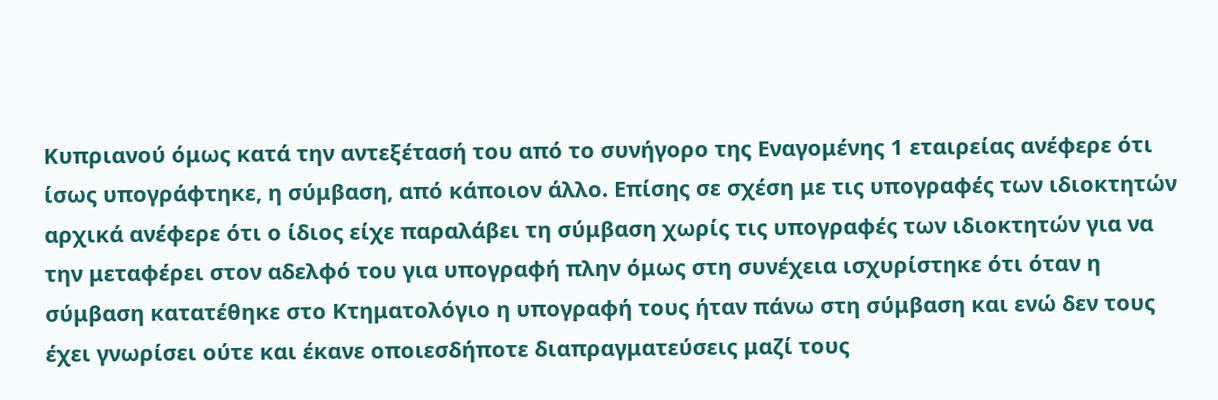Κυπριανού όμως κατά την αντεξέτασή του από το συνήγορο της Εναγομένης 1 εταιρείας ανέφερε ότι ίσως υπογράφτηκε, η σύμβαση, από κάποιον άλλο. Επίσης σε σχέση με τις υπογραφές των ιδιοκτητών αρχικά ανέφερε ότι ο ίδιος είχε παραλάβει τη σύμβαση χωρίς τις υπογραφές των ιδιοκτητών για να την μεταφέρει στον αδελφό του για υπογραφή πλην όμως στη συνέχεια ισχυρίστηκε ότι όταν η σύμβαση κατατέθηκε στο Κτηματολόγιο η υπογραφή τους ήταν πάνω στη σύμβαση και ενώ δεν τους έχει γνωρίσει ούτε και έκανε οποιεσδήποτε διαπραγματεύσεις μαζί τους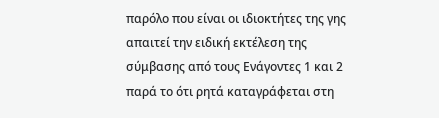παρόλο που είναι οι ιδιοκτήτες της γης απαιτεί την ειδική εκτέλεση της σύμβασης από τους Ενάγοντες 1 και 2 παρά το ότι ρητά καταγράφεται στη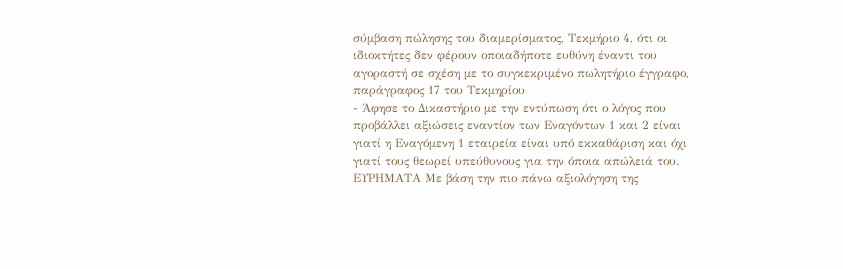σύμβαση πώλησης του διαμερίσματος, Τεκμήριο 4, ότι οι ιδιοκτήτες δεν φέρουν οποιαδήποτε ευθύνη έναντι του αγοραστή σε σχέση με το συγκεκριμένο πωλητήριο έγγραφο, παράγραφος 17 του Τεκμηρίου
- Άφησε το Δικαστήριο με την εντύπωση ότι ο λόγος που προβάλλει αξιώσεις εναντίον των Εναγόντων 1 και 2 είναι γιατί η Εναγόμενη 1 εταιρεία είναι υπό εκκαθάριση και όχι γιατί τους θεωρεί υπεύθυνους για την όποια απώλειά του. ΕΥΡΗΜΑΤΑ Με βάση την πιο πάνω αξιολόγηση της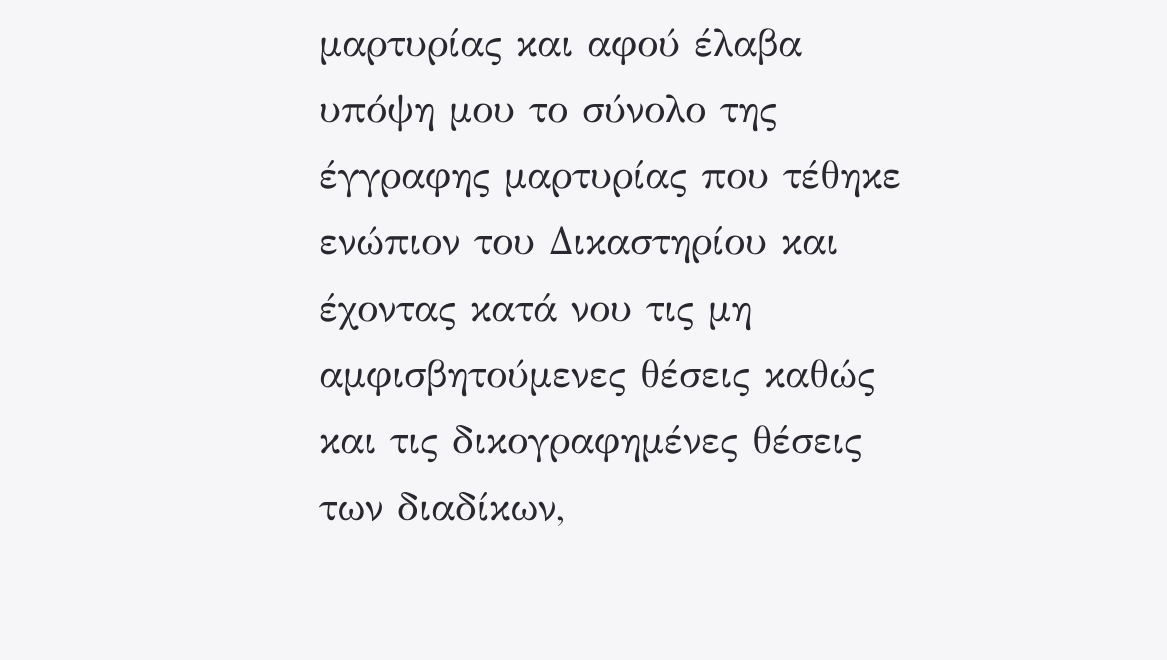μαρτυρίας και αφού έλαβα υπόψη μου το σύνολο της έγγραφης μαρτυρίας που τέθηκε ενώπιον του Δικαστηρίου και έχοντας κατά νου τις μη αμφισβητούμενες θέσεις καθώς και τις δικογραφημένες θέσεις των διαδίκων,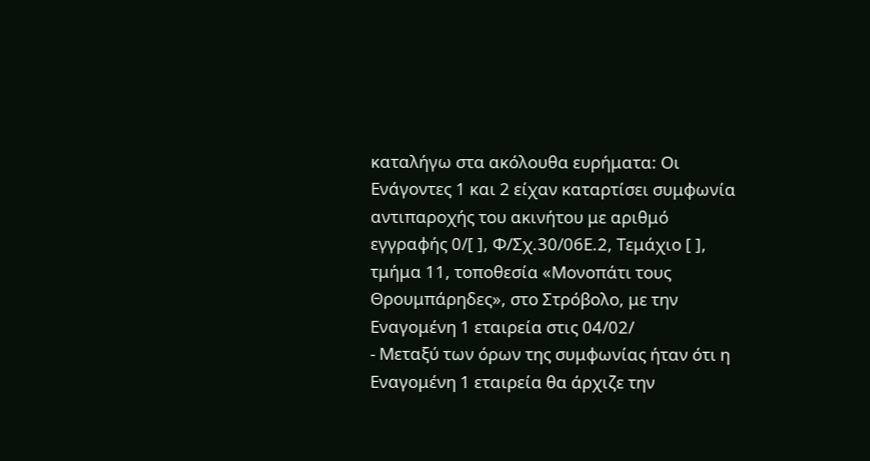καταλήγω στα ακόλουθα ευρήματα: Οι Ενάγοντες 1 και 2 είχαν καταρτίσει συμφωνία αντιπαροχής του ακινήτου με αριθμό εγγραφής 0/[ ], Φ/Σχ.30/06Ε.2, Τεμάχιο [ ], τμήμα 11, τοποθεσία «Μονοπάτι τους Θρουμπάρηδες», στο Στρόβολο, με την Εναγομένη 1 εταιρεία στις 04/02/
- Μεταξύ των όρων της συμφωνίας ήταν ότι η Εναγομένη 1 εταιρεία θα άρχιζε την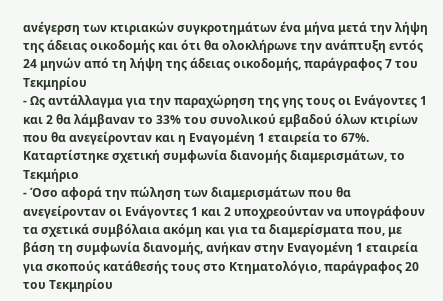ανέγερση των κτιριακών συγκροτημάτων ένα μήνα μετά την λήψη της άδειας οικοδομής και ότι θα ολοκλήρωνε την ανάπτυξη εντός 24 μηνών από τη λήψη της άδειας οικοδομής, παράγραφος 7 του Τεκμηρίου
- Ως αντάλλαγμα για την παραχώρηση της γης τους οι Ενάγοντες 1 και 2 θα λάμβαναν το 33% του συνολικού εμβαδού όλων κτιρίων που θα ανεγείρονταν και η Εναγομένη 1 εταιρεία το 67%. Καταρτίστηκε σχετική συμφωνία διανομής διαμερισμάτων, το Τεκμήριο
- Όσο αφορά την πώληση των διαμερισμάτων που θα ανεγείρονταν οι Ενάγοντες 1 και 2 υποχρεούνταν να υπογράφουν τα σχετικά συμβόλαια ακόμη και για τα διαμερίσματα που, με βάση τη συμφωνία διανομής, ανήκαν στην Εναγομένη 1 εταιρεία για σκοπούς κατάθεσής τους στο Κτηματολόγιο, παράγραφος 20 του Τεκμηρίου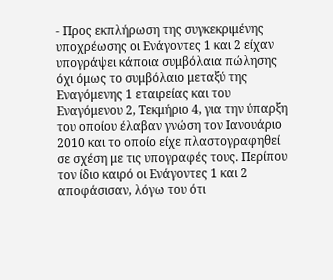- Προς εκπλήρωση της συγκεκριμένης υποχρέωσης οι Ενάγοντες 1 και 2 είχαν υπογράψει κάποια συμβόλαια πώλησης όχι όμως το συμβόλαιο μεταξύ της Εναγόμενης 1 εταιρείας και του Εναγόμενου 2, Τεκμήριο 4, για την ύπαρξη του οποίου έλαβαν γνώση τον Ιανουάριο 2010 και το οποίο είχε πλαστογραφηθεί σε σχέση με τις υπογραφές τους. Περίπου τον ίδιο καιρό οι Ενάγοντες 1 και 2 αποφάσισαν, λόγω του ότι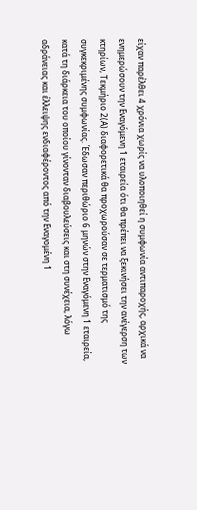είχαν παρέλθει 4 χρόνια χωρίς να υλοποιηθεί η συμφωνία αντιπαροχής, αρχικά να ενημερώσουν την Εναγόμενη 1 εταιρεία ότι θα πρέπει να ξεκινήσει την ανέγερση των κτηρίων, Τεκμήριο 2(Α) διαφορετικά θα προχωρούσαν σε τερματισμό της συγκεκριμένης συμφωνίας. Έδωσαν περιθώριο 6 μηνών στην Εναγόμενη 1 εταιρεία, κατά τη διάρκεια του οποίου γίνονταν διαβουλεύσεις και στη συνέχεια, λόγω αδράνειας και έλλειψης ενδιαφέροντος από την Εναγομένη 1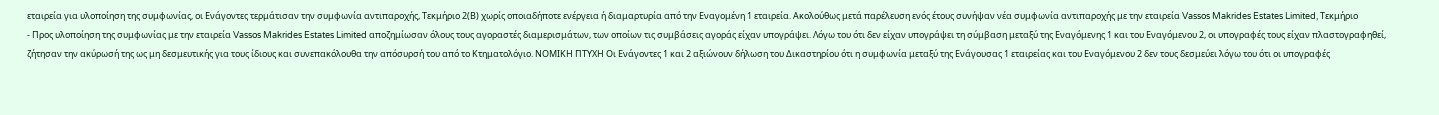εταιρεία για υλοποίηση της συμφωνίας, οι Ενάγοντες τερμάτισαν την συμφωνία αντιπαροχής, Τεκμήριο 2(Β) χωρίς οποιαδήποτε ενέργεια ή διαμαρτυρία από την Εναγομένη 1 εταιρεία. Ακολούθως μετά παρέλευση ενός έτους συνήψαν νέα συμφωνία αντιπαροχής με την εταιρεία Vassos Makrides Estates Limited, Τεκμήριο
- Προς υλοποίηση της συμφωνίας με την εταιρεία Vassos Makrides Estates Limited αποζημίωσαν όλους τους αγοραστές διαμερισμάτων, των οποίων τις συμβάσεις αγοράς είχαν υπογράψει. Λόγω του ότι δεν είχαν υπογράψει τη σύμβαση μεταξύ της Εναγόμενης 1 και του Εναγόμενου 2, οι υπογραφές τους είχαν πλαστογραφηθεί, ζήτησαν την ακύρωσή της ως μη δεσμευτικής για τους ίδιους και συνεπακόλουθα την απόσυρσή του από το Κτηματολόγιο. ΝΟΜΙΚΗ ΠΤΥΧΗ Οι Ενάγοντες 1 και 2 αξιώνουν δήλωση του Δικαστηρίου ότι η συμφωνία μεταξύ της Ενάγουσας 1 εταιρείας και του Εναγόμενου 2 δεν τους δεσμεύει λόγω του ότι οι υπογραφές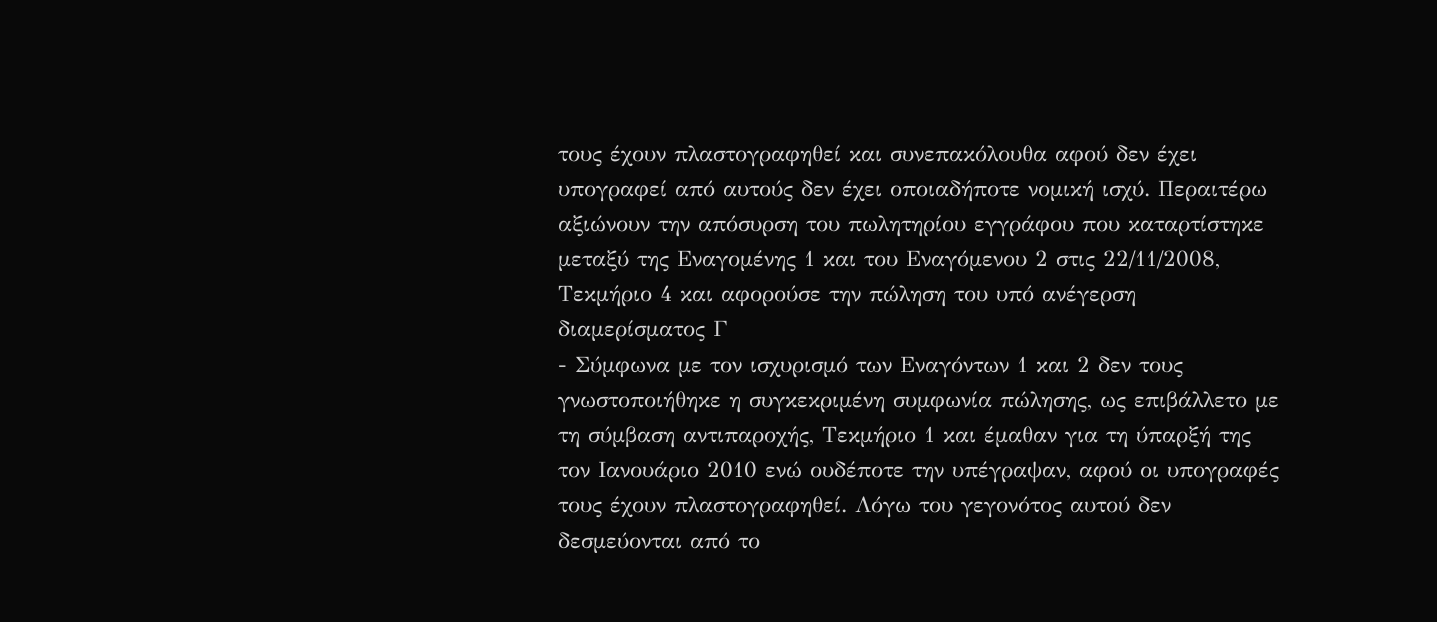τους έχουν πλαστογραφηθεί και συνεπακόλουθα αφού δεν έχει υπογραφεί από αυτούς δεν έχει οποιαδήποτε νομική ισχύ. Περαιτέρω αξιώνουν την απόσυρση του πωλητηρίου εγγράφου που καταρτίστηκε μεταξύ της Εναγομένης 1 και του Εναγόμενου 2 στις 22/11/2008, Τεκμήριο 4 και αφορούσε την πώληση του υπό ανέγερση διαμερίσματος Γ
- Σύμφωνα με τον ισχυρισμό των Εναγόντων 1 και 2 δεν τους γνωστοποιήθηκε η συγκεκριμένη συμφωνία πώλησης, ως επιβάλλετο με τη σύμβαση αντιπαροχής, Τεκμήριο 1 και έμαθαν για τη ύπαρξή της τον Ιανουάριο 2010 ενώ ουδέποτε την υπέγραψαν, αφού οι υπογραφές τους έχουν πλαστογραφηθεί. Λόγω του γεγονότος αυτού δεν δεσμεύονται από το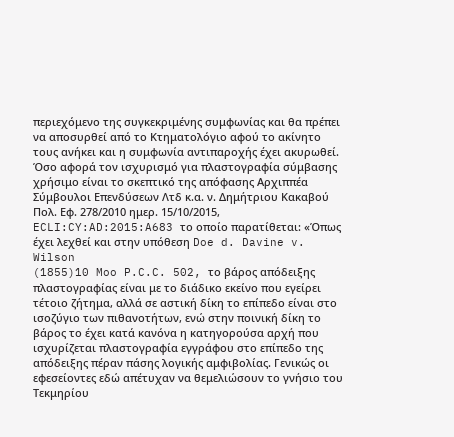περιεχόμενο της συγκεκριμένης συμφωνίας και θα πρέπει να αποσυρθεί από το Κτηματολόγιο αφού το ακίνητο τους ανήκει και η συμφωνία αντιπαροχής έχει ακυρωθεί. Όσο αφορά τον ισχυρισμό για πλαστογραφία σύμβασης χρήσιμο είναι το σκεπτικό της απόφασης Αρχιππέα Σύμβουλοι Επενδύσεων Λτδ κ.α. ν. Δημήτριου Κακαβού Πολ. Εφ. 278/2010 ημερ. 15/10/2015, ECLI:CY:AD:2015:A683 το οποίο παρατίθεται: «Όπως έχει λεχθεί και στην υπόθεση Doe d. Davine v. Wilson
(1855)10 Moo P.C.C. 502, το βάρος απόδειξης πλαστογραφίας είναι με το διάδικο εκείνο που εγείρει τέτοιο ζήτημα, αλλά σε αστική δίκη το επίπεδο είναι στο ισοζύγιο των πιθανοτήτων, ενώ στην ποινική δίκη το βάρος το έχει κατά κανόνα η κατηγορούσα αρχή που ισχυρίζεται πλαστογραφία εγγράφου στο επίπεδο της απόδειξης πέραν πάσης λογικής αμφιβολίας. Γενικώς οι εφεσείοντες εδώ απέτυχαν να θεμελιώσουν το γνήσιο του Τεκμηρίου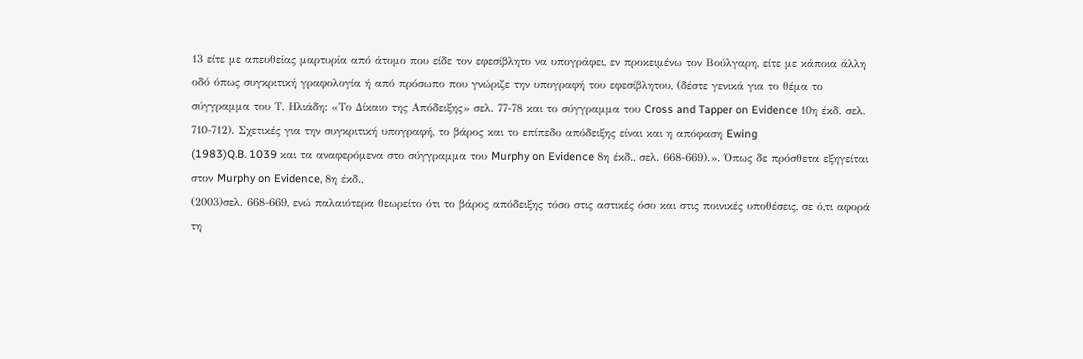13 είτε με απευθείας μαρτυρία από άτομο που είδε τον εφεσίβλητο να υπογράφει, εν προκειμένω τον Βούλγαρη, είτε με κάποια άλλη οδό όπως συγκριτική γραφολογία ή από πρόσωπο που γνώριζε την υπογραφή του εφεσίβλητου, (δέστε γενικά για το θέμα το σύγγραμμα του Τ. Ηλιάδη: «Το Δίκαιο της Απόδειξης» σελ. 77-78 και το σύγγραμμα του Cross and Tapper on Evidence 10η έκδ. σελ. 710-712). Σχετικές για την συγκριτική υπογραφή, το βάρος και το επίπεδο απόδειξης είναι και η απόφαση Ewing
(1983)Q.B. 1039 και τα αναφερόμενα στο σύγγραμμα του Murphy on Evidence 8η έκδ., σελ. 668-669).». Όπως δε πρόσθετα εξηγείται στον Murphy on Evidence, 8η έκδ.,
(2003)σελ. 668-669, ενώ παλαιότερα θεωρείτο ότι το βάρος απόδειξης τόσο στις αστικές όσο και στις ποινικές υποθέσεις, σε ό,τι αφορά τη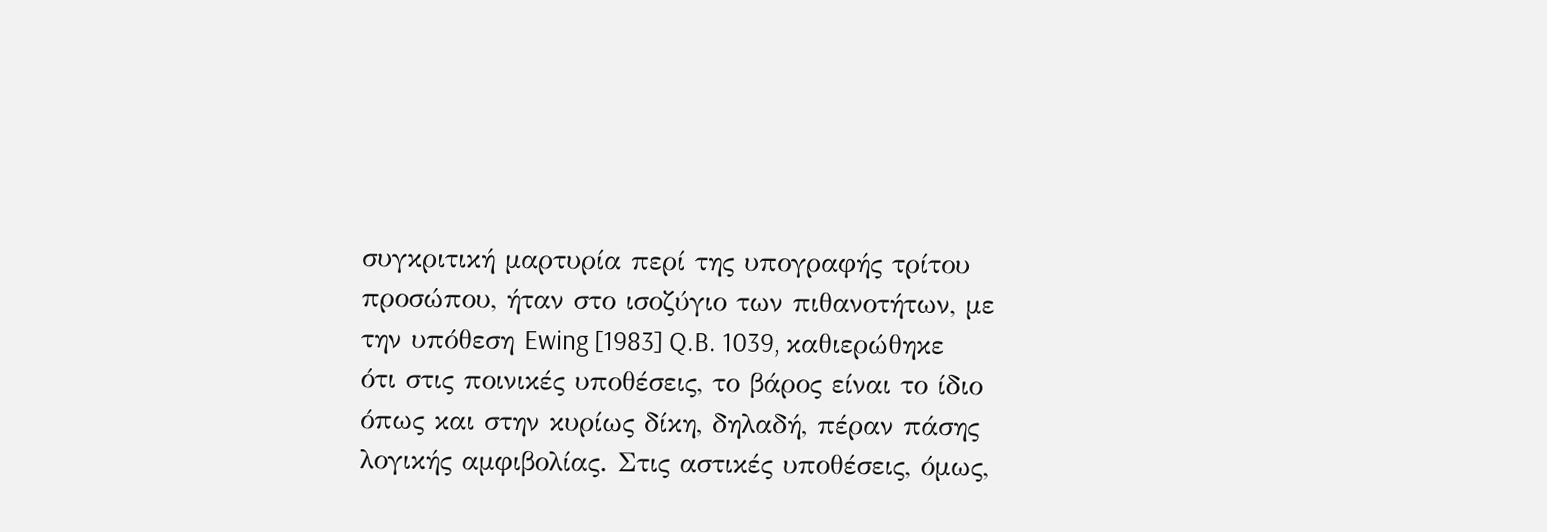συγκριτική μαρτυρία περί της υπογραφής τρίτου προσώπου, ήταν στο ισοζύγιο των πιθανοτήτων, με την υπόθεση Ewing [1983] Q.B. 1039, καθιερώθηκε ότι στις ποινικές υποθέσεις, το βάρος είναι το ίδιο όπως και στην κυρίως δίκη, δηλαδή, πέραν πάσης λογικής αμφιβολίας. Στις αστικές υποθέσεις, όμως,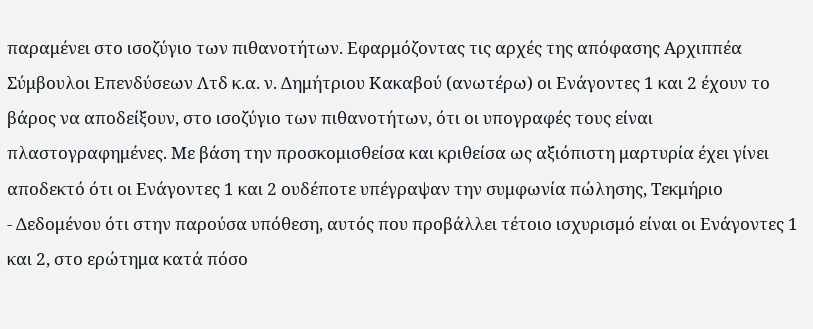παραμένει στο ισοζύγιο των πιθανοτήτων. Εφαρμόζοντας τις αρχές της απόφασης Αρχιππέα Σύμβουλοι Επενδύσεων Λτδ κ.α. ν. Δημήτριου Κακαβού (ανωτέρω) οι Ενάγοντες 1 και 2 έχουν το βάρος να αποδείξουν, στο ισοζύγιο των πιθανοτήτων, ότι οι υπογραφές τους είναι πλαστογραφημένες. Με βάση την προσκομισθείσα και κριθείσα ως αξιόπιστη μαρτυρία έχει γίνει αποδεκτό ότι οι Ενάγοντες 1 και 2 ουδέποτε υπέγραψαν την συμφωνία πώλησης, Τεκμήριο
- Δεδομένου ότι στην παρούσα υπόθεση, αυτός που προβάλλει τέτοιο ισχυρισμό είναι οι Ενάγοντες 1 και 2, στο ερώτημα κατά πόσο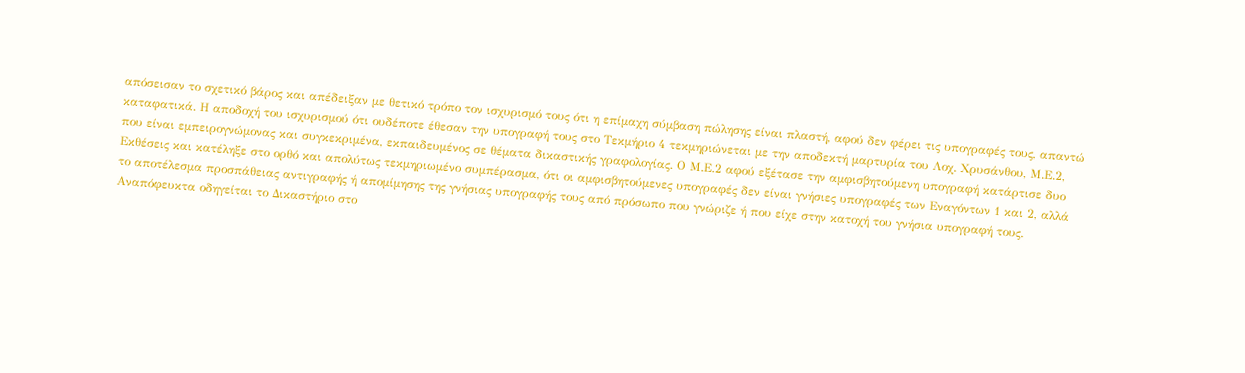απόσεισαν το σχετικό βάρος και απέδειξαν με θετικό τρόπο τον ισχυρισμό τους ότι η επίμαχη σύμβαση πώλησης είναι πλαστή, αφού δεν φέρει τις υπογραφές τους, απαντώ καταφατικά. Η αποδοχή του ισχυρισμού ότι ουδέποτε έθεσαν την υπογραφή τους στο Τεκμήριο 4 τεκμηριώνεται με την αποδεκτή μαρτυρία του Λοχ. Χρυσάνθου, Μ.Ε.2, που είναι εμπειρογνώμονας και συγκεκριμένα, εκπαιδευμένος σε θέματα δικαστικής γραφολογίας. Ο Μ.Ε.2 αφού εξέτασε την αμφισβητούμενη υπογραφή κατάρτισε δυο Εκθέσεις και κατέληξε στο ορθό και απολύτως τεκμηριωμένο συμπέρασμα, ότι οι αμφισβητούμενες υπογραφές δεν είναι γνήσιες υπογραφές των Εναγόντων 1 και 2, αλλά το αποτέλεσμα προσπάθειας αντιγραφής ή απομίμησης της γνήσιας υπογραφής τους από πρόσωπο που γνώριζε ή που είχε στην κατοχή του γνήσια υπογραφή τους. Αναπόφευκτα οδηγείται το Δικαστήριο στο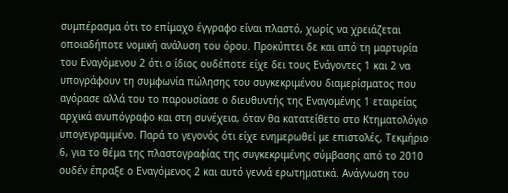συμπέρασμα ότι το επίμαχο έγγραφο είναι πλαστό, χωρίς να χρειάζεται οποιαδήποτε νομική ανάλυση του όρου. Προκύπτει δε και από τη μαρτυρία του Εναγόμενου 2 ότι ο ίδιος ουδέποτε είχε δει τους Ενάγοντες 1 και 2 να υπογράφουν τη συμφωνία πώλησης του συγκεκριμένου διαμερίσματος που αγόρασε αλλά του το παρουσίασε ο διευθυντής της Εναγομένης 1 εταιρείας αρχικά ανυπόγραφο και στη συνέχεια, όταν θα κατατείθετο στο Κτηματολόγιο υπογεγραμμένο. Παρά το γεγονός ότι είχε ενημερωθεί με επιστολές, Τεκμήριο 6, για το θέμα της πλαστογραφίας της συγκεκριμένης σύμβασης από το 2010 ουδέν έπραξε ο Εναγόμενος 2 και αυτό γεννά ερωτηματικά. Ανάγνωση του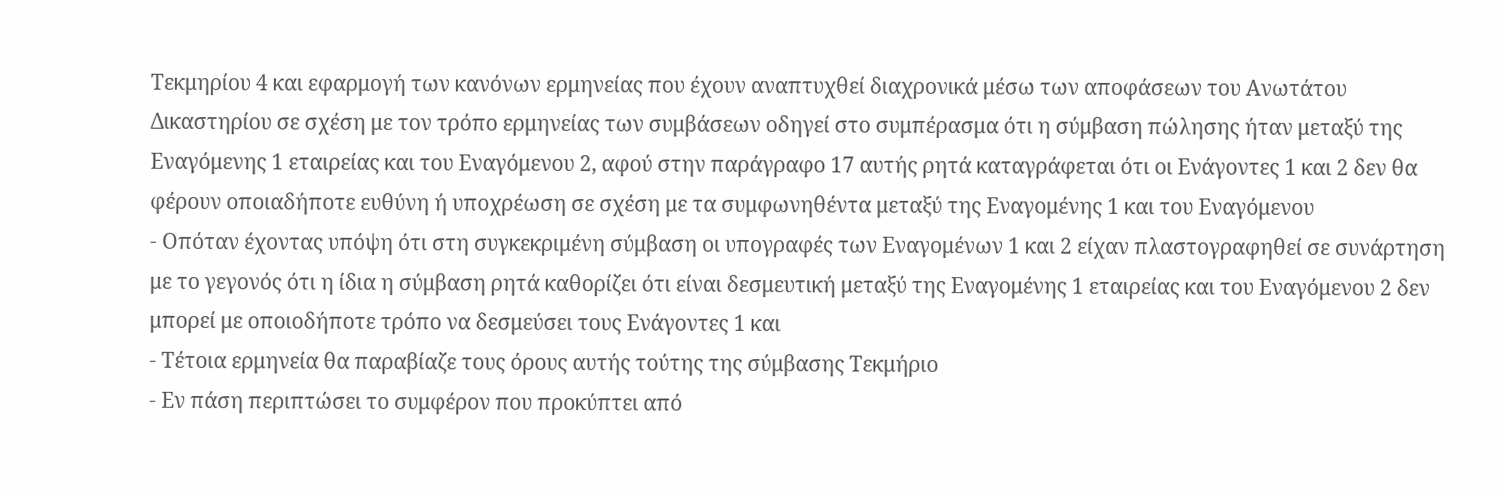Τεκμηρίου 4 και εφαρμογή των κανόνων ερμηνείας που έχουν αναπτυχθεί διαχρονικά μέσω των αποφάσεων του Ανωτάτου Δικαστηρίου σε σχέση με τον τρόπο ερμηνείας των συμβάσεων οδηγεί στο συμπέρασμα ότι η σύμβαση πώλησης ήταν μεταξύ της Εναγόμενης 1 εταιρείας και του Εναγόμενου 2, αφού στην παράγραφο 17 αυτής ρητά καταγράφεται ότι οι Ενάγοντες 1 και 2 δεν θα φέρουν οποιαδήποτε ευθύνη ή υποχρέωση σε σχέση με τα συμφωνηθέντα μεταξύ της Εναγομένης 1 και του Εναγόμενου
- Οπόταν έχοντας υπόψη ότι στη συγκεκριμένη σύμβαση οι υπογραφές των Εναγομένων 1 και 2 είχαν πλαστογραφηθεί σε συνάρτηση με το γεγονός ότι η ίδια η σύμβαση ρητά καθορίζει ότι είναι δεσμευτική μεταξύ της Εναγομένης 1 εταιρείας και του Εναγόμενου 2 δεν μπορεί με οποιοδήποτε τρόπο να δεσμεύσει τους Ενάγοντες 1 και
- Τέτοια ερμηνεία θα παραβίαζε τους όρους αυτής τούτης της σύμβασης Τεκμήριο
- Εν πάση περιπτώσει το συμφέρον που προκύπτει από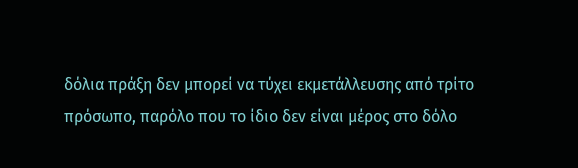δόλια πράξη δεν μπορεί να τύχει εκμετάλλευσης από τρίτο πρόσωπο, παρόλο που το ίδιο δεν είναι μέρος στο δόλο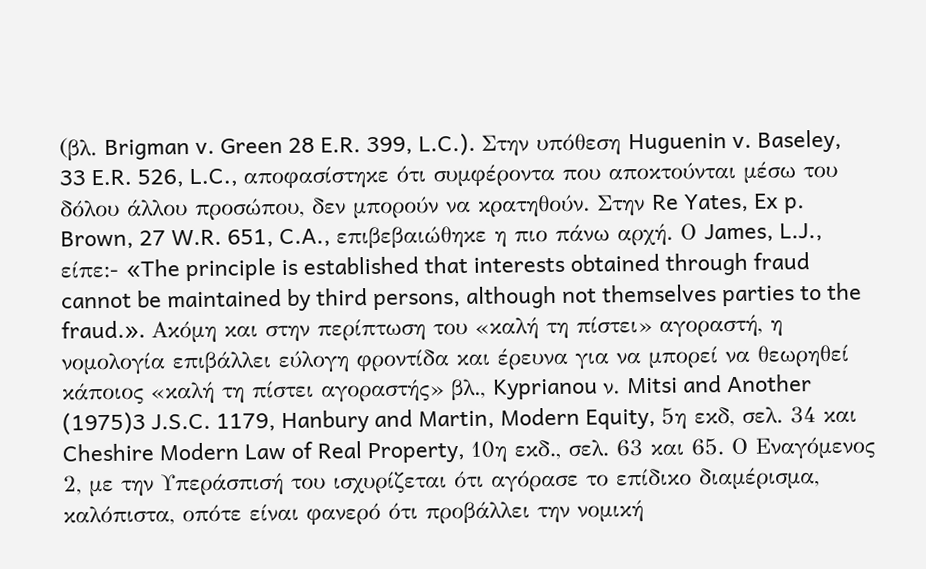(βλ. Brigman v. Green 28 E.R. 399, L.C.). Στην υπόθεση Huguenin v. Baseley, 33 E.R. 526, L.C., αποφασίστηκε ότι συμφέροντα που αποκτούνται μέσω του δόλου άλλου προσώπου, δεν μπορούν να κρατηθούν. Στην Re Yates, Ex p. Brown, 27 W.R. 651, C.A., επιβεβαιώθηκε η πιο πάνω αρχή. Ο James, L.J., είπε:- «The principle is established that interests obtained through fraud cannot be maintained by third persons, although not themselves parties to the fraud.». Ακόμη και στην περίπτωση του «καλή τη πίστει» αγοραστή, η νομολογία επιβάλλει εύλογη φροντίδα και έρευνα για να μπορεί να θεωρηθεί κάποιος «καλή τη πίστει αγοραστής» βλ., Kyprianou ν. Mitsi and Another
(1975)3 J.S.C. 1179, Hanbury and Martin, Modern Equity, 5η εκδ, σελ. 34 και Cheshire Modern Law of Real Property, 10η εκδ., σελ. 63 και 65. Ο Εναγόμενος 2, με την Υπεράσπισή του ισχυρίζεται ότι αγόρασε το επίδικο διαμέρισμα, καλόπιστα, οπότε είναι φανερό ότι προβάλλει την νομική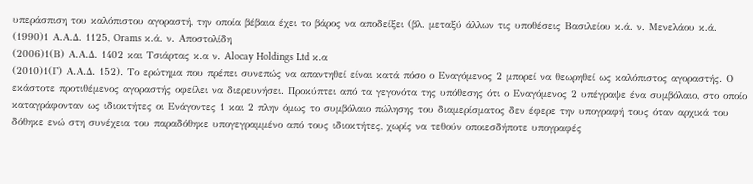υπεράσπιση του καλόπιστου αγοραστή, την οποία βέβαια έχει το βάρος να αποδείξει (βλ. μεταξύ άλλων τις υποθέσεις Βασιλείου κ.ά. ν. Μενελάου κ.ά.
(1990)1 Α.Α.Δ. 1125, Orams κ.ά. ν. Αποστολίδη
(2006)1(Β) Α.Α.Δ. 1402 και Τσιάρτας κ.α ν. Alocay Holdings Ltd κ.α
(2010)1(Γ) Α.Α.Δ. 152). Το ερώτημα που πρέπει συνεπώς να απαντηθεί είναι κατά πόσο ο Εναγόμενος 2 μπορεί να θεωρηθεί ως καλόπιστος αγοραστής. Ο εκάστοτε προτιθέμενος αγοραστής οφείλει να διερευνήσει. Προκύπτει από τα γεγονότα της υπόθεσης ότι ο Εναγόμενος 2 υπέγραψε ένα συμβόλαιο, στο οποίο καταγράφονταν ως ιδιοκτήτες οι Ενάγοντες 1 και 2 πλην όμως το συμβόλαιο πώλησης του διαμερίσματος δεν έφερε την υπογραφή τους όταν αρχικά του δόθηκε ενώ στη συνέχεια του παραδόθηκε υπογεγραμμένο από τους ιδιοκτήτες, χωρίς να τεθούν οποιεσδήποτε υπογραφές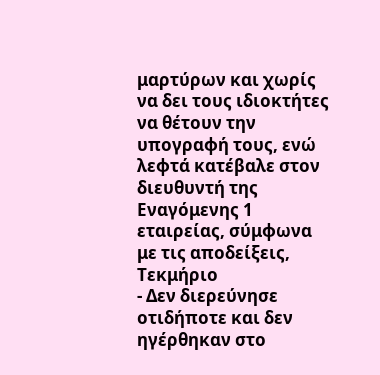μαρτύρων και χωρίς να δει τους ιδιοκτήτες να θέτουν την υπογραφή τους, ενώ λεφτά κατέβαλε στον διευθυντή της Εναγόμενης 1 εταιρείας, σύμφωνα με τις αποδείξεις, Τεκμήριο
- Δεν διερεύνησε οτιδήποτε και δεν ηγέρθηκαν στο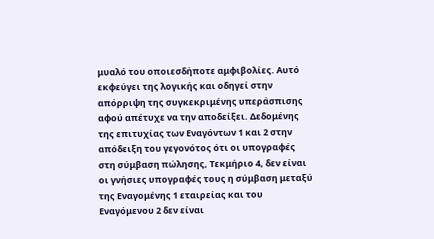μυαλό του οποιεσδήποτε αμφιβολίες. Αυτό εκφεύγει της λογικής και οδηγεί στην απόρριψη της συγκεκριμένης υπεράσπισης αφού απέτυχε να την αποδείξει. Δεδομένης της επιτυχίας των Εναγόντων 1 και 2 στην απόδειξη του γεγονότος ότι οι υπογραφές στη σύμβαση πώλησης, Τεκμήριο 4, δεν είναι οι γνήσιες υπογραφές τους η σύμβαση μεταξύ της Εναγομένης 1 εταιρείας και του Εναγόμενου 2 δεν είναι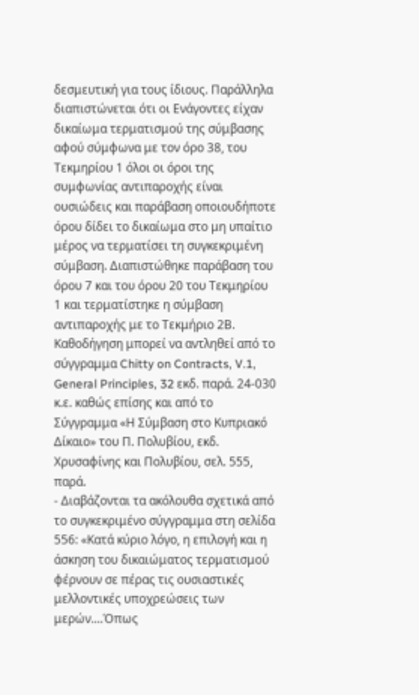δεσμευτική για τους ίδιους. Παράλληλα διαπιστώνεται ότι οι Ενάγοντες είχαν δικαίωμα τερματισμού της σύμβασης αφού σύμφωνα με τον όρο 38, του Τεκμηρίου 1 όλοι οι όροι της συμφωνίας αντιπαροχής είναι ουσιώδεις και παράβαση οποιουδήποτε όρου δίδει το δικαίωμα στο μη υπαίτιο μέρος να τερματίσει τη συγκεκριμένη σύμβαση. Διαπιστώθηκε παράβαση του όρου 7 και του όρου 20 του Τεκμηρίου 1 και τερματίστηκε η σύμβαση αντιπαροχής με το Τεκμήριο 2Β. Καθοδήγηση μπορεί να αντληθεί από το σύγγραμμα Chitty on Contracts, V.1, General Principles, 32 εκδ. παρά. 24-030 κ.ε. καθώς επίσης και από το Σύγγραμμα «Η Σύμβαση στο Κυπριακό Δίκαιο» του Π. Πολυβίου, εκδ. Χρυσαφίνης και Πολυβίου, σελ. 555, παρά.
- Διαβάζονται τα ακόλουθα σχετικά από το συγκεκριμένο σύγγραμμα στη σελίδα 556: «Κατά κύριο λόγο, η επιλογή και η άσκηση του δικαιώματος τερματισμού φέρνουν σε πέρας τις ουσιαστικές μελλοντικές υποχρεώσεις των μερών....Όπως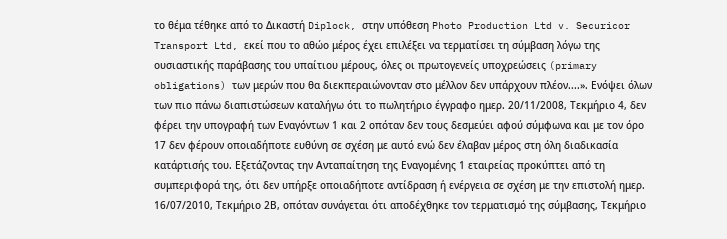το θέμα τέθηκε από το Δικαστή Diplock, στην υπόθεση Photo Production Ltd v. Securicor Transport Ltd, εκεί που το αθώο μέρος έχει επιλέξει να τερματίσει τη σύμβαση λόγω της ουσιαστικής παράβασης του υπαίτιου μέρους, όλες οι πρωτογενείς υποχρεώσεις (primary obligations) των μερών που θα διεκπεραιώνονταν στο μέλλον δεν υπάρχουν πλέον....». Ενόψει όλων των πιο πάνω διαπιστώσεων καταλήγω ότι το πωλητήριο έγγραφο ημερ. 20/11/2008, Τεκμήριο 4, δεν φέρει την υπογραφή των Εναγόντων 1 και 2 οπόταν δεν τους δεσμεύει αφού σύμφωνα και με τον όρο 17 δεν φέρουν οποιαδήποτε ευθύνη σε σχέση με αυτό ενώ δεν έλαβαν μέρος στη όλη διαδικασία κατάρτισής του. Εξετάζοντας την Ανταπαίτηση της Εναγομένης 1 εταιρείας προκύπτει από τη συμπεριφορά της, ότι δεν υπήρξε οποιαδήποτε αντίδραση ή ενέργεια σε σχέση με την επιστολή ημερ. 16/07/2010, Τεκμήριο 2Β, οπόταν συνάγεται ότι αποδέχθηκε τον τερματισμό της σύμβασης, Τεκμήριο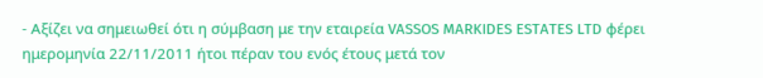- Αξίζει να σημειωθεί ότι η σύμβαση με την εταιρεία VASSOS MARKIDES ESTATES LTD φέρει ημερομηνία 22/11/2011 ήτοι πέραν του ενός έτους μετά τον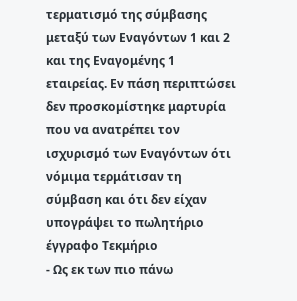τερματισμό της σύμβασης μεταξύ των Εναγόντων 1 και 2 και της Εναγομένης 1 εταιρείας. Εν πάση περιπτώσει δεν προσκομίστηκε μαρτυρία που να ανατρέπει τον ισχυρισμό των Εναγόντων ότι νόμιμα τερμάτισαν τη σύμβαση και ότι δεν είχαν υπογράψει το πωλητήριο έγγραφο Τεκμήριο
- Ως εκ των πιο πάνω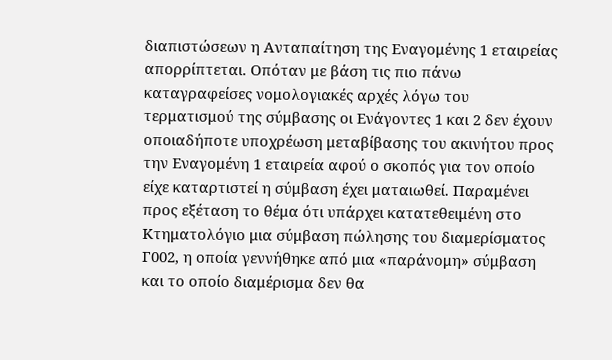διαπιστώσεων η Ανταπαίτηση της Εναγομένης 1 εταιρείας απορρίπτεται. Οπόταν με βάση τις πιο πάνω καταγραφείσες νομολογιακές αρχές λόγω του τερματισμού της σύμβασης οι Ενάγοντες 1 και 2 δεν έχουν οποιαδήποτε υποχρέωση μεταβίβασης του ακινήτου προς την Εναγομένη 1 εταιρεία αφού ο σκοπός για τον οποίο είχε καταρτιστεί η σύμβαση έχει ματαιωθεί. Παραμένει προς εξέταση το θέμα ότι υπάρχει κατατεθειμένη στο Κτηματολόγιο μια σύμβαση πώλησης του διαμερίσματος Γ002, η οποία γεννήθηκε από μια «παράνομη» σύμβαση και το οποίο διαμέρισμα δεν θα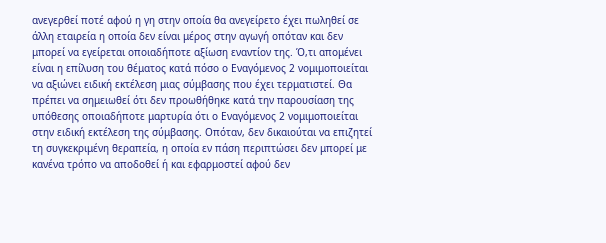ανεγερθεί ποτέ αφού η γη στην οποία θα ανεγείρετο έχει πωληθεί σε άλλη εταιρεία η οποία δεν είναι μέρος στην αγωγή οπόταν και δεν μπορεί να εγείρεται οποιαδήποτε αξίωση εναντίον της. Ό,τι απομένει είναι η επίλυση του θέματος κατά πόσο ο Εναγόμενος 2 νομιμοποιείται να αξιώνει ειδική εκτέλεση μιας σύμβασης που έχει τερματιστεί. Θα πρέπει να σημειωθεί ότι δεν προωθήθηκε κατά την παρουσίαση της υπόθεσης οποιαδήποτε μαρτυρία ότι ο Εναγόμενος 2 νομιμοποιείται στην ειδική εκτέλεση της σύμβασης. Οπόταν, δεν δικαιούται να επιζητεί τη συγκεκριμένη θεραπεία, η οποία εν πάση περιπτώσει δεν μπορεί με κανένα τρόπο να αποδοθεί ή και εφαρμοστεί αφού δεν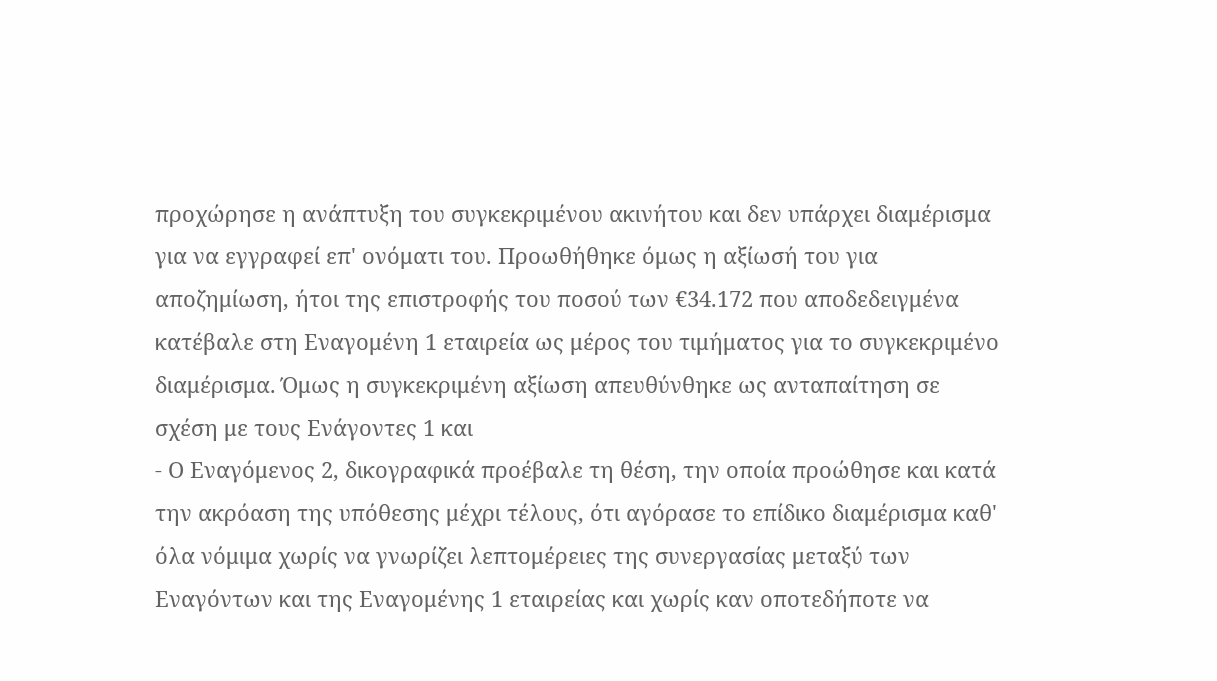προχώρησε η ανάπτυξη του συγκεκριμένου ακινήτου και δεν υπάρχει διαμέρισμα για να εγγραφεί επ' ονόματι του. Προωθήθηκε όμως η αξίωσή του για αποζημίωση, ήτοι της επιστροφής του ποσού των €34.172 που αποδεδειγμένα κατέβαλε στη Εναγομένη 1 εταιρεία ως μέρος του τιμήματος για το συγκεκριμένο διαμέρισμα. Όμως η συγκεκριμένη αξίωση απευθύνθηκε ως ανταπαίτηση σε σχέση με τους Ενάγοντες 1 και
- Ο Εναγόμενος 2, δικογραφικά προέβαλε τη θέση, την οποία προώθησε και κατά την ακρόαση της υπόθεσης μέχρι τέλους, ότι αγόρασε το επίδικο διαμέρισμα καθ' όλα νόμιμα χωρίς να γνωρίζει λεπτομέρειες της συνεργασίας μεταξύ των Εναγόντων και της Εναγομένης 1 εταιρείας και χωρίς καν οποτεδήποτε να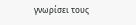γνωρίσει τους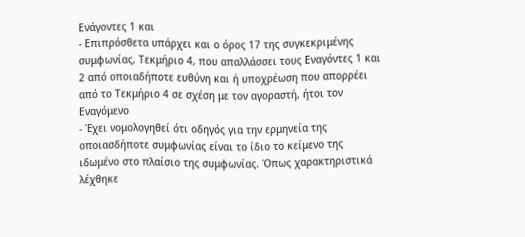Ενάγοντες 1 και
- Επιπρόσθετα υπάρχει και ο όρος 17 της συγκεκριμένης συμφωνίας, Τεκμήριο 4, που απαλλάσσει τους Εναγόντες 1 και 2 από οποιαδήποτε ευθύνη και ή υποχρέωση που απορρέει από το Τεκμήριο 4 σε σχέση με τον αγοραστή, ήτοι τον Εναγόμενο
- Έχει νομολογηθεί ότι οδηγός για την ερμηνεία της οποιασδήποτε συμφωνίας είναι το ίδιο το κείμενο της ιδωμένο στο πλαίσιο της συμφωνίας. Όπως χαρακτηριστικά λέχθηκε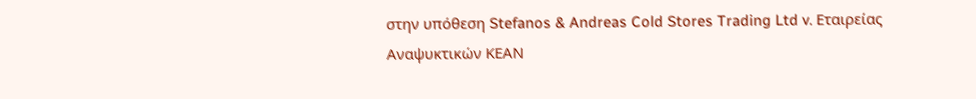στην υπόθεση Stefanos & Andreas Cold Stores Trading Ltd v. Εταιρείας Αναψυκτικών ΚΕΑΝ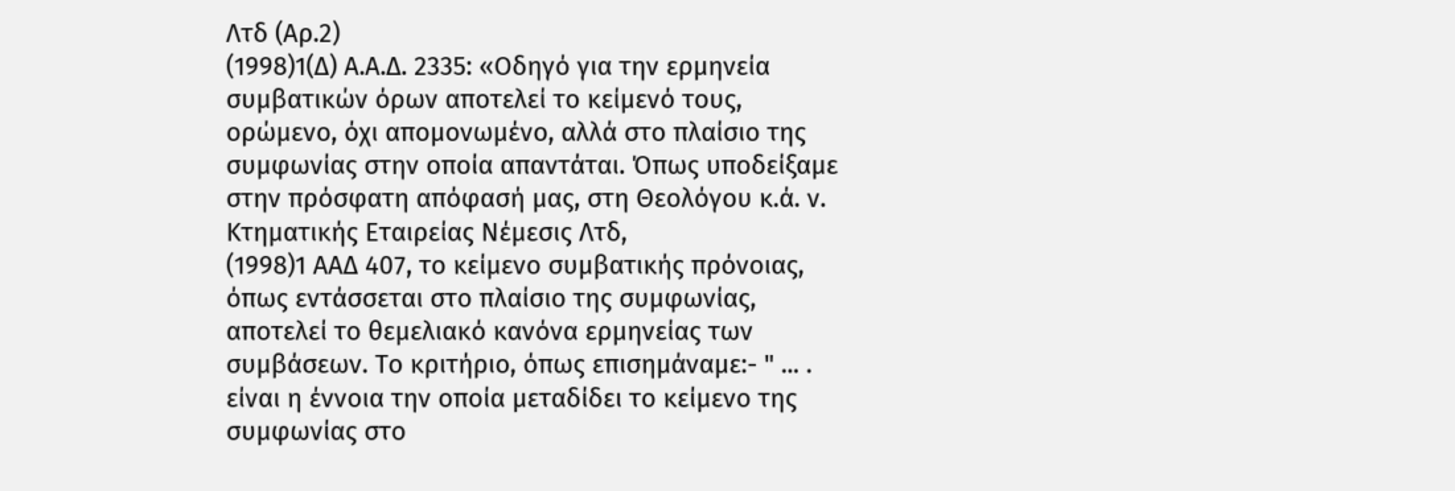Λτδ (Αρ.2)
(1998)1(Δ) Α.Α.Δ. 2335: «Οδηγό για την ερμηνεία συμβατικών όρων αποτελεί το κείμενό τους, ορώμενο, όχι απομονωμένο, αλλά στο πλαίσιο της συμφωνίας στην οποία απαντάται. Όπως υποδείξαμε στην πρόσφατη απόφασή μας, στη Θεολόγου κ.ά. ν. Κτηματικής Εταιρείας Νέμεσις Λτδ,
(1998)1 ΑΑΔ 407, το κείμενο συμβατικής πρόνοιας, όπως εντάσσεται στο πλαίσιο της συμφωνίας, αποτελεί το θεμελιακό κανόνα ερμηνείας των συμβάσεων. Το κριτήριο, όπως επισημάναμε:- " ... . είναι η έννοια την οποία μεταδίδει το κείμενο της συμφωνίας στο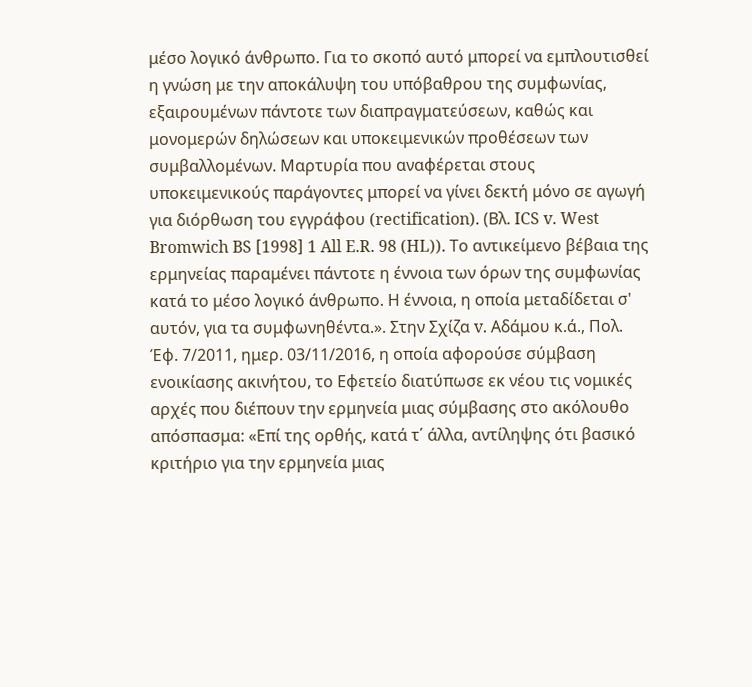μέσο λογικό άνθρωπο. Για το σκοπό αυτό μπορεί να εμπλουτισθεί η γνώση με την αποκάλυψη του υπόβαθρου της συμφωνίας, εξαιρουμένων πάντοτε των διαπραγματεύσεων, καθώς και μονομερών δηλώσεων και υποκειμενικών προθέσεων των συμβαλλομένων. Μαρτυρία που αναφέρεται στους υποκειμενικούς παράγοντες μπορεί να γίνει δεκτή μόνο σε αγωγή για διόρθωση του εγγράφου (rectification). (Βλ. ICS v. West Bromwich BS [1998] 1 All E.R. 98 (HL)). Το αντικείμενο βέβαια της ερμηνείας παραμένει πάντοτε η έννοια των όρων της συμφωνίας κατά το μέσο λογικό άνθρωπο. Η έννοια, η οποία μεταδίδεται σ' αυτόν, για τα συμφωνηθέντα.». Στην Σχίζα v. Αδάμου κ.ά., Πολ. Έφ. 7/2011, ημερ. 03/11/2016, η οποία αφορούσε σύμβαση ενοικίασης ακινήτου, το Εφετείο διατύπωσε εκ νέου τις νομικές αρχές που διέπουν την ερμηνεία μιας σύμβασης στο ακόλουθο απόσπασμα: «Επί της ορθής, κατά τ΄ άλλα, αντίληψης ότι βασικό κριτήριο για την ερμηνεία μιας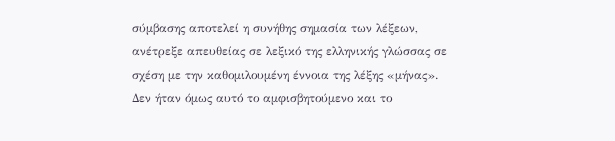σύμβασης αποτελεί η συνήθης σημασία των λέξεων, ανέτρεξε απευθείας σε λεξικό της ελληνικής γλώσσας σε σχέση με την καθομιλουμένη έννοια της λέξης «μήνας». Δεν ήταν όμως αυτό το αμφισβητούμενο και το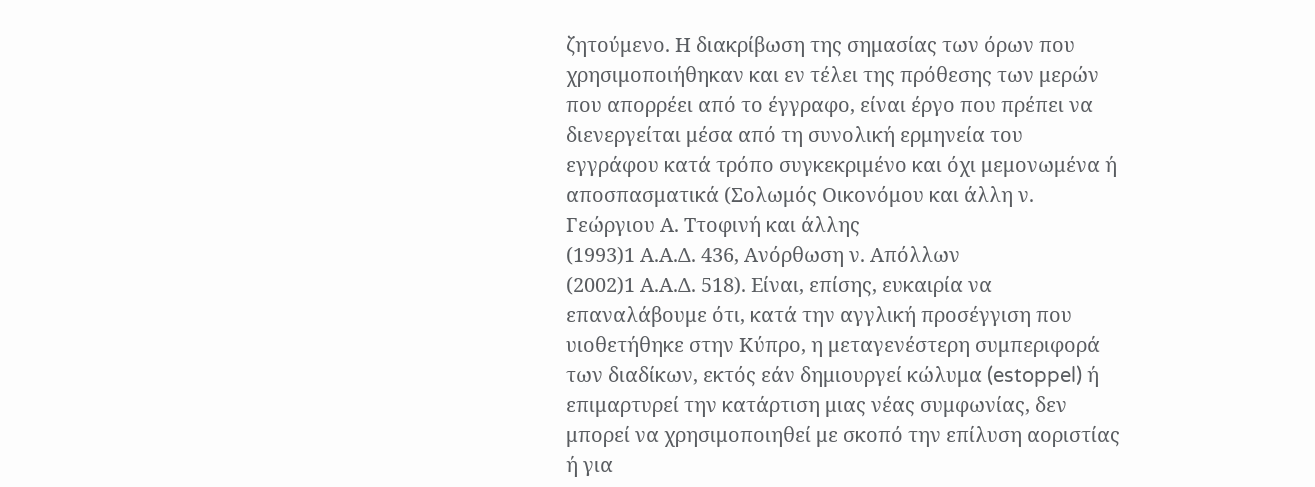ζητούμενο. Η διακρίβωση της σημασίας των όρων που χρησιμοποιήθηκαν και εν τέλει της πρόθεσης των μερών που απορρέει από το έγγραφο, είναι έργο που πρέπει να διενεργείται μέσα από τη συνολική ερμηνεία του εγγράφου κατά τρόπο συγκεκριμένο και όχι μεμονωμένα ή αποσπασματικά (Σολωμός Οικονόμου και άλλη ν. Γεώργιου Α. Ττοφινή και άλλης
(1993)1 Α.Α.Δ. 436, Ανόρθωση ν. Απόλλων
(2002)1 Α.Α.Δ. 518). Είναι, επίσης, ευκαιρία να επαναλάβουμε ότι, κατά την αγγλική προσέγγιση που υιοθετήθηκε στην Κύπρο, η μεταγενέστερη συμπεριφορά των διαδίκων, εκτός εάν δημιουργεί κώλυμα (estoppel) ή επιμαρτυρεί την κατάρτιση μιας νέας συμφωνίας, δεν μπορεί να χρησιμοποιηθεί με σκοπό την επίλυση αοριστίας ή για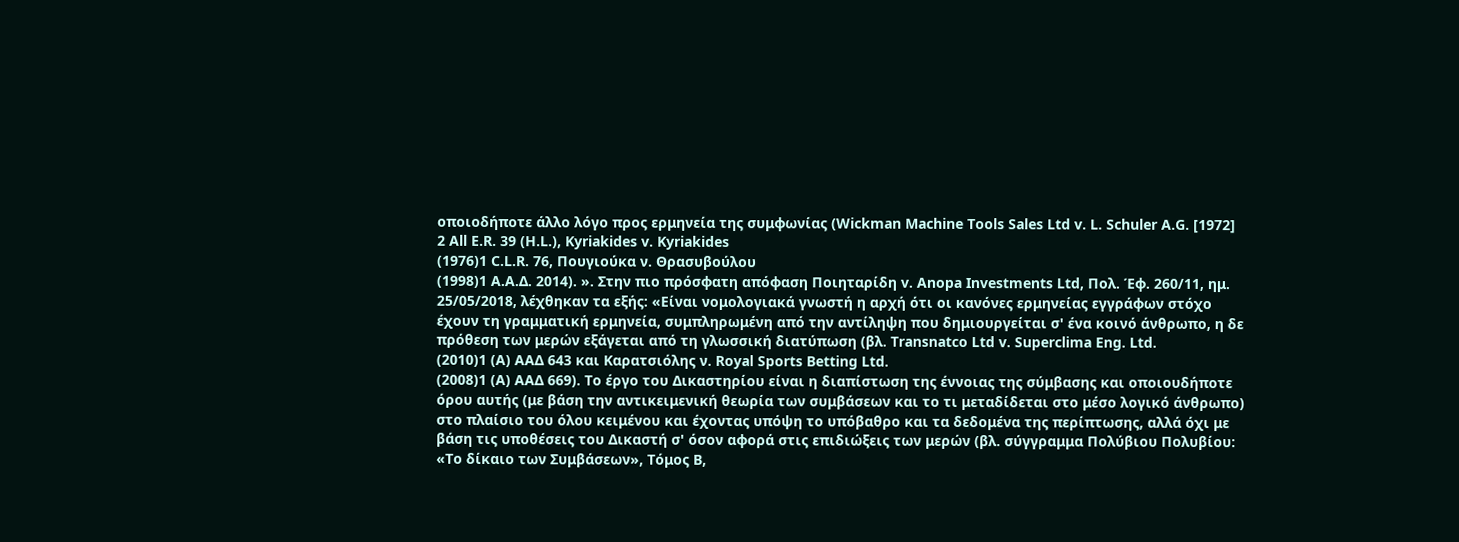οποιοδήποτε άλλο λόγο προς ερμηνεία της συμφωνίας (Wickman Machine Tools Sales Ltd v. L. Schuler A.G. [1972] 2 All E.R. 39 (H.L.), Kyriakides v. Kyriakides
(1976)1 C.L.R. 76, Πουγιούκα ν. Θρασυβούλου
(1998)1 Α.Α.Δ. 2014). ». Στην πιο πρόσφατη απόφαση Ποιηταρίδη v. Anopa Investments Ltd, Πολ. Έφ. 260/11, ημ. 25/05/2018, λέχθηκαν τα εξής: «Είναι νομολογιακά γνωστή η αρχή ότι οι κανόνες ερμηνείας εγγράφων στόχο έχουν τη γραμματική ερμηνεία, συμπληρωμένη από την αντίληψη που δημιουργείται σ' ένα κοινό άνθρωπο, η δε πρόθεση των μερών εξάγεται από τη γλωσσική διατύπωση (βλ. Transnatco Ltd v. Superclima Eng. Ltd.
(2010)1 (A) ΑΑΔ 643 και Καρατσιόλης ν. Royal Sports Betting Ltd.
(2008)1 (A) ΑΑΔ 669). Το έργο του Δικαστηρίου είναι η διαπίστωση της έννοιας της σύμβασης και οποιουδήποτε όρου αυτής (με βάση την αντικειμενική θεωρία των συμβάσεων και το τι μεταδίδεται στο μέσο λογικό άνθρωπο) στο πλαίσιο του όλου κειμένου και έχοντας υπόψη το υπόβαθρο και τα δεδομένα της περίπτωσης, αλλά όχι με βάση τις υποθέσεις του Δικαστή σ' όσον αφορά στις επιδιώξεις των μερών (βλ. σύγγραμμα Πολύβιου Πολυβίου: «Το δίκαιο των Συμβάσεων», Τόμος Β,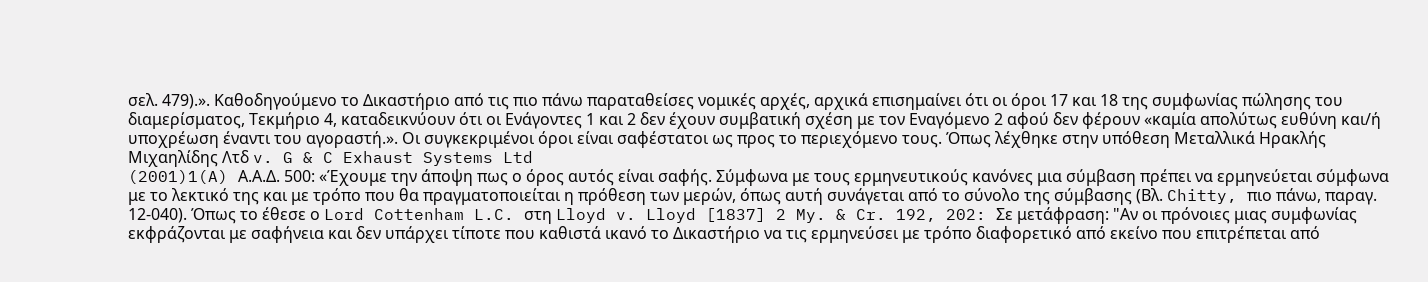σελ. 479).». Καθοδηγούμενο το Δικαστήριο από τις πιο πάνω παραταθείσες νομικές αρχές, αρχικά επισημαίνει ότι οι όροι 17 και 18 της συμφωνίας πώλησης του διαμερίσματος, Τεκμήριο 4, καταδεικνύουν ότι οι Ενάγοντες 1 και 2 δεν έχουν συμβατική σχέση με τον Εναγόμενο 2 αφού δεν φέρουν «καμία απολύτως ευθύνη και/ή υποχρέωση έναντι του αγοραστή.». Οι συγκεκριμένοι όροι είναι σαφέστατοι ως προς το περιεχόμενο τους. Όπως λέχθηκε στην υπόθεση Μεταλλικά Ηρακλής Μιχαηλίδης Λτδ v. G & C Exhaust Systems Ltd
(2001)1(A) Α.Α.Δ. 500: «Έχουμε την άποψη πως ο όρος αυτός είναι σαφής. Σύμφωνα με τους ερμηνευτικούς κανόνες μια σύμβαση πρέπει να ερμηνεύεται σύμφωνα με το λεκτικό της και με τρόπο που θα πραγματοποιείται η πρόθεση των μερών, όπως αυτή συνάγεται από το σύνολο της σύμβασης (Βλ. Chitty, πιο πάνω, παραγ. 12-040). Όπως το έθεσε ο Lord Cottenham L.C. στη Lloyd v. Lloyd [1837] 2 My. & Cr. 192, 202: Σε μετάφραση: "Αν οι πρόνοιες μιας συμφωνίας εκφράζονται με σαφήνεια και δεν υπάρχει τίποτε που καθιστά ικανό το Δικαστήριο να τις ερμηνεύσει με τρόπο διαφορετικό από εκείνο που επιτρέπεται από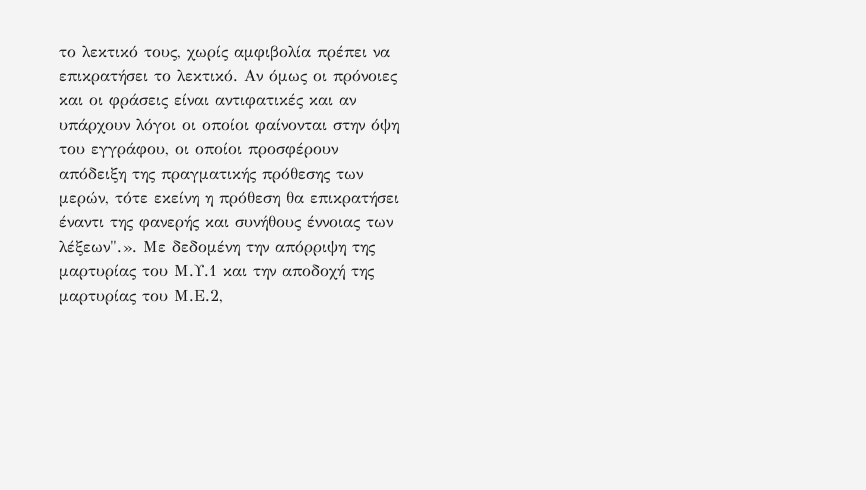το λεκτικό τους, χωρίς αμφιβολία πρέπει να επικρατήσει το λεκτικό. Αν όμως οι πρόνοιες και οι φράσεις είναι αντιφατικές και αν υπάρχουν λόγοι οι οποίοι φαίνονται στην όψη του εγγράφου, οι οποίοι προσφέρουν απόδειξη της πραγματικής πρόθεσης των μερών, τότε εκείνη η πρόθεση θα επικρατήσει έναντι της φανερής και συνήθους έννοιας των λέξεων".». Με δεδομένη την απόρριψη της μαρτυρίας του Μ.Υ.1 και την αποδοχή της μαρτυρίας του Μ.Ε.2,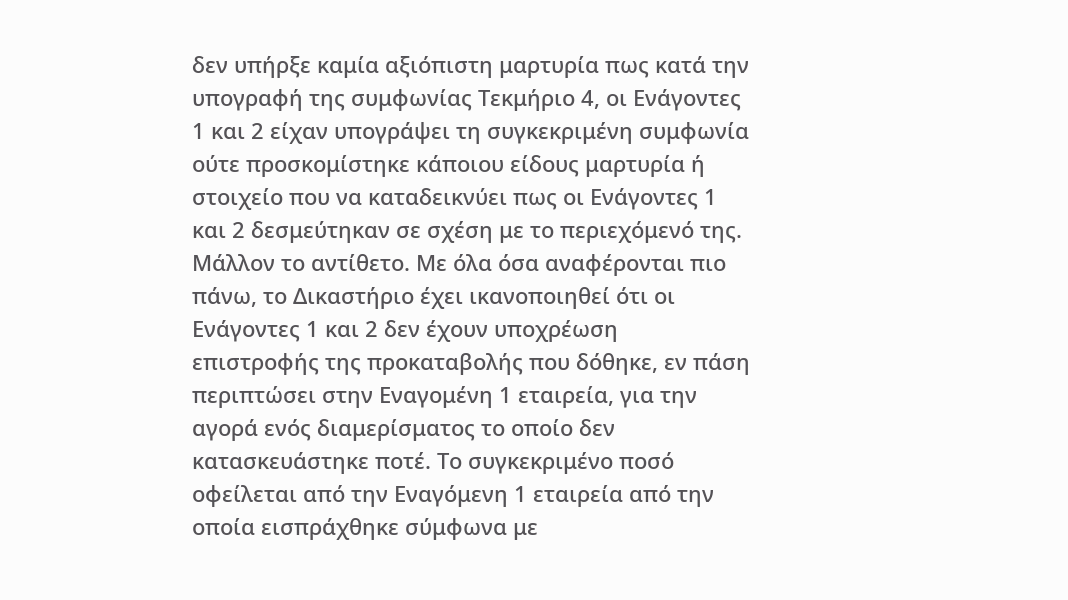δεν υπήρξε καμία αξιόπιστη μαρτυρία πως κατά την υπογραφή της συμφωνίας Τεκμήριο 4, οι Ενάγοντες 1 και 2 είχαν υπογράψει τη συγκεκριμένη συμφωνία ούτε προσκομίστηκε κάποιου είδους μαρτυρία ή στοιχείο που να καταδεικνύει πως οι Ενάγοντες 1 και 2 δεσμεύτηκαν σε σχέση με το περιεχόμενό της. Μάλλον το αντίθετο. Με όλα όσα αναφέρονται πιο πάνω, το Δικαστήριο έχει ικανοποιηθεί ότι οι Ενάγοντες 1 και 2 δεν έχουν υποχρέωση επιστροφής της προκαταβολής που δόθηκε, εν πάση περιπτώσει στην Εναγομένη 1 εταιρεία, για την αγορά ενός διαμερίσματος το οποίο δεν κατασκευάστηκε ποτέ. Το συγκεκριμένο ποσό οφείλεται από την Εναγόμενη 1 εταιρεία από την οποία εισπράχθηκε σύμφωνα με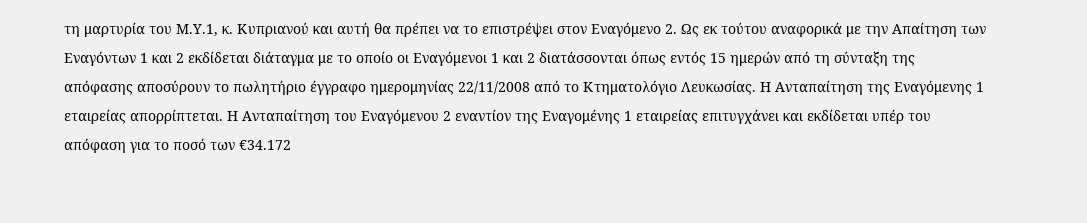τη μαρτυρία του Μ.Υ.1, κ. Κυπριανού και αυτή θα πρέπει να το επιστρέψει στον Εναγόμενο 2. Ως εκ τούτου αναφορικά με την Απαίτηση των Εναγόντων 1 και 2 εκδίδεται διάταγμα με το οποίο οι Εναγόμενοι 1 και 2 διατάσσονται όπως εντός 15 ημερών από τη σύνταξη της απόφασης αποσύρουν το πωλητήριο έγγραφο ημερομηνίας 22/11/2008 από το Κτηματολόγιο Λευκωσίας. Η Ανταπαίτηση της Εναγόμενης 1 εταιρείας απορρίπτεται. Η Ανταπαίτηση του Εναγόμενου 2 εναντίον της Εναγομένης 1 εταιρείας επιτυγχάνει και εκδίδεται υπέρ του απόφαση για το ποσό των €34.172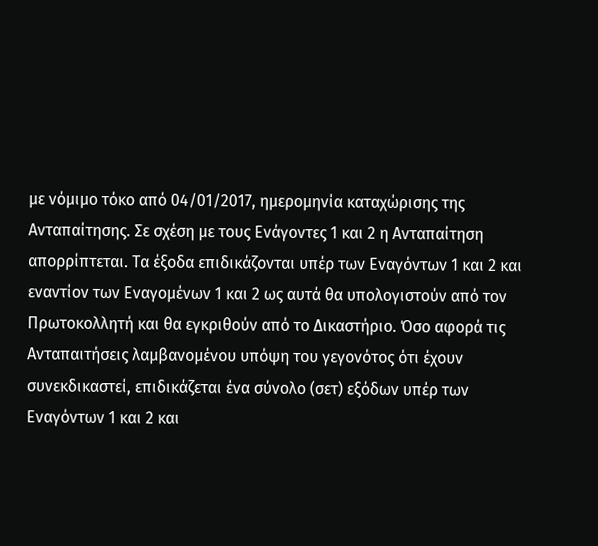με νόμιμο τόκο από 04/01/2017, ημερομηνία καταχώρισης της Ανταπαίτησης. Σε σχέση με τους Ενάγοντες 1 και 2 η Ανταπαίτηση απορρίπτεται. Τα έξοδα επιδικάζονται υπέρ των Εναγόντων 1 και 2 και εναντίον των Εναγομένων 1 και 2 ως αυτά θα υπολογιστούν από τον Πρωτοκολλητή και θα εγκριθούν από το Δικαστήριο. Όσο αφορά τις Ανταπαιτήσεις λαμβανομένου υπόψη του γεγονότος ότι έχουν συνεκδικαστεί, επιδικάζεται ένα σύνολο (σετ) εξόδων υπέρ των Εναγόντων 1 και 2 και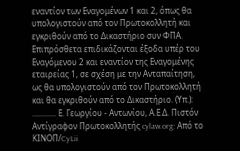εναντίον των Εναγομένων 1 και 2, όπως θα υπολογιστούν από τον Πρωτοκολλητή και εγκριθούν από το Δικαστήριο συν ΦΠΑ. Επιπρόσθετα επιδικάζονται έξοδα υπέρ του Εναγόμενου 2 και εναντίον της Εναγομένης εταιρείας 1, σε σχέση με την Ανταπαίτηση, ως θα υπολογιστούν από τον Πρωτοκολλητή και θα εγκριθούν από το Δικαστήριο. (Υπ.): ............ Ε. Γεωργίου - Αντωνίου, Α.Ε.Δ. Πιστόν Αντίγραφον Πρωτοκολλητής cylaw.org: Από το ΚΙΝOΠ/CyLii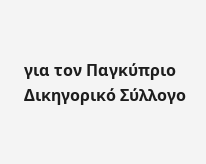για τον Παγκύπριο Δικηγορικό Σύλλογο